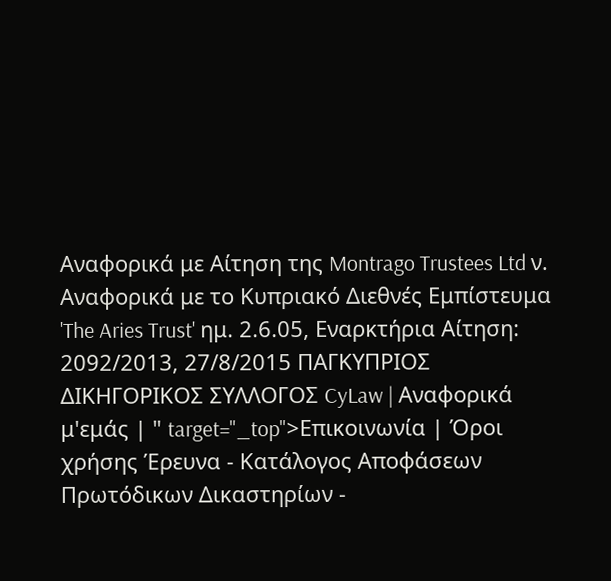Αναφορικά με Αίτηση της Montrago Trustees Ltd ν. Αναφορικά με το Κυπριακό Διεθνές Εμπίστευμα 'The Aries Trust' ημ. 2.6.05, Εναρκτήρια Αίτηση: 2092/2013, 27/8/2015 ΠΑΓΚΥΠΡΙΟΣ ΔΙΚΗΓΟΡΙΚΟΣ ΣΥΛΛΟΓΟΣ CyLaw | Αναφορικά μ'εμάς | " target="_top">Επικοινωνία | Όροι χρήσης Έρευνα - Κατάλογος Αποφάσεων Πρωτόδικων Δικαστηρίων -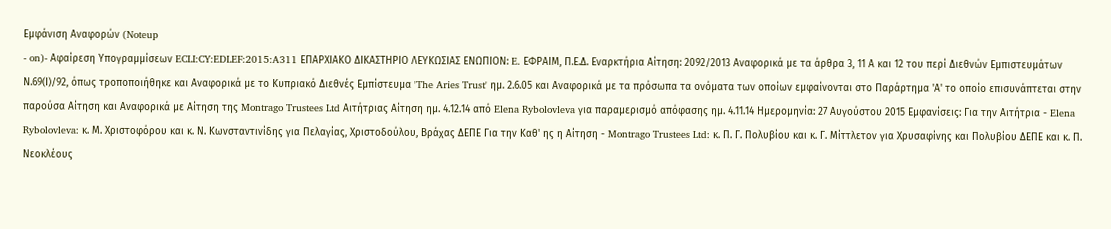Εμφάνιση Αναφορών (Noteup
- on)- Αφαίρεση Υπογραμμίσεων ECLI:CY:EDLEF:2015:A311 ΕΠΑΡΧΙΑΚΟ ΔΙΚΑΣΤΗΡΙΟ ΛΕΥΚΩΣΙΑΣ ΕΝΩΠΙΟΝ: E. ΕΦΡΑΙΜ, Π.Ε.Δ. Εναρκτήρια Αίτηση: 2092/2013 Αναφορικά με τα άρθρα 3, 11 Α και 12 του περί Διεθνών Εμπιστευμάτων Ν.69(Ι)/92, όπως τροποποιήθηκε και Αναφορικά με το Κυπριακό Διεθνές Εμπίστευμα 'The Aries Trust' ημ. 2.6.05 και Αναφορικά με τα πρόσωπα τα ονόματα των οποίων εμφαίνονται στο Παράρτημα 'Α' το οποίο επισυνάπτεται στην παρούσα Αίτηση και Αναφορικά με Αίτηση της Montrago Trustees Ltd Αιτήτριας Αίτηση ημ. 4.12.14 από Elena Rybolovleva για παραμερισμό απόφασης ημ. 4.11.14 Ημερομηνία: 27 Αυγούστου 2015 Εμφανίσεις: Για την Αιτήτρια - Elena Rybolovleva: κ. Μ. Χριστοφόρου και κ. Ν. Κωνσταντινίδης για Πελαγίας, Χριστοδούλου, Βράχας ΔΕΠΕ Για την Καθ' ης η Αίτηση - Montrago Trustees Ltd: κ. Π. Γ. Πολυβίου και κ. Γ. Μίττλετον για Χρυσαφίνης και Πολυβίου ΔΕΠΕ και κ. Π. Νεοκλέους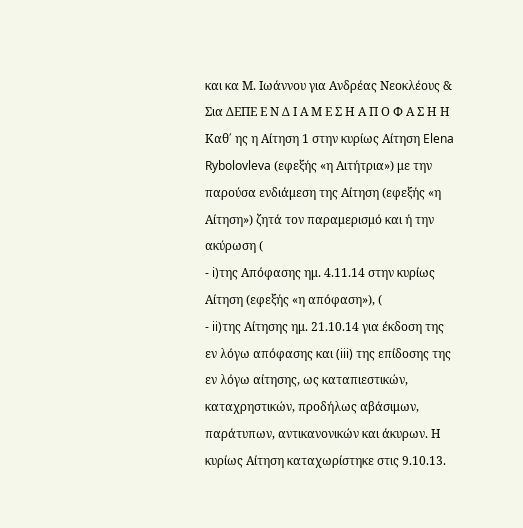και κα Μ. Ιωάννου για Ανδρέας Νεοκλέους & Σια ΔΕΠΕ Ε Ν Δ Ι Α Μ Ε Σ Η Α Π Ο Φ Α Σ Η Η Καθ΄ ης η Αίτηση 1 στην κυρίως Αίτηση Elena Rybolovleva (εφεξής «η Αιτήτρια») με την παρούσα ενδιάμεση της Αίτηση (εφεξής «η Αίτηση») ζητά τον παραμερισμό και ή την ακύρωση (
- i)της Απόφασης ημ. 4.11.14 στην κυρίως Αίτηση (εφεξής «η απόφαση»), (
- ii)της Αίτησης ημ. 21.10.14 για έκδοση της εν λόγω απόφασης και (iii) της επίδοσης της εν λόγω αίτησης, ως καταπιεστικών, καταχρηστικών, προδήλως αβάσιμων, παράτυπων, αντικανονικών και άκυρων. Η κυρίως Αίτηση καταχωρίστηκε στις 9.10.13.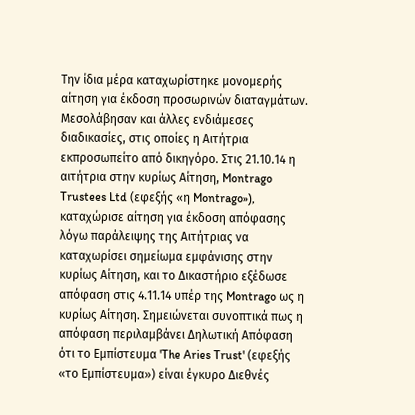Την ίδια μέρα καταχωρίστηκε μονομερής αίτηση για έκδοση προσωρινών διαταγμάτων. Μεσολάβησαν και άλλες ενδιάμεσες διαδικασίες, στις οποίες η Αιτήτρια εκπροσωπείτο από δικηγόρο. Στις 21.10.14 η αιτήτρια στην κυρίως Αίτηση, Montrago Trustees Ltd (εφεξής «η Montrago»), καταχώρισε αίτηση για έκδοση απόφασης λόγω παράλειψης της Αιτήτριας να καταχωρίσει σημείωμα εμφάνισης στην κυρίως Αίτηση, και το Δικαστήριο εξέδωσε απόφαση στις 4.11.14 υπέρ της Montrago ως η κυρίως Αίτηση. Σημειώνεται συνοπτικά πως η απόφαση περιλαμβάνει Δηλωτική Απόφαση ότι το Εμπίστευμα 'The Aries Trust' (εφεξής «το Εμπίστευμα») είναι έγκυρο Διεθνές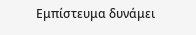Εμπίστευμα δυνάμει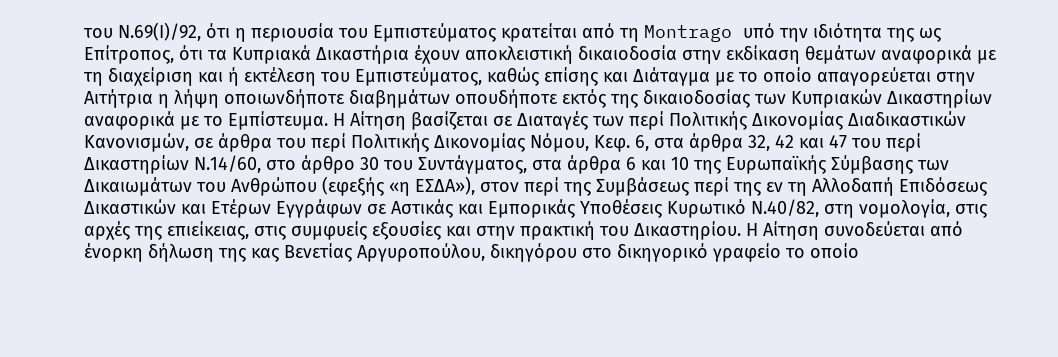του Ν.69(Ι)/92, ότι η περιουσία του Εμπιστεύματος κρατείται από τη Montrago υπό την ιδιότητα της ως Επίτροπος, ότι τα Κυπριακά Δικαστήρια έχουν αποκλειστική δικαιοδοσία στην εκδίκαση θεμάτων αναφορικά με τη διαχείριση και ή εκτέλεση του Εμπιστεύματος, καθώς επίσης και Διάταγμα με το οποίο απαγορεύεται στην Αιτήτρια η λήψη οποιωνδήποτε διαβημάτων οπουδήποτε εκτός της δικαιοδοσίας των Κυπριακών Δικαστηρίων αναφορικά με το Εμπίστευμα. Η Αίτηση βασίζεται σε Διαταγές των περί Πολιτικής Δικονομίας Διαδικαστικών Κανονισμών, σε άρθρα του περί Πολιτικής Δικονομίας Νόμου, Κεφ. 6, στα άρθρα 32, 42 και 47 του περί Δικαστηρίων Ν.14/60, στο άρθρο 30 του Συντάγματος, στα άρθρα 6 και 10 της Ευρωπαϊκής Σύμβασης των Δικαιωμάτων του Ανθρώπου (εφεξής «η ΕΣΔΑ»), στον περί της Συμβάσεως περί της εν τη Αλλοδαπή Επιδόσεως Δικαστικών και Ετέρων Εγγράφων σε Αστικάς και Εμπορικάς Υποθέσεις Κυρωτικό Ν.40/82, στη νομολογία, στις αρχές της επιείκειας, στις συμφυείς εξουσίες και στην πρακτική του Δικαστηρίου. Η Αίτηση συνοδεύεται από ένορκη δήλωση της κας Βενετίας Αργυροπούλου, δικηγόρου στο δικηγορικό γραφείο το οποίο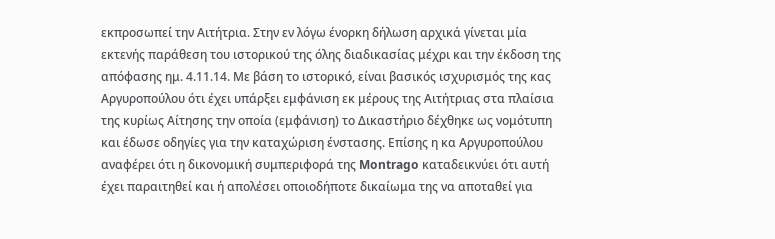εκπροσωπεί την Αιτήτρια. Στην εν λόγω ένορκη δήλωση αρχικά γίνεται μία εκτενής παράθεση του ιστορικού της όλης διαδικασίας μέχρι και την έκδοση της απόφασης ημ. 4.11.14. Με βάση το ιστορικό, είναι βασικός ισχυρισμός της κας Αργυροπούλου ότι έχει υπάρξει εμφάνιση εκ μέρους της Αιτήτριας στα πλαίσια της κυρίως Αίτησης την οποία (εμφάνιση) το Δικαστήριο δέχθηκε ως νομότυπη και έδωσε οδηγίες για την καταχώριση ένστασης. Επίσης η κα Αργυροπούλου αναφέρει ότι η δικονομική συμπεριφορά της Montrago καταδεικνύει ότι αυτή έχει παραιτηθεί και ή απολέσει οποιοδήποτε δικαίωμα της να αποταθεί για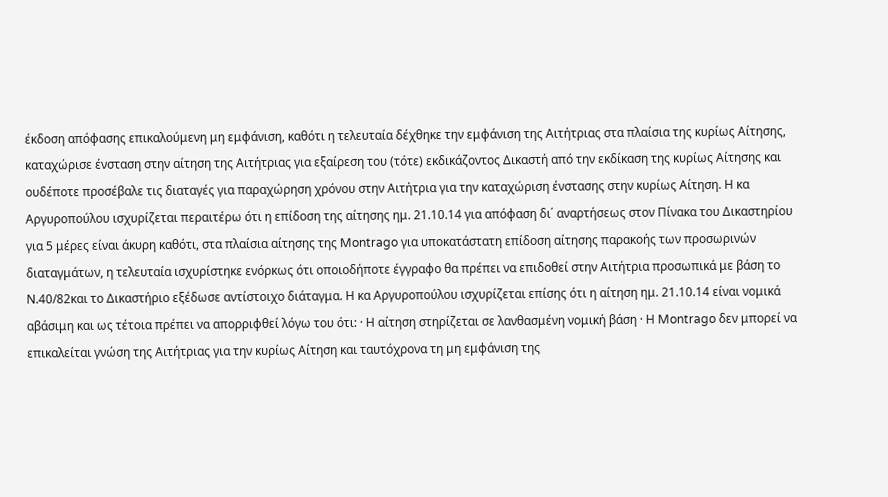έκδοση απόφασης επικαλούμενη μη εμφάνιση, καθότι η τελευταία δέχθηκε την εμφάνιση της Αιτήτριας στα πλαίσια της κυρίως Αίτησης, καταχώρισε ένσταση στην αίτηση της Αιτήτριας για εξαίρεση του (τότε) εκδικάζοντος Δικαστή από την εκδίκαση της κυρίως Αίτησης και ουδέποτε προσέβαλε τις διαταγές για παραχώρηση χρόνου στην Αιτήτρια για την καταχώριση ένστασης στην κυρίως Αίτηση. Η κα Αργυροπούλου ισχυρίζεται περαιτέρω ότι η επίδοση της αίτησης ημ. 21.10.14 για απόφαση δι΄ αναρτήσεως στον Πίνακα του Δικαστηρίου για 5 μέρες είναι άκυρη καθότι, στα πλαίσια αίτησης της Montrago για υποκατάστατη επίδοση αίτησης παρακοής των προσωρινών διαταγμάτων, η τελευταία ισχυρίστηκε ενόρκως ότι οποιοδήποτε έγγραφο θα πρέπει να επιδοθεί στην Αιτήτρια προσωπικά με βάση το Ν.40/82και το Δικαστήριο εξέδωσε αντίστοιχο διάταγμα. Η κα Αργυροπούλου ισχυρίζεται επίσης ότι η αίτηση ημ. 21.10.14 είναι νομικά αβάσιμη και ως τέτοια πρέπει να απορριφθεί λόγω του ότι: · Η αίτηση στηρίζεται σε λανθασμένη νομική βάση · Η Montrago δεν μπορεί να επικαλείται γνώση της Αιτήτριας για την κυρίως Αίτηση και ταυτόχρονα τη μη εμφάνιση της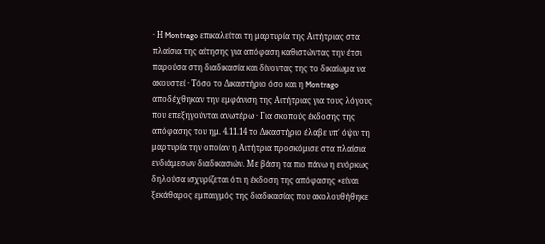· Η Montrago επικαλείται τη μαρτυρία της Αιτήτριας στα πλαίσια της αίτησης για απόφαση καθιστώντας την έτσι παρούσα στη διαδικασία και δίνοντας της το δικαίωμα να ακουστεί · Τόσο το Δικαστήριο όσο και η Montrago αποδέχθηκαν την εμφάνιση της Αιτήτριας για τους λόγους που επεξηγούνται ανωτέρω · Για σκοπούς έκδοσης της απόφασης του ημ. 4.11.14 το Δικαστήριο έλαβε υπ΄ όψιν τη μαρτυρία την οποίαν η Αιτήτρια προσκόμισε στα πλαίσια ενδιάμεσων διαδικασιών. Με βάση τα πιο πάνω η ενόρκως δηλούσα ισχυρίζεται ότι η έκδοση της απόφασης «είναι ξεκάθαρος εμπαιγμός της διαδικασίας που ακολουθήθηκε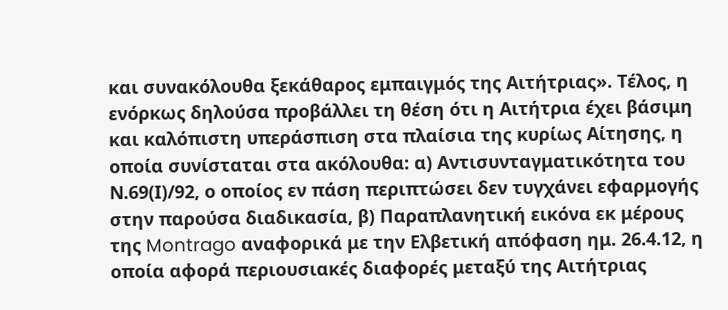και συνακόλουθα ξεκάθαρος εμπαιγμός της Αιτήτριας». Τέλος, η ενόρκως δηλούσα προβάλλει τη θέση ότι η Αιτήτρια έχει βάσιμη και καλόπιστη υπεράσπιση στα πλαίσια της κυρίως Αίτησης, η οποία συνίσταται στα ακόλουθα: α) Αντισυνταγματικότητα του Ν.69(Ι)/92, ο οποίος εν πάση περιπτώσει δεν τυγχάνει εφαρμογής στην παρούσα διαδικασία, β) Παραπλανητική εικόνα εκ μέρους της Montrago αναφορικά με την Ελβετική απόφαση ημ. 26.4.12, η οποία αφορά περιουσιακές διαφορές μεταξύ της Αιτήτριας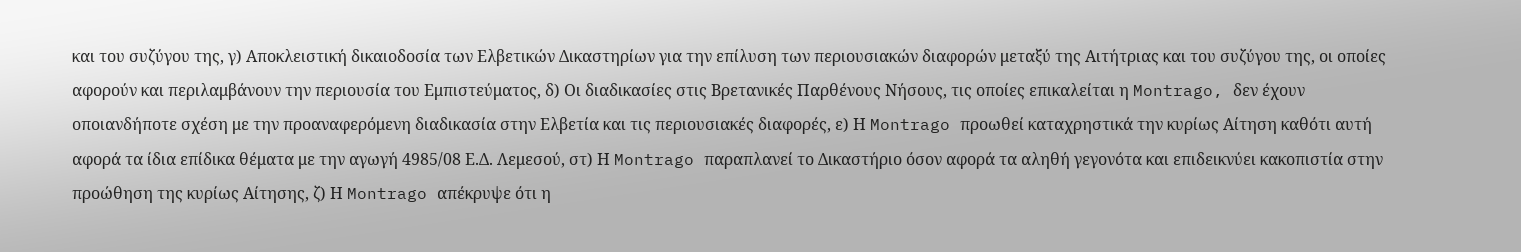και του συζύγου της, γ) Αποκλειστική δικαιοδοσία των Ελβετικών Δικαστηρίων για την επίλυση των περιουσιακών διαφορών μεταξύ της Αιτήτριας και του συζύγου της, οι οποίες αφορούν και περιλαμβάνουν την περιουσία του Εμπιστεύματος, δ) Οι διαδικασίες στις Βρετανικές Παρθένους Νήσους, τις οποίες επικαλείται η Montrago, δεν έχουν οποιανδήποτε σχέση με την προαναφερόμενη διαδικασία στην Ελβετία και τις περιουσιακές διαφορές, ε) Η Montrago προωθεί καταχρηστικά την κυρίως Αίτηση καθότι αυτή αφορά τα ίδια επίδικα θέματα με την αγωγή 4985/08 Ε.Δ. Λεμεσού, στ) Η Montrago παραπλανεί το Δικαστήριο όσον αφορά τα αληθή γεγονότα και επιδεικνύει κακοπιστία στην προώθηση της κυρίως Αίτησης, ζ) Η Montrago απέκρυψε ότι η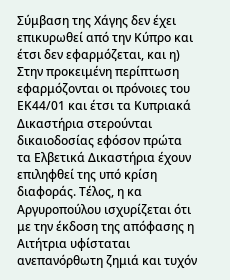Σύμβαση της Χάγης δεν έχει επικυρωθεί από την Κύπρο και έτσι δεν εφαρμόζεται, και η) Στην προκειμένη περίπτωση εφαρμόζονται οι πρόνοιες του ΕΚ44/01 και έτσι τα Κυπριακά Δικαστήρια στερούνται δικαιοδοσίας εφόσον πρώτα τα Ελβετικά Δικαστήρια έχουν επιληφθεί της υπό κρίση διαφοράς. Τέλος, η κα Αργυροπούλου ισχυρίζεται ότι με την έκδοση της απόφασης η Αιτήτρια υφίσταται ανεπανόρθωτη ζημιά και τυχόν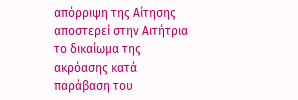απόρριψη της Αίτησης αποστερεί στην Αιτήτρια το δικαίωμα της ακρόασης κατά παράβαση του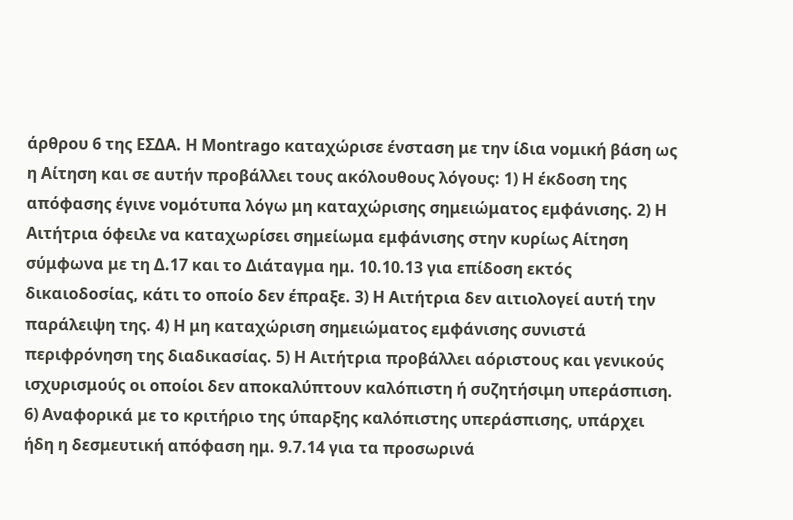άρθρου 6 της ΕΣΔΑ. Η Montrago καταχώρισε ένσταση με την ίδια νομική βάση ως η Αίτηση και σε αυτήν προβάλλει τους ακόλουθους λόγους: 1) Η έκδοση της απόφασης έγινε νομότυπα λόγω μη καταχώρισης σημειώματος εμφάνισης. 2) Η Αιτήτρια όφειλε να καταχωρίσει σημείωμα εμφάνισης στην κυρίως Αίτηση σύμφωνα με τη Δ.17 και το Διάταγμα ημ. 10.10.13 για επίδοση εκτός δικαιοδοσίας, κάτι το οποίο δεν έπραξε. 3) Η Αιτήτρια δεν αιτιολογεί αυτή την παράλειψη της. 4) Η μη καταχώριση σημειώματος εμφάνισης συνιστά περιφρόνηση της διαδικασίας. 5) Η Αιτήτρια προβάλλει αόριστους και γενικούς ισχυρισμούς οι οποίοι δεν αποκαλύπτουν καλόπιστη ή συζητήσιμη υπεράσπιση. 6) Αναφορικά με το κριτήριο της ύπαρξης καλόπιστης υπεράσπισης, υπάρχει ήδη η δεσμευτική απόφαση ημ. 9.7.14 για τα προσωρινά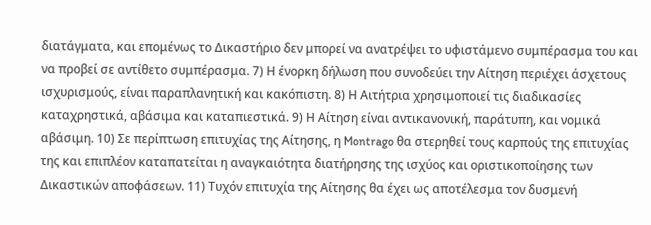διατάγματα, και επομένως το Δικαστήριο δεν μπορεί να ανατρέψει το υφιστάμενο συμπέρασμα του και να προβεί σε αντίθετο συμπέρασμα. 7) Η ένορκη δήλωση που συνοδεύει την Αίτηση περιέχει άσχετους ισχυρισμούς, είναι παραπλανητική και κακόπιστη. 8) Η Αιτήτρια χρησιμοποιεί τις διαδικασίες καταχρηστικά, αβάσιμα και καταπιεστικά. 9) Η Αίτηση είναι αντικανονική, παράτυπη, και νομικά αβάσιμη. 10) Σε περίπτωση επιτυχίας της Αίτησης, η Montrago θα στερηθεί τους καρπούς της επιτυχίας της και επιπλέον καταπατείται η αναγκαιότητα διατήρησης της ισχύος και οριστικοποίησης των Δικαστικών αποφάσεων. 11) Τυχόν επιτυχία της Αίτησης θα έχει ως αποτέλεσμα τον δυσμενή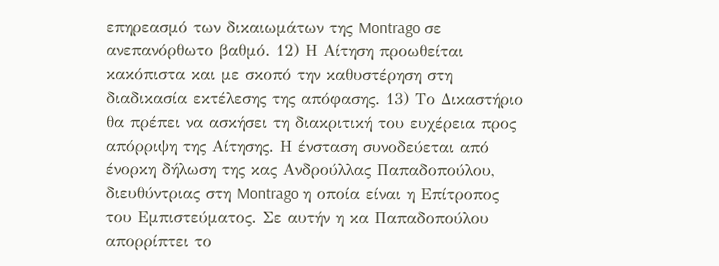επηρεασμό των δικαιωμάτων της Montrago σε ανεπανόρθωτο βαθμό. 12) Η Αίτηση προωθείται κακόπιστα και με σκοπό την καθυστέρηση στη διαδικασία εκτέλεσης της απόφασης. 13) Το Δικαστήριο θα πρέπει να ασκήσει τη διακριτική του ευχέρεια προς απόρριψη της Αίτησης. Η ένσταση συνοδεύεται από ένορκη δήλωση της κας Ανδρούλλας Παπαδοπούλου, διευθύντριας στη Montrago η οποία είναι η Επίτροπος του Εμπιστεύματος. Σε αυτήν η κα Παπαδοπούλου απορρίπτει το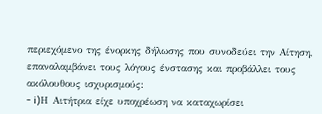περιεχόμενο της ένορκης δήλωσης που συνοδεύει την Αίτηση, επαναλαμβάνει τους λόγους ένστασης και προβάλλει τους ακόλουθους ισχυρισμούς:
- i)Η Αιτήτρια είχε υποχρέωση να καταχωρίσει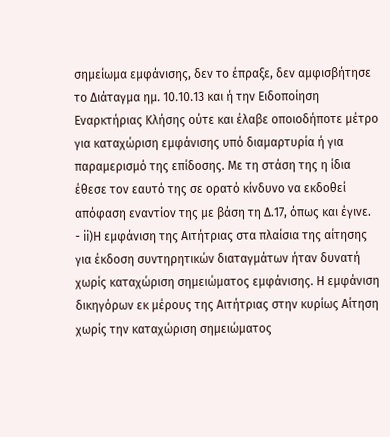σημείωμα εμφάνισης, δεν το έπραξε, δεν αμφισβήτησε το Διάταγμα ημ. 10.10.13 και ή την Ειδοποίηση Εναρκτήριας Κλήσης ούτε και έλαβε οποιοδήποτε μέτρο για καταχώριση εμφάνισης υπό διαμαρτυρία ή για παραμερισμό της επίδοσης. Με τη στάση της η ίδια έθεσε τον εαυτό της σε ορατό κίνδυνο να εκδοθεί απόφαση εναντίον της με βάση τη Δ.17, όπως και έγινε.
- ii)Η εμφάνιση της Αιτήτριας στα πλαίσια της αίτησης για έκδοση συντηρητικών διαταγμάτων ήταν δυνατή χωρίς καταχώριση σημειώματος εμφάνισης. Η εμφάνιση δικηγόρων εκ μέρους της Αιτήτριας στην κυρίως Αίτηση χωρίς την καταχώριση σημειώματος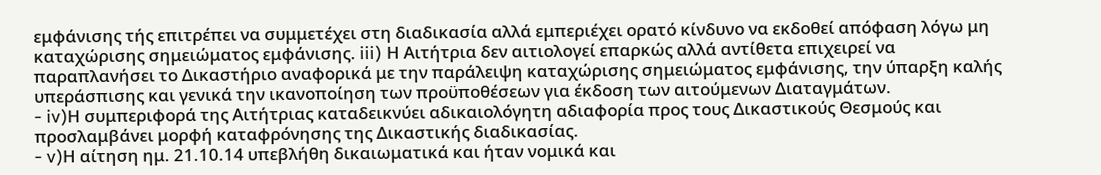εμφάνισης τής επιτρέπει να συμμετέχει στη διαδικασία αλλά εμπεριέχει ορατό κίνδυνο να εκδοθεί απόφαση λόγω μη καταχώρισης σημειώματος εμφάνισης. iii) Η Αιτήτρια δεν αιτιολογεί επαρκώς αλλά αντίθετα επιχειρεί να παραπλανήσει το Δικαστήριο αναφορικά με την παράλειψη καταχώρισης σημειώματος εμφάνισης, την ύπαρξη καλής υπεράσπισης και γενικά την ικανοποίηση των προϋποθέσεων για έκδοση των αιτούμενων Διαταγμάτων.
- iv)Η συμπεριφορά της Αιτήτριας καταδεικνύει αδικαιολόγητη αδιαφορία προς τους Δικαστικούς Θεσμούς και προσλαμβάνει μορφή καταφρόνησης της Δικαστικής διαδικασίας.
- v)Η αίτηση ημ. 21.10.14 υπεβλήθη δικαιωματικά και ήταν νομικά και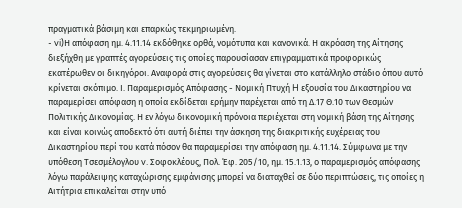πραγματικά βάσιμη και επαρκώς τεκμηριωμένη.
- vi)Η απόφαση ημ. 4.11.14 εκδόθηκε ορθά, νομότυπα και κανονικά. Η ακρόαση της Αίτησης διεξήχθη με γραπτές αγορεύσεις τις οποίες παρουσίασαν επιγραμματικά προφορικώς εκατέρωθεν οι δικηγόροι. Αναφορά στις αγορεύσεις θα γίνεται στο κατάλληλο στάδιο όπου αυτό κρίνεται σκόπιμο. Ι. Παραμερισμός Απόφασης - Νομική Πτυχή H εξουσία του Δικαστηρίου να παραμερίσει απόφαση η οποία εκδίδεται ερήμην παρέχεται από τη Δ.17 Θ.10 των Θεσμών Πολιτικής Δικονομίας. Η εν λόγω δικονομική πρόνοια περιέχεται στη νομική βάση της Αίτησης και είναι κοινώς αποδεκτό ότι αυτή διέπει την άσκηση της διακριτικής ευχέρειας του Δικαστηρίου περί του κατά πόσον θα παραμερίσει την απόφαση ημ. 4.11.14. Σύμφωνα με την υπόθεση Τσεσμέλογλου v. Σοφοκλέους, Πολ. Έφ. 205/10, ημ. 15.1.13, ο παραμερισμός απόφασης λόγω παράλειψης καταχώρισης εμφάνισης μπορεί να διαταχθεί σε δύο περιπτώσεις, τις οποίες η Αιτήτρια επικαλείται στην υπό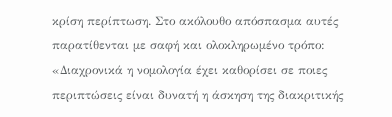κρίση περίπτωση. Στο ακόλουθο απόσπασμα αυτές παρατίθενται με σαφή και ολοκληρωμένο τρόπο: «Διαχρονικά η νομολογία έχει καθορίσει σε ποιες περιπτώσεις είναι δυνατή η άσκηση της διακριτικής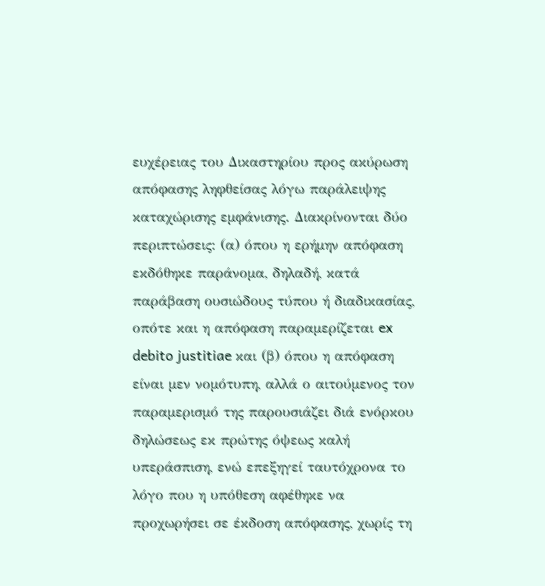ευχέρειας του Δικαστηρίου προς ακύρωση απόφασης ληφθείσας λόγω παράλειψης καταχώρισης εμφάνισης. Διακρίνονται δύο περιπτώσεις: (α) όπου η ερήμην απόφαση εκδόθηκε παράνομα, δηλαδή, κατά παράβαση ουσιώδους τύπου ή διαδικασίας, οπότε και η απόφαση παραμερίζεται ex debito justitiae και (β) όπου η απόφαση είναι μεν νομότυπη, αλλά ο αιτούμενος τον παραμερισμό της παρουσιάζει διά ενόρκου δηλώσεως εκ πρώτης όψεως καλή υπεράσπιση, ενώ επεξηγεί ταυτόχρονα το λόγο που η υπόθεση αφέθηκε να προχωρήσει σε έκδοση απόφασης, χωρίς τη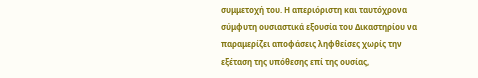συμμετοχή του. Η απεριόριστη και ταυτόχρονα σύμφυτη ουσιαστικά εξουσία του Δικαστηρίου να παραμερίζει αποφάσεις ληφθείσες χωρίς την εξέταση της υπόθεσης επί της ουσίας,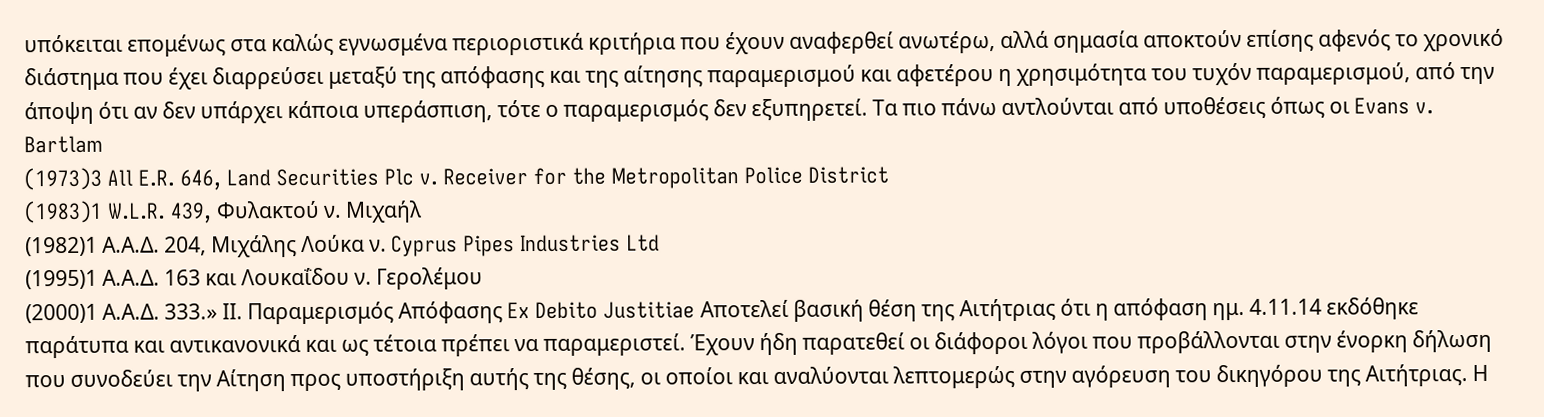υπόκειται επομένως στα καλώς εγνωσμένα περιοριστικά κριτήρια που έχουν αναφερθεί ανωτέρω, αλλά σημασία αποκτούν επίσης αφενός το χρονικό διάστημα που έχει διαρρεύσει μεταξύ της απόφασης και της αίτησης παραμερισμού και αφετέρου η χρησιμότητα του τυχόν παραμερισμού, από την άποψη ότι αν δεν υπάρχει κάποια υπεράσπιση, τότε ο παραμερισμός δεν εξυπηρετεί. Τα πιο πάνω αντλούνται από υποθέσεις όπως οι Evans v. Bartlam
(1973)3 All E.R. 646, Land Securities Plc v. Receiver for the Metropolitan Police District
(1983)1 W.L.R. 439, Φυλακτού ν. Μιχαήλ
(1982)1 Α.Α.Δ. 204, Μιχάλης Λούκα ν. Cyprus Pipes Industries Ltd
(1995)1 Α.Α.Δ. 163 και Λουκαΐδου ν. Γερολέμου
(2000)1 Α.Α.Δ. 333.» ΙΙ. Παραμερισμός Απόφασης Ex Debito Justitiae Αποτελεί βασική θέση της Αιτήτριας ότι η απόφαση ημ. 4.11.14 εκδόθηκε παράτυπα και αντικανονικά και ως τέτοια πρέπει να παραμεριστεί. Έχουν ήδη παρατεθεί οι διάφοροι λόγοι που προβάλλονται στην ένορκη δήλωση που συνοδεύει την Αίτηση προς υποστήριξη αυτής της θέσης, οι οποίοι και αναλύονται λεπτομερώς στην αγόρευση του δικηγόρου της Αιτήτριας. Η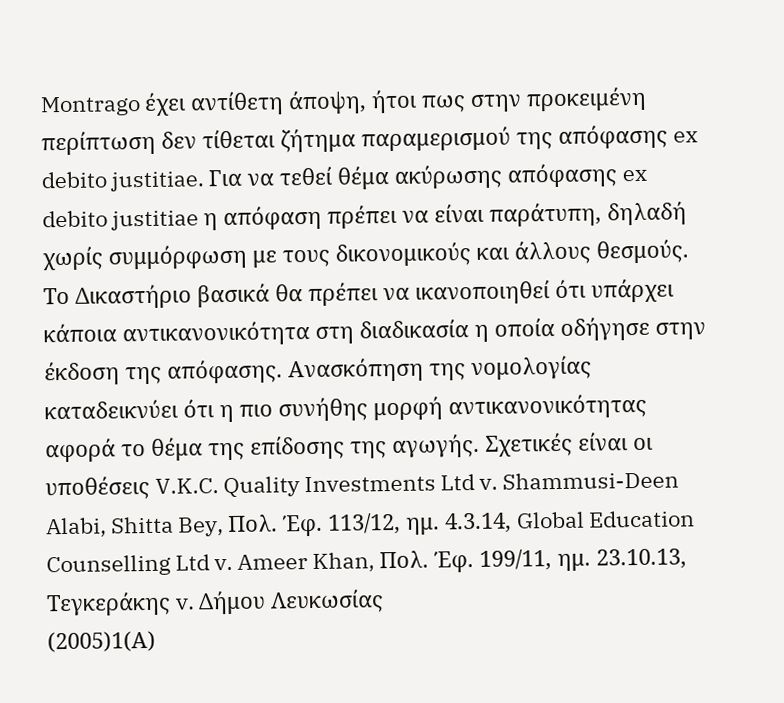Montrago έχει αντίθετη άποψη, ήτοι πως στην προκειμένη περίπτωση δεν τίθεται ζήτημα παραμερισμού της απόφασης ex debito justitiae. Για να τεθεί θέμα ακύρωσης απόφασης ex debito justitiae η απόφαση πρέπει να είναι παράτυπη, δηλαδή χωρίς συμμόρφωση με τους δικονομικούς και άλλους θεσμούς. Το Δικαστήριο βασικά θα πρέπει να ικανοποιηθεί ότι υπάρχει κάποια αντικανονικότητα στη διαδικασία η οποία οδήγησε στην έκδοση της απόφασης. Ανασκόπηση της νομολογίας καταδεικνύει ότι η πιο συνήθης μορφή αντικανονικότητας αφορά το θέμα της επίδοσης της αγωγής. Σχετικές είναι οι υποθέσεις V.K.C. Quality Investments Ltd v. Shammusi-Deen Alabi, Shitta Bey, Πολ. Έφ. 113/12, ημ. 4.3.14, Global Education Counselling Ltd v. Ameer Khan, Πολ. Έφ. 199/11, ημ. 23.10.13, Τεγκεράκης v. Δήμου Λευκωσίας
(2005)1(Α)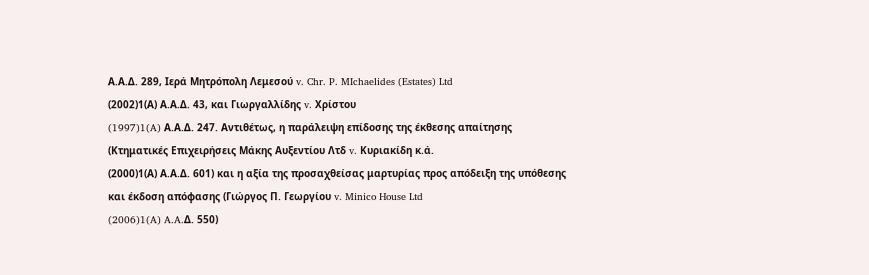Α.Α.Δ. 289, Ιερά Μητρόπολη Λεμεσού v. Chr. P. MIchaelides (Estates) Ltd
(2002)1(Α) Α.Α.Δ. 43, και Γιωργαλλίδης v. Χρίστου
(1997)1(A) Α.Α.Δ. 247. Αντιθέτως, η παράλειψη επίδοσης της έκθεσης απαίτησης (Κτηματικές Επιχειρήσεις Μάκης Αυξεντίου Λτδ v. Κυριακίδη κ.ά.
(2000)1(Α) Α.Α.Δ. 601) και η αξία της προσαχθείσας μαρτυρίας προς απόδειξη της υπόθεσης και έκδοση απόφασης (Γιώργος Π. Γεωργίου v. Minico House Ltd
(2006)1(A) A.A.Δ. 550)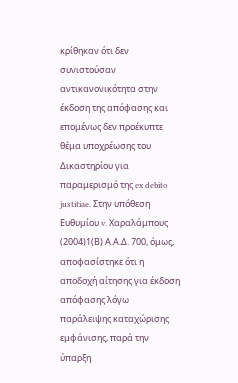κρίθηκαν ότι δεν συνιστούσαν αντικανονικότητα στην έκδοση της απόφασης και επομένως δεν προέκυπτε θέμα υποχρέωσης του Δικαστηρίου για παραμερισμό της ex debito justitiae. Στην υπόθεση Ευθυμίου v. Χαραλάμπους
(2004)1(Β) Α.Α.Δ. 700, όμως, αποφασίστηκε ότι η αποδοχή αίτησης για έκδοση απόφασης λόγω παράλειψης καταχώρισης εμφάνισης, παρά την ύπαρξη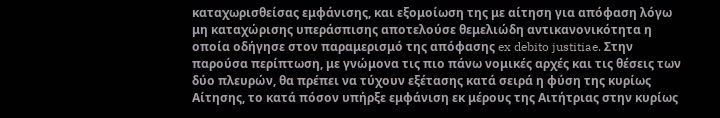καταχωρισθείσας εμφάνισης, και εξομοίωση της με αίτηση για απόφαση λόγω μη καταχώρισης υπεράσπισης αποτελούσε θεμελιώδη αντικανονικότητα η οποία οδήγησε στον παραμερισμό της απόφασης ex debito justitiae. Στην παρούσα περίπτωση, με γνώμονα τις πιο πάνω νομικές αρχές και τις θέσεις των δύο πλευρών, θα πρέπει να τύχουν εξέτασης κατά σειρά η φύση της κυρίως Αίτησης, το κατά πόσον υπήρξε εμφάνιση εκ μέρους της Αιτήτριας στην κυρίως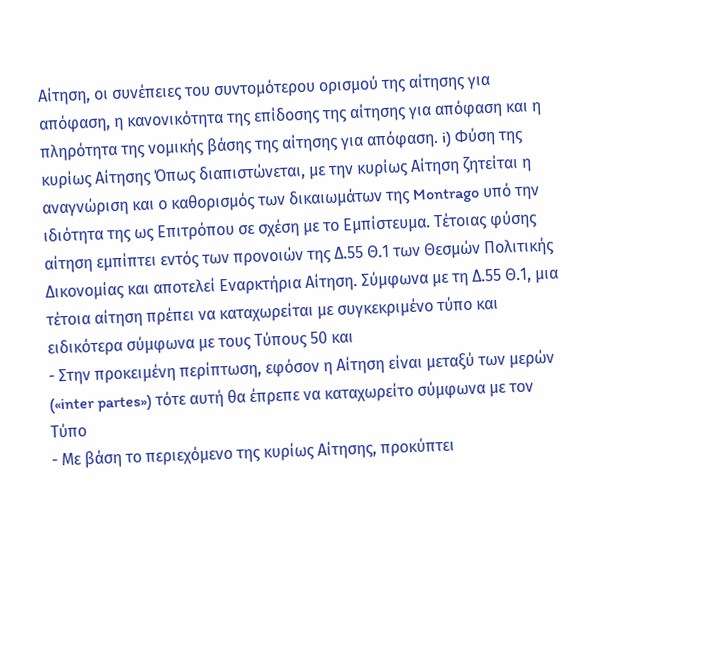Αίτηση, οι συνέπειες του συντομότερου ορισμού της αίτησης για απόφαση, η κανονικότητα της επίδοσης της αίτησης για απόφαση και η πληρότητα της νομικής βάσης της αίτησης για απόφαση. i) Φύση της κυρίως Αίτησης Όπως διαπιστώνεται, με την κυρίως Αίτηση ζητείται η αναγνώριση και ο καθορισμός των δικαιωμάτων της Montrago υπό την ιδιότητα της ως Επιτρόπου σε σχέση με το Εμπίστευμα. Τέτοιας φύσης αίτηση εμπίπτει εντός των προνοιών της Δ.55 Θ.1 των Θεσμών Πολιτικής Δικονομίας και αποτελεί Εναρκτήρια Αίτηση. Σύμφωνα με τη Δ.55 Θ.1, μια τέτοια αίτηση πρέπει να καταχωρείται με συγκεκριμένο τύπο και ειδικότερα σύμφωνα με τους Τύπους 50 και
- Στην προκειμένη περίπτωση, εφόσον η Αίτηση είναι μεταξύ των μερών («inter partes») τότε αυτή θα έπρεπε να καταχωρείτο σύμφωνα με τον Τύπο
- Με βάση το περιεχόμενο της κυρίως Αίτησης, προκύπτει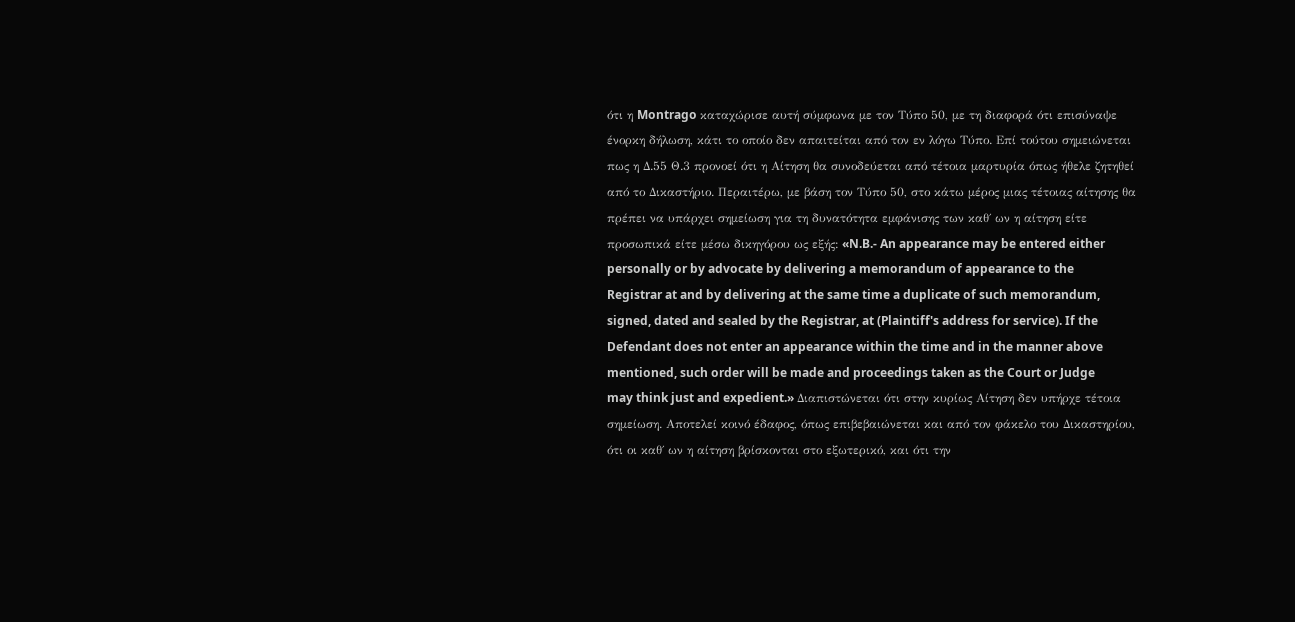ότι η Montrago καταχώρισε αυτή σύμφωνα με τον Τύπο 50, με τη διαφορά ότι επισύναψε ένορκη δήλωση, κάτι το οποίο δεν απαιτείται από τον εν λόγω Τύπο. Επί τούτου σημειώνεται πως η Δ.55 Θ.3 προνοεί ότι η Αίτηση θα συνοδεύεται από τέτοια μαρτυρία όπως ήθελε ζητηθεί από το Δικαστήριο. Περαιτέρω, με βάση τον Τύπο 50, στο κάτω μέρος μιας τέτοιας αίτησης θα πρέπει να υπάρχει σημείωση για τη δυνατότητα εμφάνισης των καθ΄ ων η αίτηση είτε προσωπικά είτε μέσω δικηγόρου ως εξής: «N.B.- An appearance may be entered either personally or by advocate by delivering a memorandum of appearance to the Registrar at and by delivering at the same time a duplicate of such memorandum, signed, dated and sealed by the Registrar, at (Plaintiff's address for service). If the Defendant does not enter an appearance within the time and in the manner above mentioned, such order will be made and proceedings taken as the Court or Judge may think just and expedient.» Διαπιστώνεται ότι στην κυρίως Αίτηση δεν υπήρχε τέτοια σημείωση. Αποτελεί κοινό έδαφος, όπως επιβεβαιώνεται και από τον φάκελο του Δικαστηρίου, ότι οι καθ΄ ων η αίτηση βρίσκονται στο εξωτερικό, και ότι την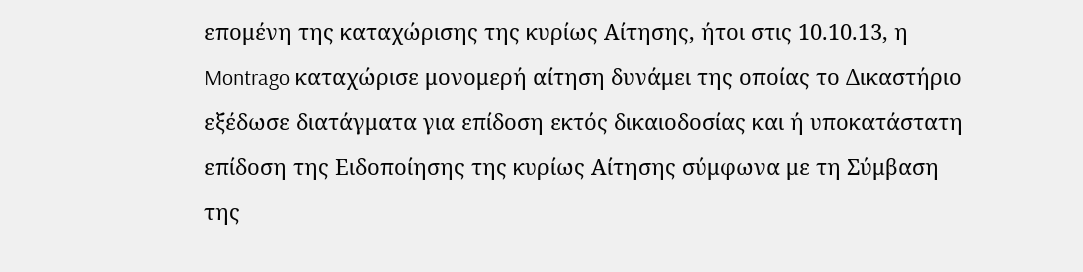επομένη της καταχώρισης της κυρίως Αίτησης, ήτοι στις 10.10.13, η Montrago καταχώρισε μονομερή αίτηση δυνάμει της οποίας το Δικαστήριο εξέδωσε διατάγματα για επίδοση εκτός δικαιοδοσίας και ή υποκατάστατη επίδοση της Ειδοποίησης της κυρίως Αίτησης σύμφωνα με τη Σύμβαση της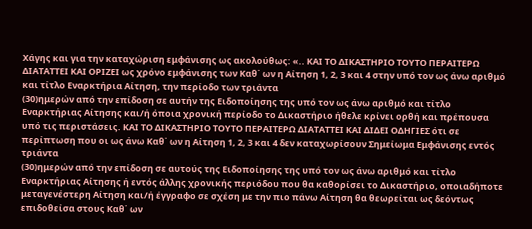Χάγης και για την καταχώριση εμφάνισης ως ακολούθως: «.. ΚΑΙ ΤΟ ΔΙΚΑΣΤΗΡΙΟ ΤΟΥΤΟ ΠΕΡΑΙΤΕΡΩ ΔΙΑΤΑΤΤΕΙ ΚΑΙ ΟΡΙΖΕΙ ως χρόνο εμφάνισης των Καθ΄ ων η Αίτηση 1, 2, 3 και 4 στην υπό τον ως άνω αριθμό και τίτλο Εναρκτήρια Αίτηση, την περίοδο των τριάντα
(30)ημερών από την επίδοση σε αυτήν της Ειδοποίησης της υπό τον ως άνω αριθμό και τίτλο Εναρκτήριας Αίτησης και/ή όποια χρονική περίοδο το Δικαστήριο ήθελε κρίνει ορθή και πρέπουσα υπό τις περιστάσεις. ΚΑΙ ΤΟ ΔΙΚΑΣΤΗΡΙΟ ΤΟΥΤΟ ΠΕΡΑΙΤΕΡΩ ΔΙΑΤΑΤΤΕΙ ΚΑΙ ΔΙΔΕΙ ΟΔΗΓΙΕΣ ότι σε περίπτωση που οι ως άνω Καθ΄ ων η Αίτηση 1, 2, 3 και 4 δεν καταχωρίσουν Σημείωμα Εμφάνισης εντός τριάντα
(30)ημερών από την επίδοση σε αυτούς της Ειδοποίησης της υπό τον ως άνω αριθμό και τίτλο Εναρκτήριας Αίτησης ή εντός άλλης χρονικής περιόδου που θα καθορίσει το Δικαστήριο, οποιαδήποτε μεταγενέστερη Αίτηση και/ή έγγραφο σε σχέση με την πιο πάνω Αίτηση θα θεωρείται ως δεόντως επιδοθείσα στους Καθ΄ ων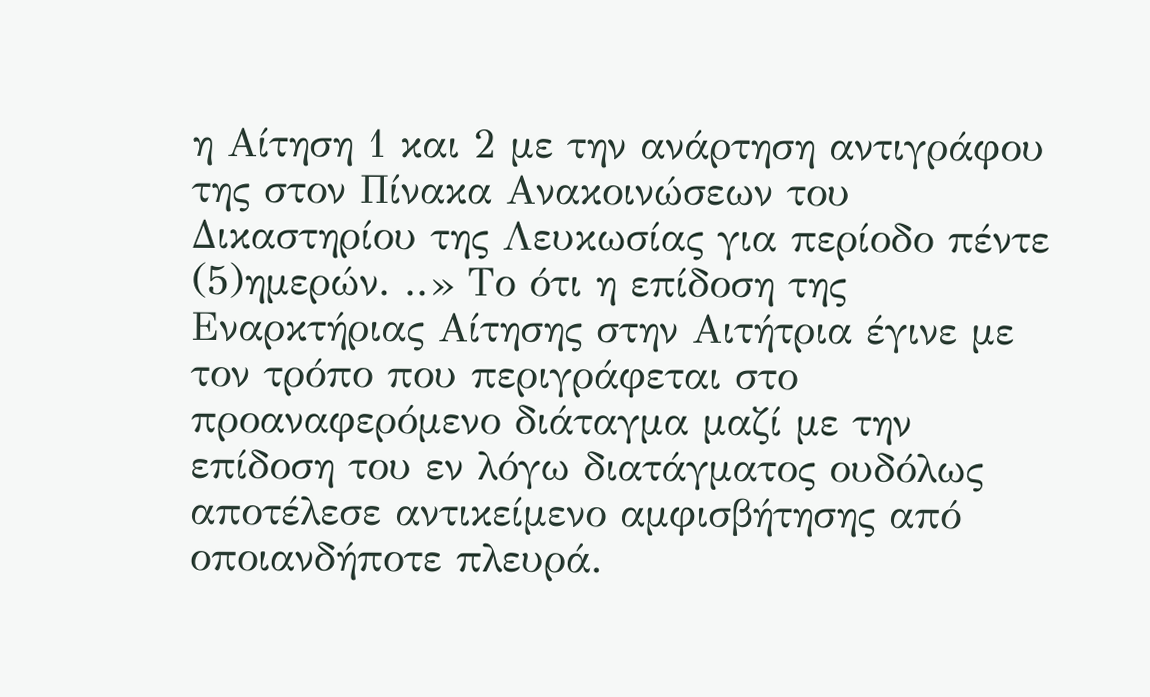η Αίτηση 1 και 2 με την ανάρτηση αντιγράφου της στον Πίνακα Ανακοινώσεων του Δικαστηρίου της Λευκωσίας για περίοδο πέντε
(5)ημερών. ..» Το ότι η επίδοση της Εναρκτήριας Αίτησης στην Αιτήτρια έγινε με τον τρόπο που περιγράφεται στο προαναφερόμενο διάταγμα μαζί με την επίδοση του εν λόγω διατάγματος ουδόλως αποτέλεσε αντικείμενο αμφισβήτησης από οποιανδήποτε πλευρά.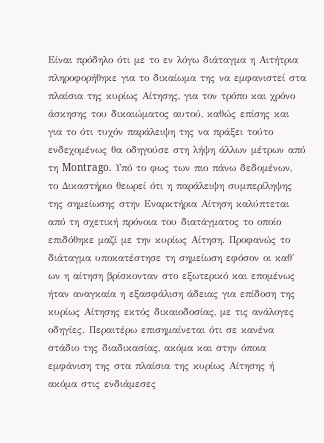Είναι πρόδηλο ότι με το εν λόγω διάταγμα η Αιτήτρια πληροφορήθηκε για το δικαίωμα της να εμφανιστεί στα πλαίσια της κυρίως Αίτησης, για τον τρόπο και χρόνο άσκησης του δικαιώματος αυτού, καθώς επίσης και για το ότι τυχόν παράλειψη της να πράξει τούτο ενδεχομένως θα οδηγούσε στη λήψη άλλων μέτρων από τη Montrago. Υπό το φως των πιο πάνω δεδομένων, το Δικαστήριο θεωρεί ότι η παράλειψη συμπερίληψης της σημείωσης στην Εναρκτήρια Αίτηση καλύπτεται από τη σχετική πρόνοια του διατάγματος το οποίο επιδόθηκε μαζί με την κυρίως Αίτηση. Προφανώς το διάταγμα υποκατέστησε τη σημείωση εφόσον οι καθ΄ ων η αίτηση βρίσκονταν στο εξωτερικό και επομένως ήταν αναγκαία η εξασφάλιση άδειας για επίδοση της κυρίως Αίτησης εκτός δικαιοδοσίας, με τις ανάλογες οδηγίες. Περαιτέρω επισημαίνεται ότι σε κανένα στάδιο της διαδικασίας, ακόμα και στην όποια εμφάνιση της στα πλαίσια της κυρίως Αίτησης ή ακόμα στις ενδιάμεσες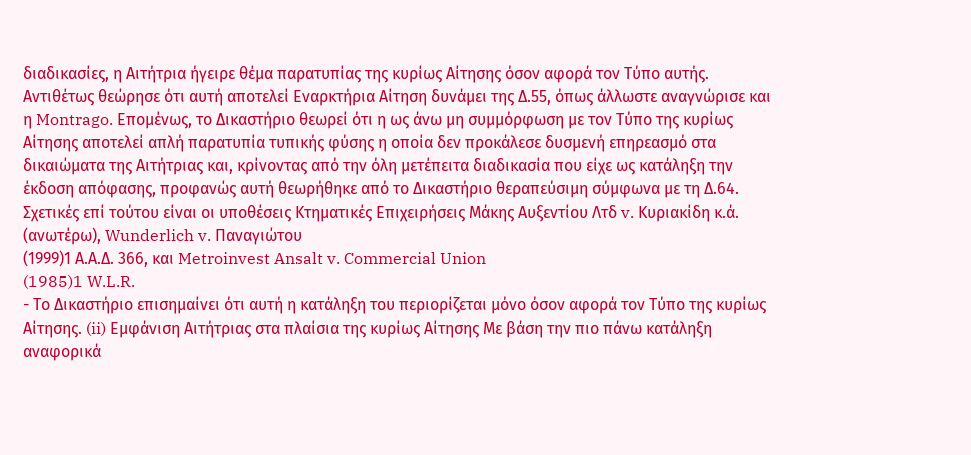διαδικασίες, η Αιτήτρια ήγειρε θέμα παρατυπίας της κυρίως Αίτησης όσον αφορά τον Τύπο αυτής. Aντιθέτως θεώρησε ότι αυτή αποτελεί Εναρκτήρια Αίτηση δυνάμει της Δ.55, όπως άλλωστε αναγνώρισε και η Montrago. Επομένως, το Δικαστήριο θεωρεί ότι η ως άνω μη συμμόρφωση με τον Τύπο της κυρίως Αίτησης αποτελεί απλή παρατυπία τυπικής φύσης η οποία δεν προκάλεσε δυσμενή επηρεασμό στα δικαιώματα της Αιτήτριας και, κρίνοντας από την όλη μετέπειτα διαδικασία που είχε ως κατάληξη την έκδοση απόφασης, προφανώς αυτή θεωρήθηκε από το Δικαστήριο θεραπεύσιμη σύμφωνα με τη Δ.64. Σχετικές επί τούτου είναι οι υποθέσεις Κτηματικές Επιχειρήσεις Μάκης Αυξεντίου Λτδ v. Κυριακίδη κ.ά. (ανωτέρω), Wunderlich v. Παναγιώτου
(1999)1 Α.Α.Δ. 366, και Metroinvest Ansalt v. Commercial Union
(1985)1 W.L.R.
- Το Δικαστήριο επισημαίνει ότι αυτή η κατάληξη του περιορίζεται μόνο όσον αφορά τον Τύπο της κυρίως Αίτησης. (ii) Εμφάνιση Αιτήτριας στα πλαίσια της κυρίως Αίτησης Με βάση την πιο πάνω κατάληξη αναφορικά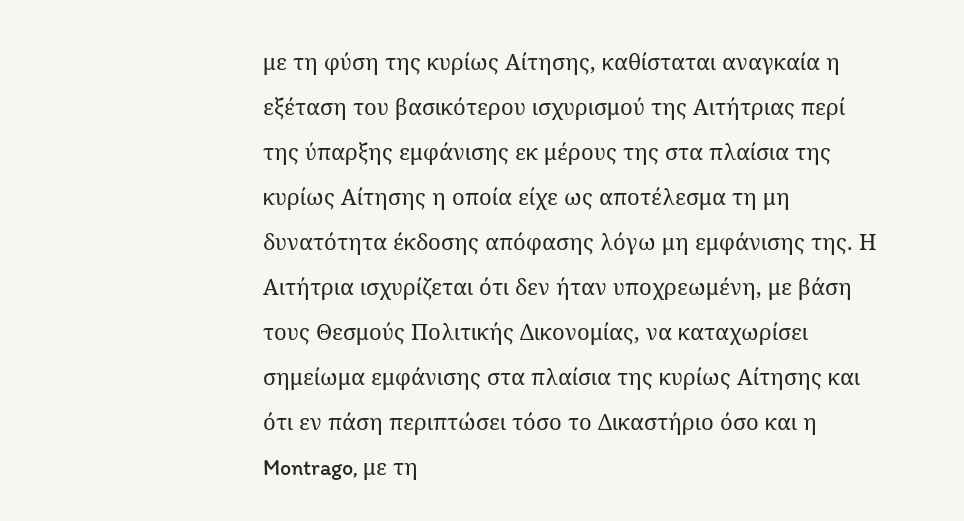με τη φύση της κυρίως Αίτησης, καθίσταται αναγκαία η εξέταση του βασικότερου ισχυρισμού της Αιτήτριας περί της ύπαρξης εμφάνισης εκ μέρους της στα πλαίσια της κυρίως Αίτησης η οποία είχε ως αποτέλεσμα τη μη δυνατότητα έκδοσης απόφασης λόγω μη εμφάνισης της. Η Αιτήτρια ισχυρίζεται ότι δεν ήταν υποχρεωμένη, με βάση τους Θεσμούς Πολιτικής Δικονομίας, να καταχωρίσει σημείωμα εμφάνισης στα πλαίσια της κυρίως Αίτησης και ότι εν πάση περιπτώσει τόσο το Δικαστήριο όσο και η Montrago, με τη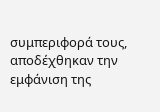συμπεριφορά τους, αποδέχθηκαν την εμφάνιση της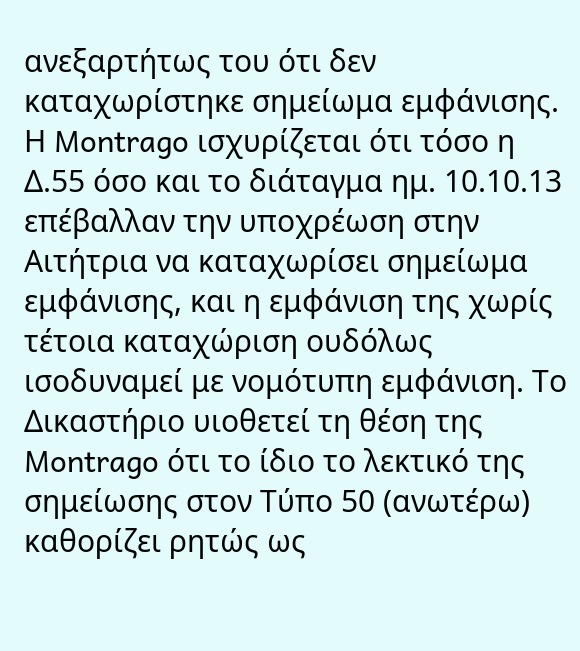ανεξαρτήτως του ότι δεν καταχωρίστηκε σημείωμα εμφάνισης. Η Montrago ισχυρίζεται ότι τόσο η Δ.55 όσο και το διάταγμα ημ. 10.10.13 επέβαλλαν την υποχρέωση στην Αιτήτρια να καταχωρίσει σημείωμα εμφάνισης, και η εμφάνιση της χωρίς τέτοια καταχώριση ουδόλως ισοδυναμεί με νομότυπη εμφάνιση. Το Δικαστήριο υιοθετεί τη θέση της Montrago ότι το ίδιο το λεκτικό της σημείωσης στον Τύπο 50 (ανωτέρω) καθορίζει ρητώς ως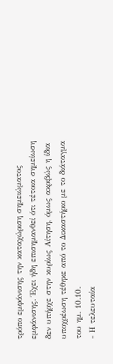τρόπο εμφάνισης την καταχώριση σημειώματος εμφάνισης. Έχει ήδη επισημανθεί ότι τέτοια σημείωση δεν υπήρχε στην κυρίως Αίτηση, όμως ακριβώς η ίδια υποχρέωση τέθηκε από το Δικαστήριο με το διάταγμα του ημ. 10.10.
- Η τελευταία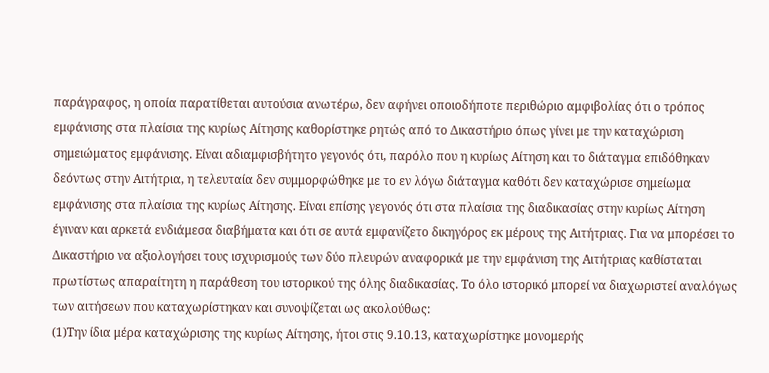παράγραφος, η οποία παρατίθεται αυτούσια ανωτέρω, δεν αφήνει οποιοδήποτε περιθώριο αμφιβολίας ότι ο τρόπος εμφάνισης στα πλαίσια της κυρίως Αίτησης καθορίστηκε ρητώς από το Δικαστήριο όπως γίνει με την καταχώριση σημειώματος εμφάνισης. Είναι αδιαμφισβήτητο γεγονός ότι, παρόλο που η κυρίως Αίτηση και το διάταγμα επιδόθηκαν δεόντως στην Αιτήτρια, η τελευταία δεν συμμορφώθηκε με το εν λόγω διάταγμα καθότι δεν καταχώρισε σημείωμα εμφάνισης στα πλαίσια της κυρίως Αίτησης. Είναι επίσης γεγονός ότι στα πλαίσια της διαδικασίας στην κυρίως Αίτηση έγιναν και αρκετά ενδιάμεσα διαβήματα και ότι σε αυτά εμφανίζετο δικηγόρος εκ μέρους της Αιτήτριας. Για να μπορέσει το Δικαστήριο να αξιολογήσει τους ισχυρισμούς των δύο πλευρών αναφορικά με την εμφάνιση της Αιτήτριας καθίσταται πρωτίστως απαραίτητη η παράθεση του ιστορικού της όλης διαδικασίας. Το όλο ιστορικό μπορεί να διαχωριστεί αναλόγως των αιτήσεων που καταχωρίστηκαν και συνοψίζεται ως ακολούθως:
(1)Την ίδια μέρα καταχώρισης της κυρίως Αίτησης, ήτοι στις 9.10.13, καταχωρίστηκε μονομερής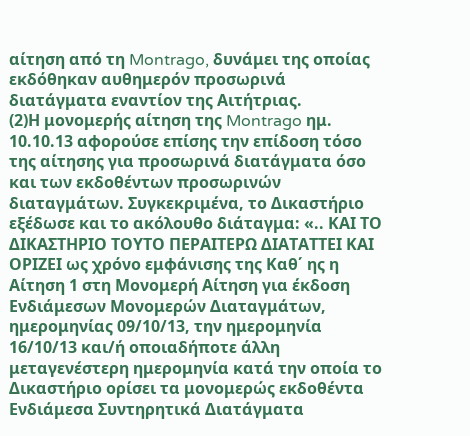αίτηση από τη Montrago, δυνάμει της οποίας εκδόθηκαν αυθημερόν προσωρινά διατάγματα εναντίον της Αιτήτριας.
(2)Η μονομερής αίτηση της Montrago ημ. 10.10.13 αφορούσε επίσης την επίδοση τόσο της αίτησης για προσωρινά διατάγματα όσο και των εκδοθέντων προσωρινών διαταγμάτων. Συγκεκριμένα, το Δικαστήριο εξέδωσε και το ακόλουθο διάταγμα: «.. ΚΑΙ ΤΟ ΔΙΚΑΣΤΗΡΙΟ ΤΟΥΤΟ ΠΕΡΑΙΤΕΡΩ ΔΙΑΤΑΤΤΕΙ ΚΑΙ ΟΡΙΖΕΙ ως χρόνο εμφάνισης της Καθ΄ ης η Αίτηση 1 στη Μονομερή Αίτηση για έκδοση Ενδιάμεσων Μονομερών Διαταγμάτων, ημερομηνίας 09/10/13, την ημερομηνία 16/10/13 και/ή οποιαδήποτε άλλη μεταγενέστερη ημερομηνία κατά την οποία το Δικαστήριο ορίσει τα μονομερώς εκδοθέντα Ενδιάμεσα Συντηρητικά Διατάγματα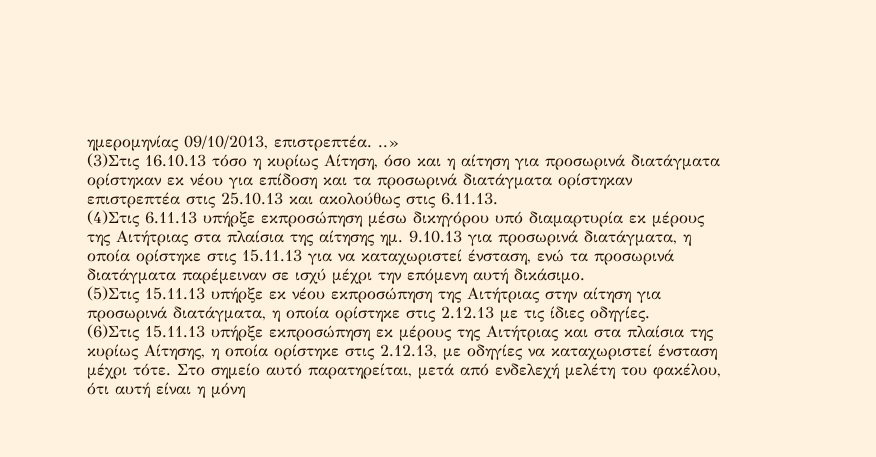ημερομηνίας 09/10/2013, επιστρεπτέα. ..»
(3)Στις 16.10.13 τόσο η κυρίως Αίτηση, όσο και η αίτηση για προσωρινά διατάγματα ορίστηκαν εκ νέου για επίδοση και τα προσωρινά διατάγματα ορίστηκαν επιστρεπτέα στις 25.10.13 και ακολούθως στις 6.11.13.
(4)Στις 6.11.13 υπήρξε εκπροσώπηση μέσω δικηγόρου υπό διαμαρτυρία εκ μέρους της Αιτήτριας στα πλαίσια της αίτησης ημ. 9.10.13 για προσωρινά διατάγματα, η οποία ορίστηκε στις 15.11.13 για να καταχωριστεί ένσταση, ενώ τα προσωρινά διατάγματα παρέμειναν σε ισχύ μέχρι την επόμενη αυτή δικάσιμο.
(5)Στις 15.11.13 υπήρξε εκ νέου εκπροσώπηση της Αιτήτριας στην αίτηση για προσωρινά διατάγματα, η οποία ορίστηκε στις 2.12.13 με τις ίδιες οδηγίες.
(6)Στις 15.11.13 υπήρξε εκπροσώπηση εκ μέρους της Αιτήτριας και στα πλαίσια της κυρίως Αίτησης, η οποία ορίστηκε στις 2.12.13, με οδηγίες να καταχωριστεί ένσταση μέχρι τότε. Στο σημείο αυτό παρατηρείται, μετά από ενδελεχή μελέτη του φακέλου, ότι αυτή είναι η μόνη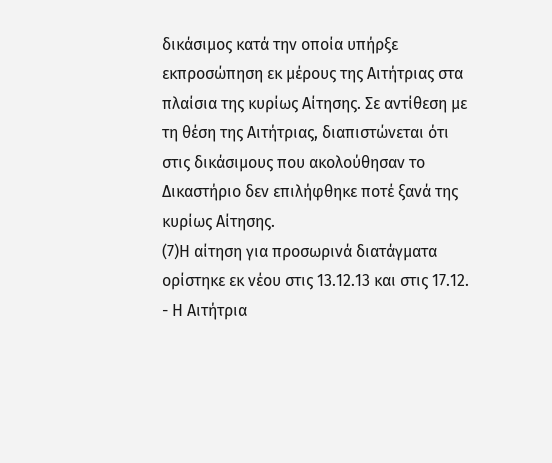δικάσιμος κατά την οποία υπήρξε εκπροσώπηση εκ μέρους της Αιτήτριας στα πλαίσια της κυρίως Αίτησης. Σε αντίθεση με τη θέση της Αιτήτριας, διαπιστώνεται ότι στις δικάσιμους που ακολούθησαν το Δικαστήριο δεν επιλήφθηκε ποτέ ξανά της κυρίως Αίτησης.
(7)Η αίτηση για προσωρινά διατάγματα ορίστηκε εκ νέου στις 13.12.13 και στις 17.12.
- Η Αιτήτρια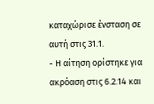καταχώρισε ένσταση σε αυτή στις 31.1.
- Η αίτηση ορίστηκε για ακρόαση στις 6.2.14 και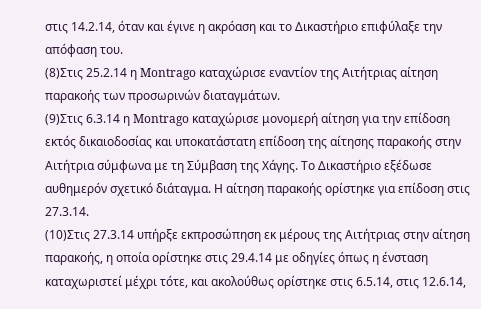στις 14.2.14, όταν και έγινε η ακρόαση και το Δικαστήριο επιφύλαξε την απόφαση του.
(8)Στις 25.2.14 η Montrago καταχώρισε εναντίον της Αιτήτριας αίτηση παρακοής των προσωρινών διαταγμάτων.
(9)Στις 6.3.14 η Montrago καταχώρισε μονομερή αίτηση για την επίδοση εκτός δικαιοδοσίας και υποκατάστατη επίδοση της αίτησης παρακοής στην Αιτήτρια σύμφωνα με τη Σύμβαση της Χάγης. Το Δικαστήριο εξέδωσε αυθημερόν σχετικό διάταγμα. Η αίτηση παρακοής ορίστηκε για επίδοση στις 27.3.14.
(10)Στις 27.3.14 υπήρξε εκπροσώπηση εκ μέρους της Αιτήτριας στην αίτηση παρακοής, η οποία ορίστηκε στις 29.4.14 με οδηγίες όπως η ένσταση καταχωριστεί μέχρι τότε, και ακολούθως ορίστηκε στις 6.5.14, στις 12.6.14,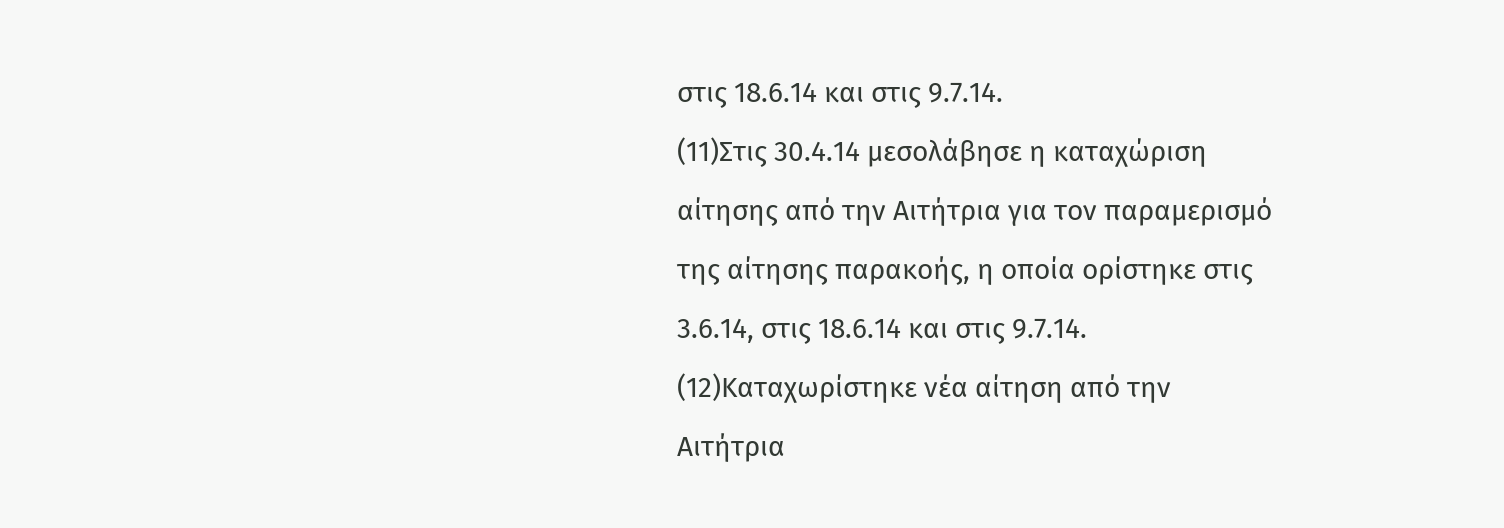στις 18.6.14 και στις 9.7.14.
(11)Στις 30.4.14 μεσολάβησε η καταχώριση αίτησης από την Αιτήτρια για τον παραμερισμό της αίτησης παρακοής, η οποία ορίστηκε στις 3.6.14, στις 18.6.14 και στις 9.7.14.
(12)Καταχωρίστηκε νέα αίτηση από την Αιτήτρια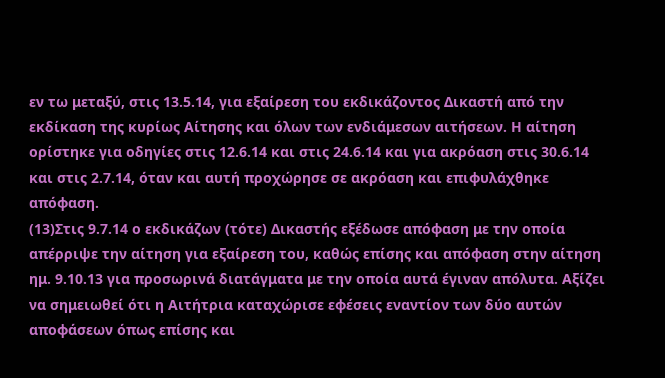εν τω μεταξύ, στις 13.5.14, για εξαίρεση του εκδικάζοντος Δικαστή από την εκδίκαση της κυρίως Αίτησης και όλων των ενδιάμεσων αιτήσεων. Η αίτηση ορίστηκε για οδηγίες στις 12.6.14 και στις 24.6.14 και για ακρόαση στις 30.6.14 και στις 2.7.14, όταν και αυτή προχώρησε σε ακρόαση και επιφυλάχθηκε απόφαση.
(13)Στις 9.7.14 ο εκδικάζων (τότε) Δικαστής εξέδωσε απόφαση με την οποία απέρριψε την αίτηση για εξαίρεση του, καθώς επίσης και απόφαση στην αίτηση ημ. 9.10.13 για προσωρινά διατάγματα με την οποία αυτά έγιναν απόλυτα. Αξίζει να σημειωθεί ότι η Αιτήτρια καταχώρισε εφέσεις εναντίον των δύο αυτών αποφάσεων όπως επίσης και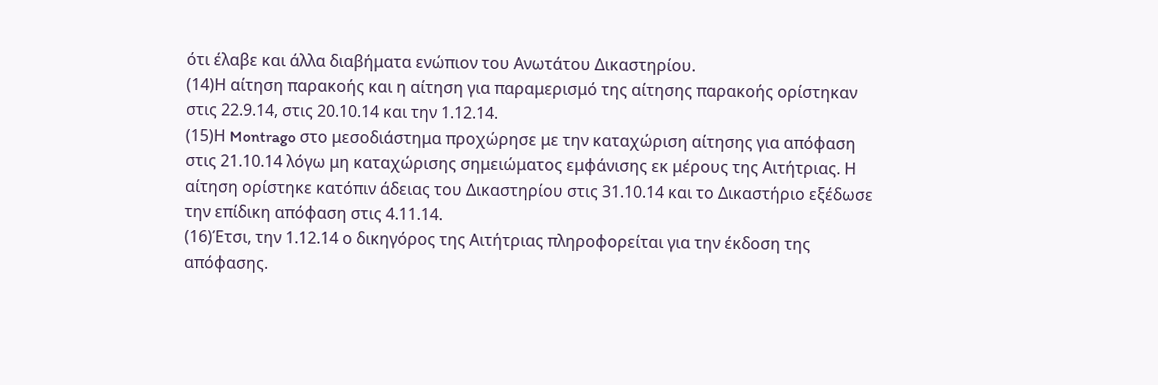ότι έλαβε και άλλα διαβήματα ενώπιον του Ανωτάτου Δικαστηρίου.
(14)Η αίτηση παρακοής και η αίτηση για παραμερισμό της αίτησης παρακοής ορίστηκαν στις 22.9.14, στις 20.10.14 και την 1.12.14.
(15)Η Montrago στο μεσοδιάστημα προχώρησε με την καταχώριση αίτησης για απόφαση στις 21.10.14 λόγω μη καταχώρισης σημειώματος εμφάνισης εκ μέρους της Αιτήτριας. Η αίτηση ορίστηκε κατόπιν άδειας του Δικαστηρίου στις 31.10.14 και το Δικαστήριο εξέδωσε την επίδικη απόφαση στις 4.11.14.
(16)Έτσι, την 1.12.14 ο δικηγόρος της Αιτήτριας πληροφορείται για την έκδοση της απόφασης.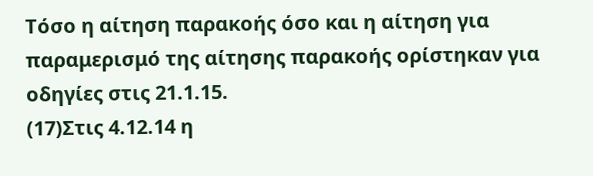Τόσο η αίτηση παρακοής όσο και η αίτηση για παραμερισμό της αίτησης παρακοής ορίστηκαν για οδηγίες στις 21.1.15.
(17)Στις 4.12.14 η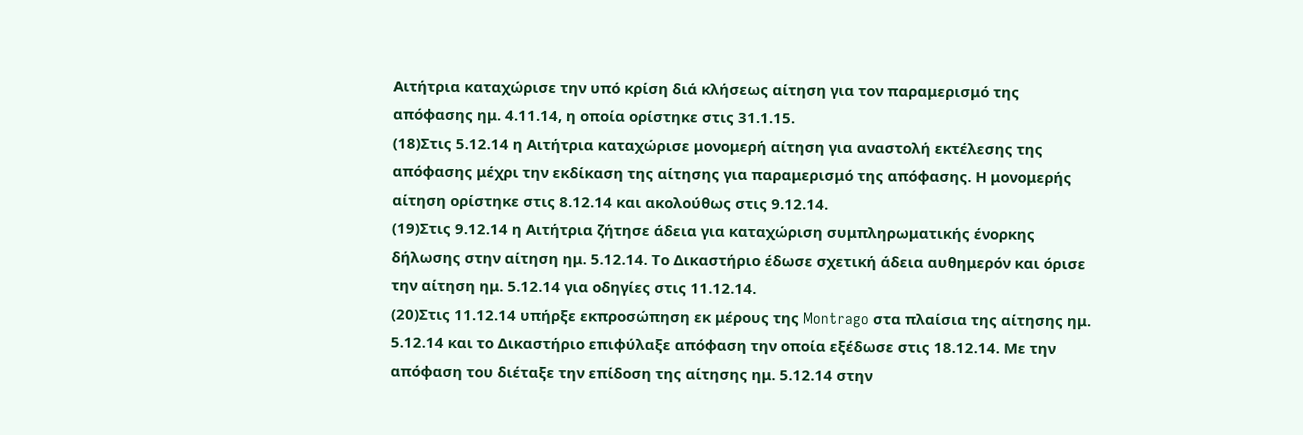Αιτήτρια καταχώρισε την υπό κρίση διά κλήσεως αίτηση για τον παραμερισμό της απόφασης ημ. 4.11.14, η οποία ορίστηκε στις 31.1.15.
(18)Στις 5.12.14 η Αιτήτρια καταχώρισε μονομερή αίτηση για αναστολή εκτέλεσης της απόφασης μέχρι την εκδίκαση της αίτησης για παραμερισμό της απόφασης. Η μονομερής αίτηση ορίστηκε στις 8.12.14 και ακολούθως στις 9.12.14.
(19)Στις 9.12.14 η Αιτήτρια ζήτησε άδεια για καταχώριση συμπληρωματικής ένορκης δήλωσης στην αίτηση ημ. 5.12.14. Το Δικαστήριο έδωσε σχετική άδεια αυθημερόν και όρισε την αίτηση ημ. 5.12.14 για οδηγίες στις 11.12.14.
(20)Στις 11.12.14 υπήρξε εκπροσώπηση εκ μέρους της Montrago στα πλαίσια της αίτησης ημ. 5.12.14 και το Δικαστήριο επιφύλαξε απόφαση την οποία εξέδωσε στις 18.12.14. Με την απόφαση του διέταξε την επίδοση της αίτησης ημ. 5.12.14 στην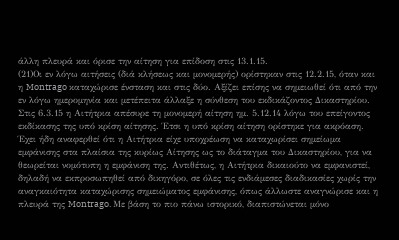άλλη πλευρά και όρισε την αίτηση για επίδοση στις 13.1.15.
(21)Οι εν λόγω αιτήσεις (διά κλήσεως και μονομερής) ορίστηκαν στις 12.2.15, όταν και η Montrago καταχώρισε ένσταση και στις δύο. Αξίζει επίσης να σημειωθεί ότι από την εν λόγω ημερομηνία και μετέπειτα άλλαξε η σύνθεση του εκδικάζοντος Δικαστηρίου. Στις 6.3.15 η Αιτήτρια απέσυρε τη μονομερή αίτηση ημ. 5.12.14 λόγω του επείγοντος εκδίκασης της υπό κρίση αίτησης. Έτσι η υπό κρίση αίτηση ορίστηκε για ακρόαση. Έχει ήδη αναφερθεί ότι η Αιτήτρια είχε υποχρέωση να καταχωρίσει σημείωμα εμφάνισης στα πλαίσια της κυρίως Αίτησης ως το διάταγμα του Δικαστηρίου, για να θεωρείται νομότυπη η εμφάνιση της. Αντιθέτως, η Αιτήτρια δικαιούτο να εμφανιστεί, δηλαδή να εκπροσωπηθεί από δικηγόρο, σε όλες τις ενδιάμεσες διαδικασίες χωρίς την αναγκαιότητα καταχώρισης σημειώματος εμφάνισης, όπως άλλωστε αναγνώρισε και η πλευρά της Montrago. Με βάση το πιο πάνω ιστορικό, διαπιστώνεται μόνο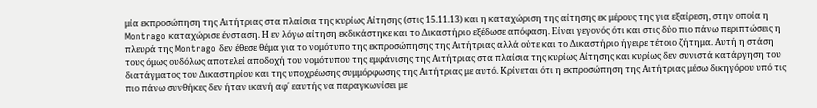μία εκπροσώπηση της Αιτήτριας στα πλαίσια της κυρίως Αίτησης (στις 15.11.13) και η καταχώριση της αίτησης εκ μέρους της για εξαίρεση, στην οποία η Montrago καταχώρισε ένσταση. Η εν λόγω αίτηση εκδικάστηκε και το Δικαστήριο εξέδωσε απόφαση. Είναι γεγονός ότι και στις δύο πιο πάνω περιπτώσεις η πλευρά της Montrago δεν έθεσε θέμα για το νομότυπο της εκπροσώπησης της Αιτήτριας αλλά ούτε και το Δικαστήριο ήγειρε τέτοιο ζήτημα. Αυτή η στάση τους όμως ουδόλως αποτελεί αποδοχή του νομότυπου της εμφάνισης της Αιτήτριας στα πλαίσια της κυρίως Αίτησης και κυρίως δεν συνιστά κατάργηση του διατάγματος του Δικαστηρίου και της υποχρέωσης συμμόρφωσης της Αιτήτριας με αυτό. Κρίνεται ότι η εκπροσώπηση της Αιτήτριας μέσω δικηγόρου υπό τις πιο πάνω συνθήκες δεν ήταν ικανή αφ΄ εαυτής να παραγκωνίσει με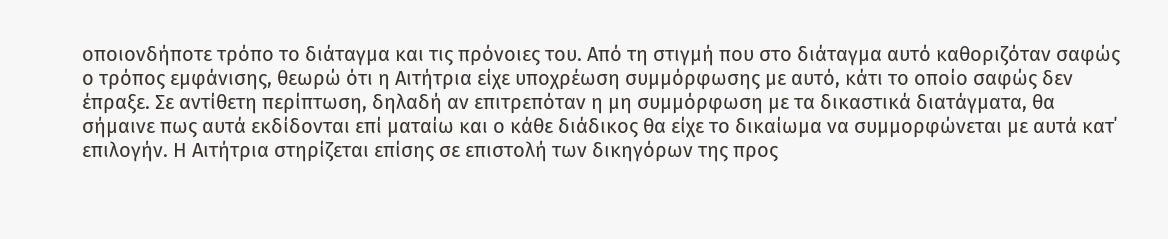οποιονδήποτε τρόπο το διάταγμα και τις πρόνοιες του. Από τη στιγμή που στο διάταγμα αυτό καθοριζόταν σαφώς ο τρόπος εμφάνισης, θεωρώ ότι η Αιτήτρια είχε υποχρέωση συμμόρφωσης με αυτό, κάτι το οποίο σαφώς δεν έπραξε. Σε αντίθετη περίπτωση, δηλαδή αν επιτρεπόταν η μη συμμόρφωση με τα δικαστικά διατάγματα, θα σήμαινε πως αυτά εκδίδονται επί ματαίω και ο κάθε διάδικος θα είχε το δικαίωμα να συμμορφώνεται με αυτά κατ΄ επιλογήν. Η Αιτήτρια στηρίζεται επίσης σε επιστολή των δικηγόρων της προς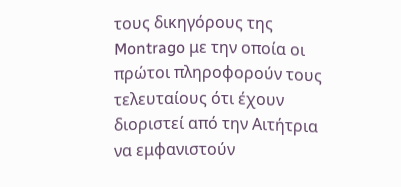τους δικηγόρους της Montrago με την οποία οι πρώτοι πληροφορούν τους τελευταίους ότι έχουν διοριστεί από την Αιτήτρια να εμφανιστούν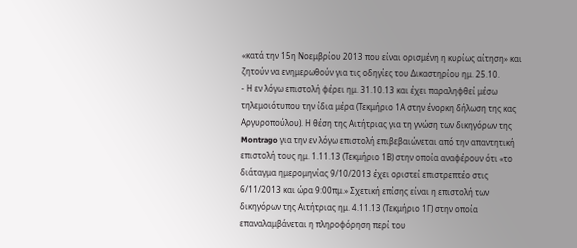«κατά την 15η Νοεμβρίου 2013 που είναι ορισμένη η κυρίως αίτηση» και ζητούν να ενημερωθούν για τις οδηγίες του Δικαστηρίου ημ. 25.10.
- Η εν λόγω επιστολή φέρει ημ. 31.10.13 και έχει παραληφθεί μέσω τηλεμοιότυπου την ίδια μέρα (Τεκμήριο 1Α στην ένορκη δήλωση της κας Αργυροπούλου). Η θέση της Αιτήτριας για τη γνώση των δικηγόρων της Montrago για την εν λόγω επιστολή επιβεβαιώνεται από την απαντητική επιστολή τους ημ. 1.11.13 (Τεκμήριο 1Β) στην οποία αναφέρουν ότι «το διάταγμα ημερομηνίας 9/10/2013 έχει οριστεί επιστρεπτέο στις 6/11/2013 και ώρα 9:00πμ.» Σχετική επίσης είναι η επιστολή των δικηγόρων της Αιτήτριας ημ. 4.11.13 (Τεκμήριο 1Γ) στην οποία επαναλαμβάνεται η πληροφόρηση περί του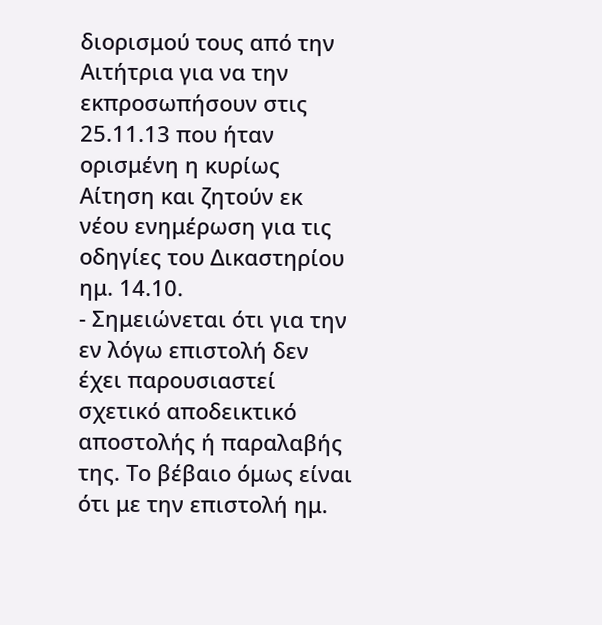διορισμού τους από την Αιτήτρια για να την εκπροσωπήσουν στις 25.11.13 που ήταν ορισμένη η κυρίως Αίτηση και ζητούν εκ νέου ενημέρωση για τις οδηγίες του Δικαστηρίου ημ. 14.10.
- Σημειώνεται ότι για την εν λόγω επιστολή δεν έχει παρουσιαστεί σχετικό αποδεικτικό αποστολής ή παραλαβής της. Το βέβαιο όμως είναι ότι με την επιστολή ημ.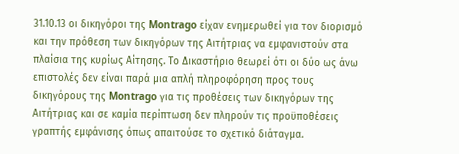31.10.13 οι δικηγόροι της Montrago είχαν ενημερωθεί για τον διορισμό και την πρόθεση των δικηγόρων της Αιτήτριας να εμφανιστούν στα πλαίσια της κυρίως Αίτησης. Το Δικαστήριο θεωρεί ότι οι δύο ως άνω επιστολές δεν είναι παρά μια απλή πληροφόρηση προς τους δικηγόρους της Montrago για τις προθέσεις των δικηγόρων της Αιτήτριας και σε καμία περίπτωση δεν πληρούν τις προϋποθέσεις γραπτής εμφάνισης όπως απαιτούσε το σχετικό διάταγμα.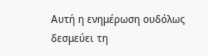Αυτή η ενημέρωση ουδόλως δεσμεύει τη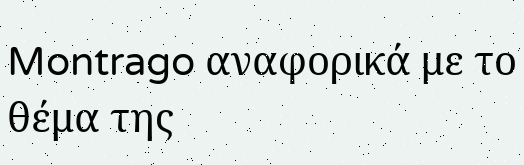Montrago αναφορικά με το θέμα της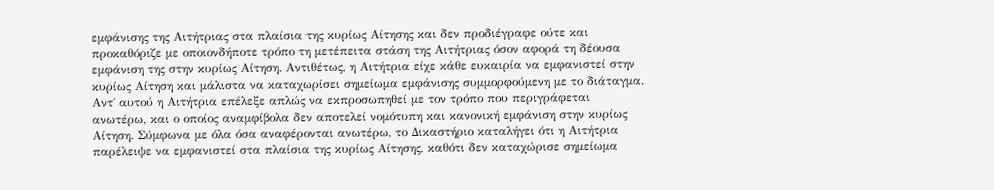εμφάνισης της Αιτήτριας στα πλαίσια της κυρίως Αίτησης και δεν προδιέγραφε ούτε και προκαθόριζε με οποιονδήποτε τρόπο τη μετέπειτα στάση της Αιτήτριας όσον αφορά τη δέουσα εμφάνιση της στην κυρίως Αίτηση. Αντιθέτως, η Αιτήτρια είχε κάθε ευκαιρία να εμφανιστεί στην κυρίως Αίτηση και μάλιστα να καταχωρίσει σημείωμα εμφάνισης συμμορφούμενη με το διάταγμα. Αντ΄ αυτού η Αιτήτρια επέλεξε απλώς να εκπροσωπηθεί με τον τρόπο που περιγράφεται ανωτέρω, και ο οποίος αναμφίβολα δεν αποτελεί νομότυπη και κανονική εμφάνιση στην κυρίως Αίτηση. Σύμφωνα με όλα όσα αναφέρονται ανωτέρω, το Δικαστήριο καταλήγει ότι η Αιτήτρια παρέλειψε να εμφανιστεί στα πλαίσια της κυρίως Αίτησης, καθότι δεν καταχώρισε σημείωμα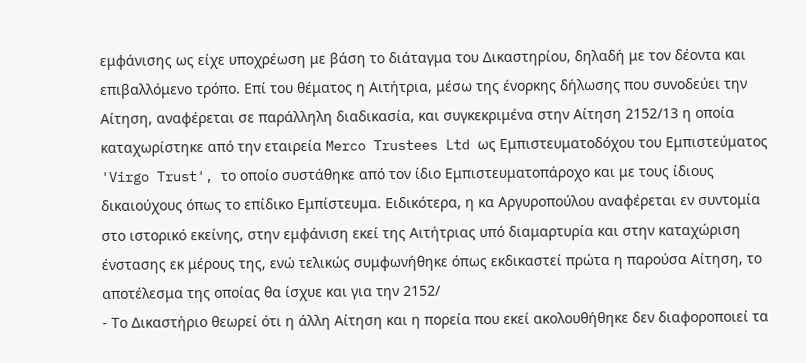εμφάνισης ως είχε υποχρέωση με βάση το διάταγμα του Δικαστηρίου, δηλαδή με τον δέοντα και επιβαλλόμενο τρόπο. Επί του θέματος η Αιτήτρια, μέσω της ένορκης δήλωσης που συνοδεύει την Αίτηση, αναφέρεται σε παράλληλη διαδικασία, και συγκεκριμένα στην Αίτηση 2152/13 η οποία καταχωρίστηκε από την εταιρεία Merco Trustees Ltd ως Εμπιστευματοδόχου του Εμπιστεύματος 'Virgo Trust', το οποίο συστάθηκε από τον ίδιο Εμπιστευματοπάροχο και με τους ίδιους δικαιούχους όπως το επίδικο Εμπίστευμα. Ειδικότερα, η κα Αργυροπούλου αναφέρεται εν συντομία στο ιστορικό εκείνης, στην εμφάνιση εκεί της Αιτήτριας υπό διαμαρτυρία και στην καταχώριση ένστασης εκ μέρους της, ενώ τελικώς συμφωνήθηκε όπως εκδικαστεί πρώτα η παρούσα Αίτηση, το αποτέλεσμα της οποίας θα ίσχυε και για την 2152/
- Το Δικαστήριο θεωρεί ότι η άλλη Αίτηση και η πορεία που εκεί ακολουθήθηκε δεν διαφοροποιεί τα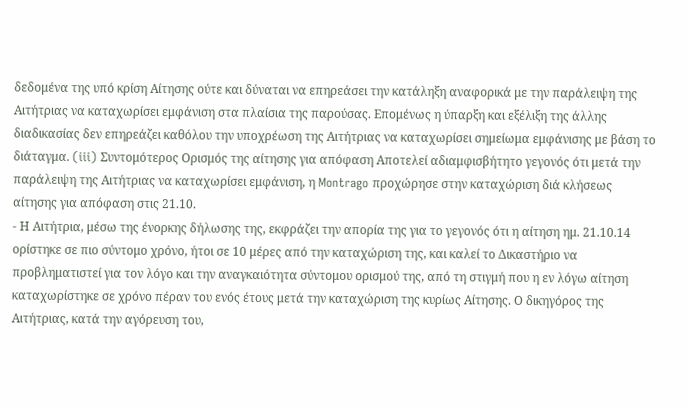δεδομένα της υπό κρίση Αίτησης ούτε και δύναται να επηρεάσει την κατάληξη αναφορικά με την παράλειψη της Αιτήτριας να καταχωρίσει εμφάνιση στα πλαίσια της παρούσας. Επομένως η ύπαρξη και εξέλιξη της άλλης διαδικασίας δεν επηρεάζει καθόλου την υποχρέωση της Αιτήτριας να καταχωρίσει σημείωμα εμφάνισης με βάση το διάταγμα. (iii) Συντομότερος Ορισμός της αίτησης για απόφαση Αποτελεί αδιαμφισβήτητο γεγονός ότι μετά την παράλειψη της Αιτήτριας να καταχωρίσει εμφάνιση, η Montrago προχώρησε στην καταχώριση διά κλήσεως αίτησης για απόφαση στις 21.10.
- Η Αιτήτρια, μέσω της ένορκης δήλωσης της, εκφράζει την απορία της για το γεγονός ότι η αίτηση ημ. 21.10.14 ορίστηκε σε πιο σύντομο χρόνο, ήτοι σε 10 μέρες από την καταχώριση της, και καλεί το Δικαστήριο να προβληματιστεί για τον λόγο και την αναγκαιότητα σύντομου ορισμού της, από τη στιγμή που η εν λόγω αίτηση καταχωρίστηκε σε χρόνο πέραν του ενός έτους μετά την καταχώριση της κυρίως Αίτησης. Ο δικηγόρος της Αιτήτριας, κατά την αγόρευση του,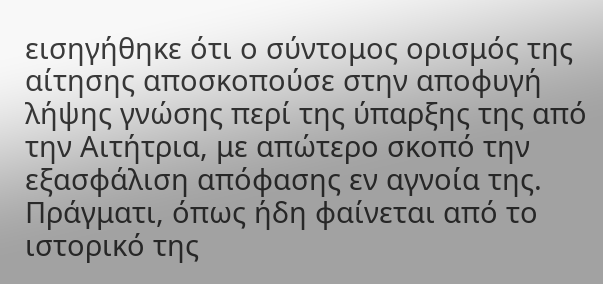εισηγήθηκε ότι ο σύντομος ορισμός της αίτησης αποσκοπούσε στην αποφυγή λήψης γνώσης περί της ύπαρξης της από την Αιτήτρια, με απώτερο σκοπό την εξασφάλιση απόφασης εν αγνοία της. Πράγματι, όπως ήδη φαίνεται από το ιστορικό της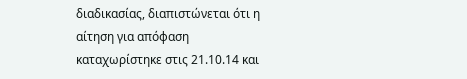διαδικασίας, διαπιστώνεται ότι η αίτηση για απόφαση καταχωρίστηκε στις 21.10.14 και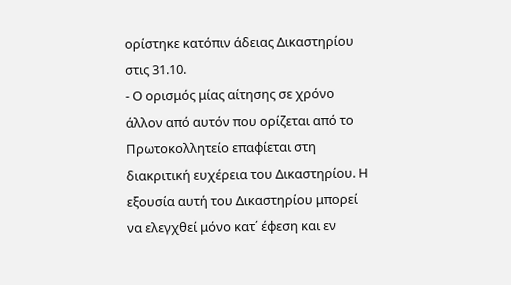ορίστηκε κατόπιν άδειας Δικαστηρίου στις 31.10.
- Ο ορισμός μίας αίτησης σε χρόνο άλλον από αυτόν που ορίζεται από το Πρωτοκολλητείο επαφίεται στη διακριτική ευχέρεια του Δικαστηρίου. Η εξουσία αυτή του Δικαστηρίου μπορεί να ελεγχθεί μόνο κατ΄ έφεση και εν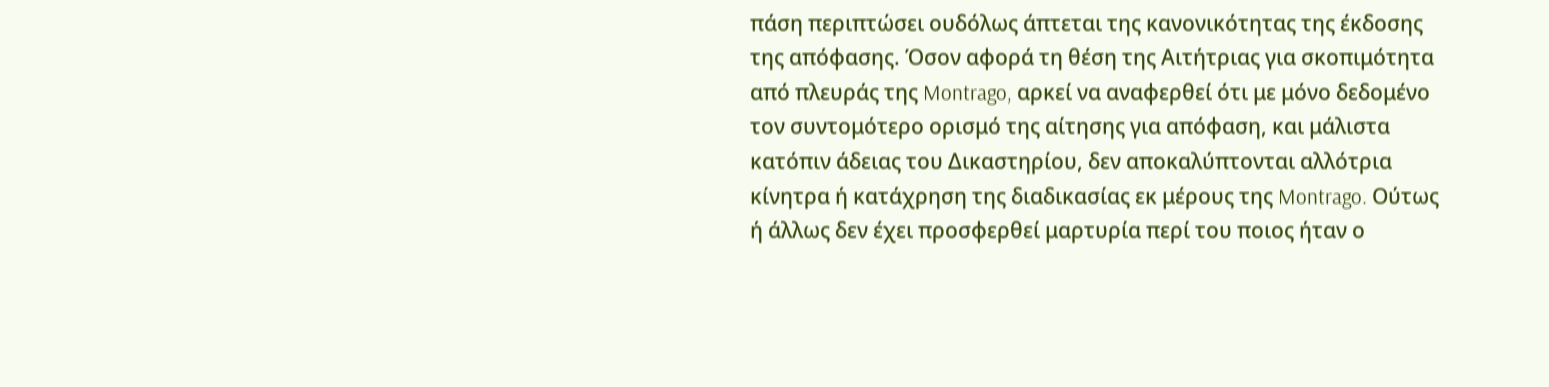πάση περιπτώσει ουδόλως άπτεται της κανονικότητας της έκδοσης της απόφασης. Όσον αφορά τη θέση της Αιτήτριας για σκοπιμότητα από πλευράς της Montrago, αρκεί να αναφερθεί ότι με μόνο δεδομένο τον συντομότερο ορισμό της αίτησης για απόφαση, και μάλιστα κατόπιν άδειας του Δικαστηρίου, δεν αποκαλύπτονται αλλότρια κίνητρα ή κατάχρηση της διαδικασίας εκ μέρους της Montrago. Ούτως ή άλλως δεν έχει προσφερθεί μαρτυρία περί του ποιος ήταν ο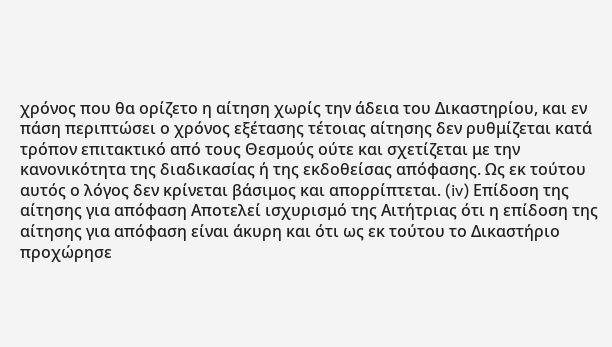χρόνος που θα ορίζετο η αίτηση χωρίς την άδεια του Δικαστηρίου, και εν πάση περιπτώσει ο χρόνος εξέτασης τέτοιας αίτησης δεν ρυθμίζεται κατά τρόπον επιτακτικό από τους Θεσμούς ούτε και σχετίζεται με την κανονικότητα της διαδικασίας ή της εκδοθείσας απόφασης. Ως εκ τούτου αυτός ο λόγος δεν κρίνεται βάσιμος και απορρίπτεται. (iv) Επίδοση της αίτησης για απόφαση Αποτελεί ισχυρισμό της Αιτήτριας ότι η επίδοση της αίτησης για απόφαση είναι άκυρη και ότι ως εκ τούτου το Δικαστήριο προχώρησε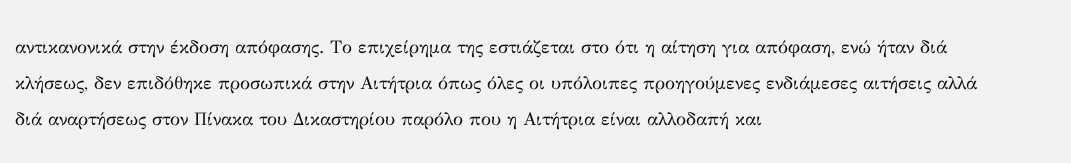αντικανονικά στην έκδοση απόφασης. Το επιχείρημα της εστιάζεται στο ότι η αίτηση για απόφαση, ενώ ήταν διά κλήσεως, δεν επιδόθηκε προσωπικά στην Αιτήτρια όπως όλες οι υπόλοιπες προηγούμενες ενδιάμεσες αιτήσεις αλλά διά αναρτήσεως στον Πίνακα του Δικαστηρίου παρόλο που η Αιτήτρια είναι αλλοδαπή και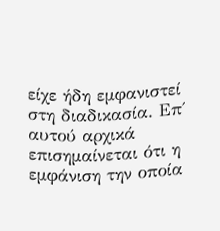είχε ήδη εμφανιστεί στη διαδικασία. Επ΄ αυτού αρχικά επισημαίνεται ότι η εμφάνιση την οποία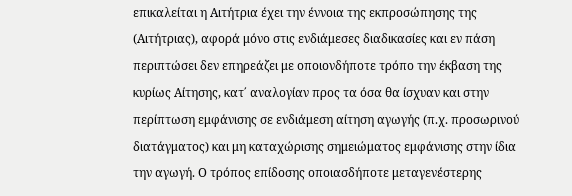επικαλείται η Αιτήτρια έχει την έννοια της εκπροσώπησης της (Αιτήτριας), αφορά μόνο στις ενδιάμεσες διαδικασίες και εν πάση περιπτώσει δεν επηρεάζει με οποιονδήποτε τρόπο την έκβαση της κυρίως Αίτησης, κατ΄ αναλογίαν προς τα όσα θα ίσχυαν και στην περίπτωση εμφάνισης σε ενδιάμεση αίτηση αγωγής (π.χ. προσωρινού διατάγματος) και μη καταχώρισης σημειώματος εμφάνισης στην ίδια την αγωγή. Ο τρόπος επίδοσης οποιασδήποτε μεταγενέστερης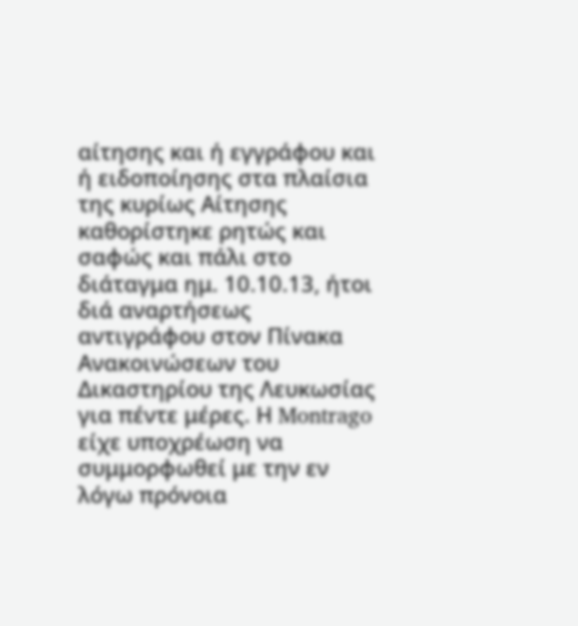αίτησης και ή εγγράφου και ή ειδοποίησης στα πλαίσια της κυρίως Αίτησης καθορίστηκε ρητώς και σαφώς και πάλι στο διάταγμα ημ. 10.10.13, ήτοι διά αναρτήσεως αντιγράφου στον Πίνακα Ανακοινώσεων του Δικαστηρίου της Λευκωσίας για πέντε μέρες. Η Montrago είχε υποχρέωση να συμμορφωθεί με την εν λόγω πρόνοια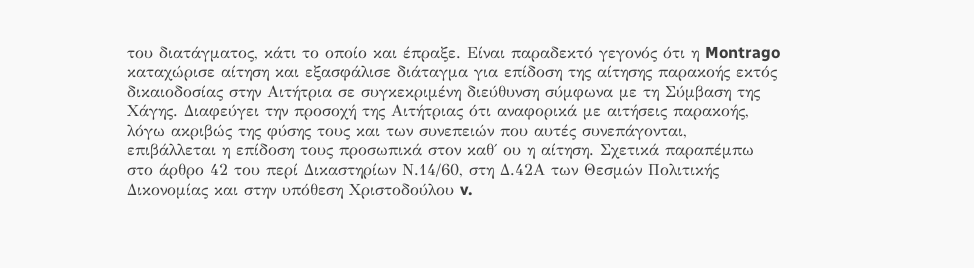του διατάγματος, κάτι το οποίο και έπραξε. Είναι παραδεκτό γεγονός ότι η Montrago καταχώρισε αίτηση και εξασφάλισε διάταγμα για επίδοση της αίτησης παρακοής εκτός δικαιοδοσίας στην Αιτήτρια σε συγκεκριμένη διεύθυνση σύμφωνα με τη Σύμβαση της Χάγης. Διαφεύγει την προσοχή της Αιτήτριας ότι αναφορικά με αιτήσεις παρακοής, λόγω ακριβώς της φύσης τους και των συνεπειών που αυτές συνεπάγονται, επιβάλλεται η επίδοση τους προσωπικά στον καθ΄ ου η αίτηση. Σχετικά παραπέμπω στο άρθρο 42 του περί Δικαστηρίων Ν.14/60, στη Δ.42Α των Θεσμών Πολιτικής Δικονομίας και στην υπόθεση Χριστοδούλου v.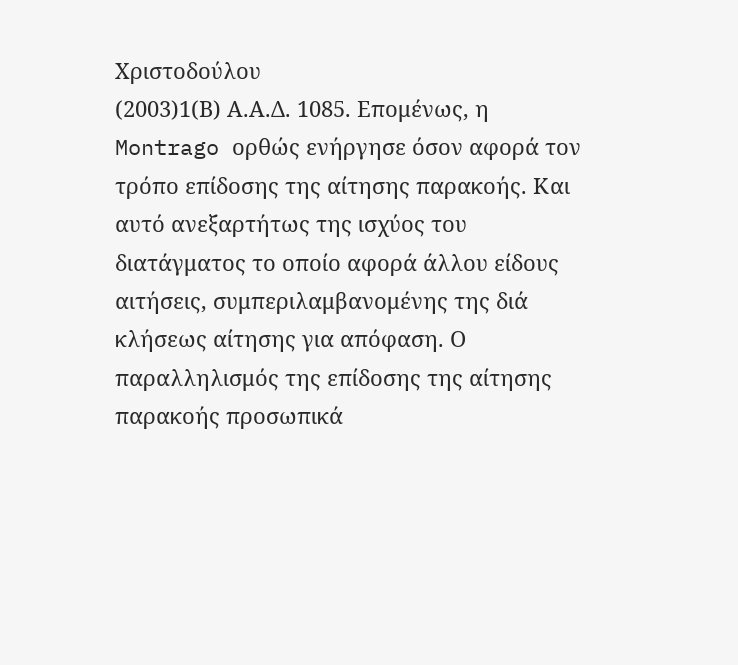Χριστοδούλου
(2003)1(Β) Α.Α.Δ. 1085. Επομένως, η Montrago ορθώς ενήργησε όσον αφορά τον τρόπο επίδοσης της αίτησης παρακοής. Και αυτό ανεξαρτήτως της ισχύος του διατάγματος το οποίο αφορά άλλου είδους αιτήσεις, συμπεριλαμβανομένης της διά κλήσεως αίτησης για απόφαση. Ο παραλληλισμός της επίδοσης της αίτησης παρακοής προσωπικά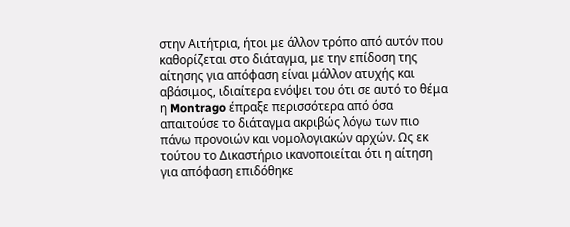στην Αιτήτρια, ήτοι με άλλον τρόπο από αυτόν που καθορίζεται στο διάταγμα, με την επίδοση της αίτησης για απόφαση είναι μάλλον ατυχής και αβάσιμος, ιδιαίτερα ενόψει του ότι σε αυτό το θέμα η Montrago έπραξε περισσότερα από όσα απαιτούσε το διάταγμα ακριβώς λόγω των πιο πάνω προνοιών και νομολογιακών αρχών. Ως εκ τούτου το Δικαστήριο ικανοποιείται ότι η αίτηση για απόφαση επιδόθηκε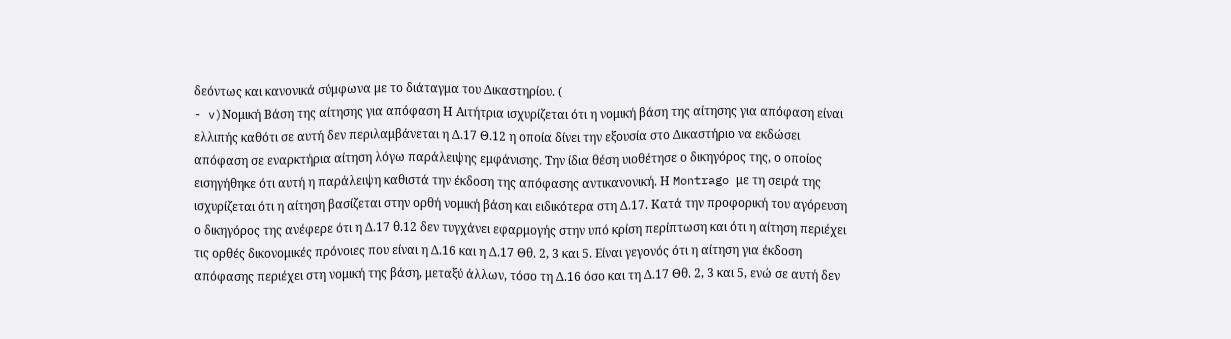δεόντως και κανονικά σύμφωνα με το διάταγμα του Δικαστηρίου. (
- v)Νομική Βάση της αίτησης για απόφαση Η Αιτήτρια ισχυρίζεται ότι η νομική βάση της αίτησης για απόφαση είναι ελλιπής καθότι σε αυτή δεν περιλαμβάνεται η Δ.17 Θ.12 η οποία δίνει την εξουσία στο Δικαστήριο να εκδώσει απόφαση σε εναρκτήρια αίτηση λόγω παράλειψης εμφάνισης. Την ίδια θέση υιοθέτησε ο δικηγόρος της, ο οποίος εισηγήθηκε ότι αυτή η παράλειψη καθιστά την έκδοση της απόφασης αντικανονική. Η Montrago με τη σειρά της ισχυρίζεται ότι η αίτηση βασίζεται στην ορθή νομική βάση και ειδικότερα στη Δ.17. Κατά την προφορική του αγόρευση ο δικηγόρος της ανέφερε ότι η Δ.17 θ.12 δεν τυγχάνει εφαρμογής στην υπό κρίση περίπτωση και ότι η αίτηση περιέχει τις ορθές δικονομικές πρόνοιες που είναι η Δ.16 και η Δ.17 Θθ. 2, 3 και 5. Είναι γεγονός ότι η αίτηση για έκδοση απόφασης περιέχει στη νομική της βάση, μεταξύ άλλων, τόσο τη Δ.16 όσο και τη Δ.17 Θθ. 2, 3 και 5, ενώ σε αυτή δεν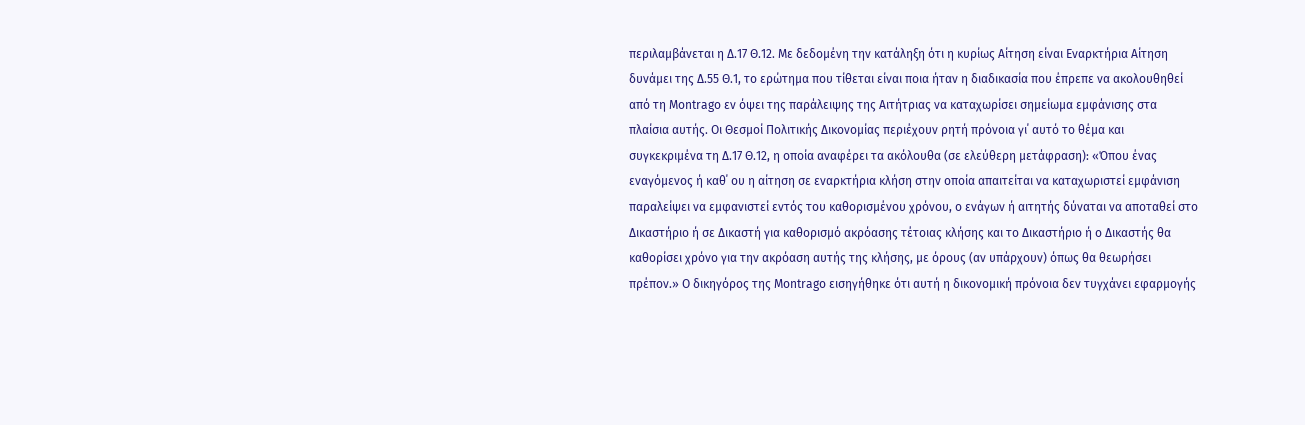περιλαμβάνεται η Δ.17 Θ.12. Με δεδομένη την κατάληξη ότι η κυρίως Αίτηση είναι Εναρκτήρια Αίτηση δυνάμει της Δ.55 Θ.1, το ερώτημα που τίθεται είναι ποια ήταν η διαδικασία που έπρεπε να ακολουθηθεί από τη Montrago εν όψει της παράλειψης της Αιτήτριας να καταχωρίσει σημείωμα εμφάνισης στα πλαίσια αυτής. Οι Θεσμοί Πολιτικής Δικονομίας περιέχουν ρητή πρόνοια γι΄ αυτό το θέμα και συγκεκριμένα τη Δ.17 Θ.12, η οποία αναφέρει τα ακόλουθα (σε ελεύθερη μετάφραση): «Όπου ένας εναγόμενος ή καθ΄ ου η αίτηση σε εναρκτήρια κλήση στην οποία απαιτείται να καταχωριστεί εμφάνιση παραλείψει να εμφανιστεί εντός του καθορισμένου χρόνου, ο ενάγων ή αιτητής δύναται να αποταθεί στο Δικαστήριο ή σε Δικαστή για καθορισμό ακρόασης τέτοιας κλήσης και το Δικαστήριο ή ο Δικαστής θα καθορίσει χρόνο για την ακρόαση αυτής της κλήσης, με όρους (αν υπάρχουν) όπως θα θεωρήσει πρέπον.» Ο δικηγόρος της Montrago εισηγήθηκε ότι αυτή η δικονομική πρόνοια δεν τυγχάνει εφαρμογής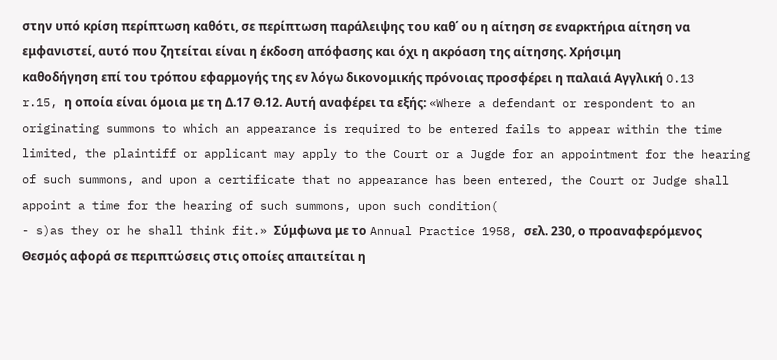στην υπό κρίση περίπτωση καθότι, σε περίπτωση παράλειψης του καθ΄ ου η αίτηση σε εναρκτήρια αίτηση να εμφανιστεί, αυτό που ζητείται είναι η έκδοση απόφασης και όχι η ακρόαση της αίτησης. Χρήσιμη καθοδήγηση επί του τρόπου εφαρμογής της εν λόγω δικονομικής πρόνοιας προσφέρει η παλαιά Αγγλική O.13 r.15, η οποία είναι όμοια με τη Δ.17 Θ.12. Αυτή αναφέρει τα εξής: «Where a defendant or respondent to an originating summons to which an appearance is required to be entered fails to appear within the time limited, the plaintiff or applicant may apply to the Court or a Jugde for an appointment for the hearing of such summons, and upon a certificate that no appearance has been entered, the Court or Judge shall appoint a time for the hearing of such summons, upon such condition(
- s)as they or he shall think fit.» Σύμφωνα με το Annual Practice 1958, σελ. 230, ο προαναφερόμενος Θεσμός αφορά σε περιπτώσεις στις οποίες απαιτείται η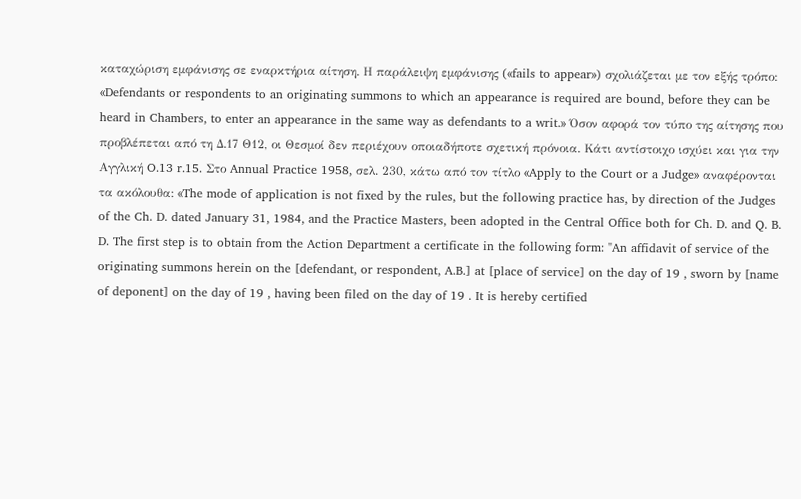καταχώριση εμφάνισης σε εναρκτήρια αίτηση. Η παράλειψη εμφάνισης («fails to appear») σχολιάζεται με τον εξής τρόπο: «Defendants or respondents to an originating summons to which an appearance is required are bound, before they can be heard in Chambers, to enter an appearance in the same way as defendants to a writ.» Όσον αφορά τον τύπο της αίτησης που προβλέπεται από τη Δ.17 Θ12, οι Θεσμοί δεν περιέχουν οποιαδήποτε σχετική πρόνοια. Κάτι αντίστοιχο ισχύει και για την Αγγλική O.13 r.15. Στο Annual Practice 1958, σελ. 230, κάτω από τον τίτλο «Apply to the Court or a Judge» αναφέρονται τα ακόλουθα: «The mode of application is not fixed by the rules, but the following practice has, by direction of the Judges of the Ch. D. dated January 31, 1984, and the Practice Masters, been adopted in the Central Office both for Ch. D. and Q. B. D. The first step is to obtain from the Action Department a certificate in the following form: "An affidavit of service of the originating summons herein on the [defendant, or respondent, A.B.] at [place of service] on the day of 19 , sworn by [name of deponent] on the day of 19 , having been filed on the day of 19 . It is hereby certified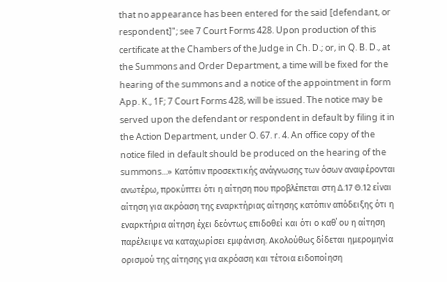that no appearance has been entered for the said [defendant, or respondent]"; see 7 Court Forms 428. Upon production of this certificate at the Chambers of the Judge in Ch. D.; or, in Q. B. D., at the Summons and Order Department, a time will be fixed for the hearing of the summons and a notice of the appointment in form App. K., 1F; 7 Court Forms 428, will be issued. The notice may be served upon the defendant or respondent in default by filing it in the Action Department, under O. 67. r. 4. An office copy of the notice filed in default should be produced on the hearing of the summons...» Κατόπιν προσεκτικής ανάγνωσης των όσων αναφέρονται ανωτέρω, προκύπτει ότι η αίτηση που προβλέπεται στη Δ.17 Θ.12 είναι αίτηση για ακρόαση της εναρκτήριας αίτησης κατόπιν απόδειξης ότι η εναρκτήρια αίτηση έχει δεόντως επιδοθεί και ότι ο καθ΄ ου η αίτηση παρέλειψε να καταχωρίσει εμφάνιση. Ακολούθως δίδεται ημερομηνία ορισμού της αίτησης για ακρόαση και τέτοια ειδοποίηση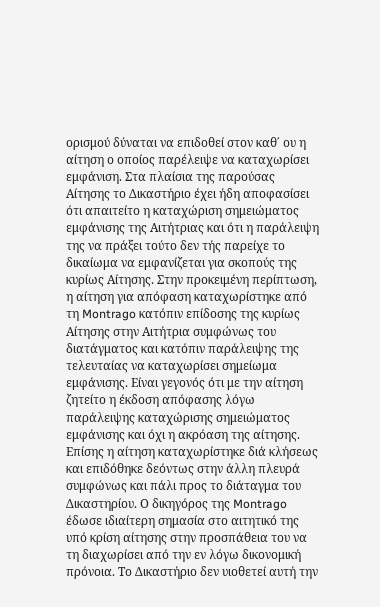ορισμού δύναται να επιδοθεί στον καθ΄ ου η αίτηση ο οποίος παρέλειψε να καταχωρίσει εμφάνιση. Στα πλαίσια της παρούσας Αίτησης το Δικαστήριο έχει ήδη αποφασίσει ότι απαιτείτο η καταχώριση σημειώματος εμφάνισης της Αιτήτριας και ότι η παράλειψη της να πράξει τούτο δεν τής παρείχε το δικαίωμα να εμφανίζεται για σκοπούς της κυρίως Αίτησης. Στην προκειμένη περίπτωση, η αίτηση για απόφαση καταχωρίστηκε από τη Montrago κατόπιν επίδοσης της κυρίως Αίτησης στην Αιτήτρια συμφώνως του διατάγματος και κατόπιν παράλειψης της τελευταίας να καταχωρίσει σημείωμα εμφάνισης. Είναι γεγονός ότι με την αίτηση ζητείτο η έκδοση απόφασης λόγω παράλειψης καταχώρισης σημειώματος εμφάνισης και όχι η ακρόαση της αίτησης. Επίσης η αίτηση καταχωρίστηκε διά κλήσεως και επιδόθηκε δεόντως στην άλλη πλευρά συμφώνως και πάλι προς το διάταγμα του Δικαστηρίου. Ο δικηγόρος της Montrago έδωσε ιδιαίτερη σημασία στο αιτητικό της υπό κρίση αίτησης στην προσπάθεια του να τη διαχωρίσει από την εν λόγω δικονομική πρόνοια. Το Δικαστήριο δεν υιοθετεί αυτή την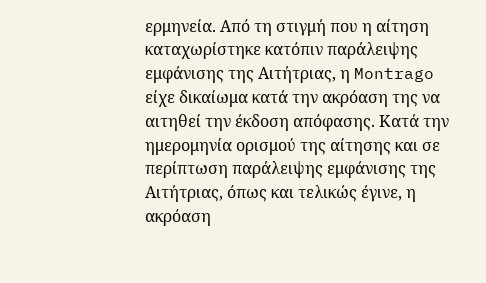ερμηνεία. Από τη στιγμή που η αίτηση καταχωρίστηκε κατόπιν παράλειψης εμφάνισης της Αιτήτριας, η Montrago είχε δικαίωμα κατά την ακρόαση της να αιτηθεί την έκδοση απόφασης. Κατά την ημερομηνία ορισμού της αίτησης και σε περίπτωση παράλειψης εμφάνισης της Αιτήτριας, όπως και τελικώς έγινε, η ακρόαση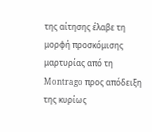της αίτησης έλαβε τη μορφή προσκόμισης μαρτυρίας από τη Montrago προς απόδειξη της κυρίως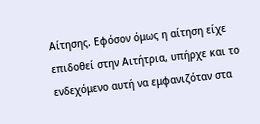Αίτησης. Εφόσον όμως η αίτηση είχε επιδοθεί στην Αιτήτρια, υπήρχε και το ενδεχόμενο αυτή να εμφανιζόταν στα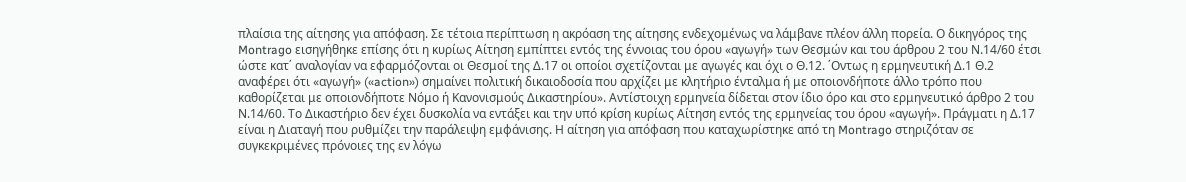πλαίσια της αίτησης για απόφαση. Σε τέτοια περίπτωση η ακρόαση της αίτησης ενδεχομένως να λάμβανε πλέον άλλη πορεία. Ο δικηγόρος της Montrago εισηγήθηκε επίσης ότι η κυρίως Αίτηση εμπίπτει εντός της έννοιας του όρου «αγωγή» των Θεσμών και του άρθρου 2 του Ν.14/60 έτσι ώστε κατ΄ αναλογίαν να εφαρμόζονται οι Θεσμοί της Δ.17 οι οποίοι σχετίζονται με αγωγές και όχι ο Θ.12. ΄Οντως η ερμηνευτική Δ.1 Θ.2 αναφέρει ότι «αγωγή» («action») σημαίνει πολιτική δικαιοδοσία που αρχίζει με κλητήριο ένταλμα ή με οποιονδήποτε άλλο τρόπο που καθορίζεται με οποιονδήποτε Νόμο ή Κανονισμούς Δικαστηρίου». Αντίστοιχη ερμηνεία δίδεται στον ίδιο όρο και στο ερμηνευτικό άρθρο 2 του Ν.14/60. Το Δικαστήριο δεν έχει δυσκολία να εντάξει και την υπό κρίση κυρίως Αίτηση εντός της ερμηνείας του όρου «αγωγή». Πράγματι η Δ.17 είναι η Διαταγή που ρυθμίζει την παράλειψη εμφάνισης. Η αίτηση για απόφαση που καταχωρίστηκε από τη Montrago στηριζόταν σε συγκεκριμένες πρόνοιες της εν λόγω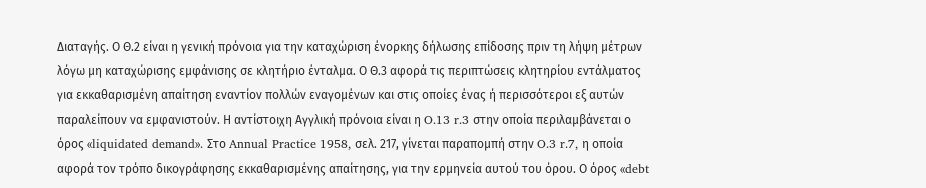Διαταγής. Ο Θ.2 είναι η γενική πρόνοια για την καταχώριση ένορκης δήλωσης επίδοσης πριν τη λήψη μέτρων λόγω μη καταχώρισης εμφάνισης σε κλητήριο ένταλμα. Ο Θ.3 αφορά τις περιπτώσεις κλητηρίου εντάλματος για εκκαθαρισμένη απαίτηση εναντίον πολλών εναγομένων και στις οποίες ένας ή περισσότεροι εξ αυτών παραλείπουν να εμφανιστούν. Η αντίστοιχη Αγγλική πρόνοια είναι η O.13 r.3 στην οποία περιλαμβάνεται ο όρος «liquidated demand». Στο Annual Practice 1958, σελ. 217, γίνεται παραπομπή στην O.3 r.7, η οποία αφορά τον τρόπο δικογράφησης εκκαθαρισμένης απαίτησης, για την ερμηνεία αυτού του όρου. Ο όρος «debt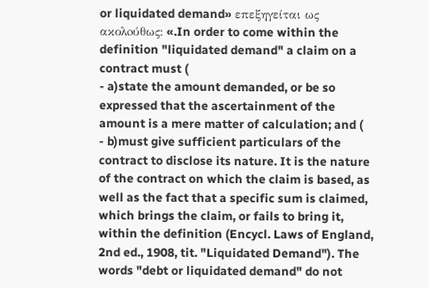or liquidated demand» επεξηγείται ως ακολoύθως: «.In order to come within the definition "liquidated demand" a claim on a contract must (
- a)state the amount demanded, or be so expressed that the ascertainment of the amount is a mere matter of calculation; and (
- b)must give sufficient particulars of the contract to disclose its nature. It is the nature of the contract on which the claim is based, as well as the fact that a specific sum is claimed, which brings the claim, or fails to bring it, within the definition (Encycl. Laws of England, 2nd ed., 1908, tit. "Liquidated Demand"). The words "debt or liquidated demand" do not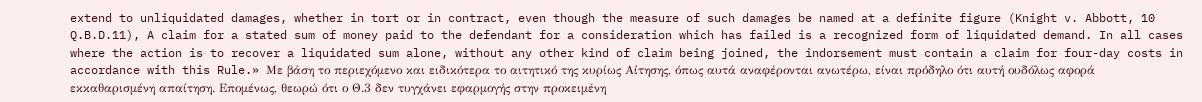extend to unliquidated damages, whether in tort or in contract, even though the measure of such damages be named at a definite figure (Knight v. Abbott, 10 Q.B.D.11), A claim for a stated sum of money paid to the defendant for a consideration which has failed is a recognized form of liquidated demand. In all cases where the action is to recover a liquidated sum alone, without any other kind of claim being joined, the indorsement must contain a claim for four-day costs in accordance with this Rule.» Με βάση το περιεχόμενο και ειδικότερα το αιτητικό της κυρίως Αίτησης, όπως αυτά αναφέρονται ανωτέρω, είναι πρόδηλο ότι αυτή ουδόλως αφορά εκκαθαρισμένη απαίτηση. Επομένως, θεωρώ ότι ο Θ.3 δεν τυγχάνει εφαρμογής στην προκειμένη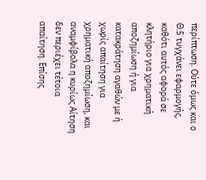περίπτωση. Ούτε όμως και ο Θ.5 τυγχάνει εφαρμογής, καθότι αυτός αφορά σε κλητήριο για χρηματική αποζημίωση ή για κατακράτηση αγαθών με ή χωρίς απαίτηση για χρηματική αποζημίωση, και αναμφίβολα η κυρίως Αίτηση δεν περιέχει τέτοια απαίτηση. Επίσης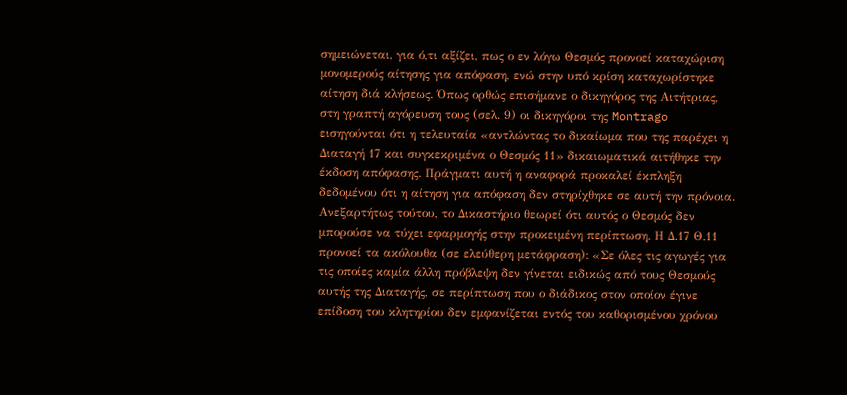σημειώνεται, για ό,τι αξίζει, πως ο εν λόγω Θεσμός προνοεί καταχώριση μονομερούς αίτησης για απόφαση, ενώ στην υπό κρίση καταχωρίστηκε αίτηση διά κλήσεως. Όπως ορθώς επισήμανε ο δικηγόρος της Αιτήτριας, στη γραπτή αγόρευση τους (σελ. 9) οι δικηγόροι της Montrago εισηγούνται ότι η τελευταία «αντλώντας το δικαίωμα που της παρέχει η Διαταγή 17 και συγκεκριμένα ο Θεσμός 11» δικαιωματικά αιτήθηκε την έκδοση απόφασης. Πράγματι αυτή η αναφορά προκαλεί έκπληξη δεδομένου ότι η αίτηση για απόφαση δεν στηρίχθηκε σε αυτή την πρόνοια. Ανεξαρτήτως τούτου, το Δικαστήριο θεωρεί ότι αυτός ο Θεσμός δεν μπορούσε να τύχει εφαρμογής στην προκειμένη περίπτωση. Η Δ.17 Θ.11 προνοεί τα ακόλουθα (σε ελεύθερη μετάφραση): «Σε όλες τις αγωγές για τις οποίες καμία άλλη πρόβλεψη δεν γίνεται ειδικώς από τους Θεσμούς αυτής της Διαταγής, σε περίπτωση που ο διάδικος στον οποίον έγινε επίδοση του κλητηρίου δεν εμφανίζεται εντός του καθορισμένου χρόνου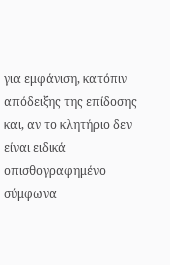για εμφάνιση, κατόπιν απόδειξης της επίδοσης και, αν το κλητήριο δεν είναι ειδικά οπισθογραφημένο σύμφωνα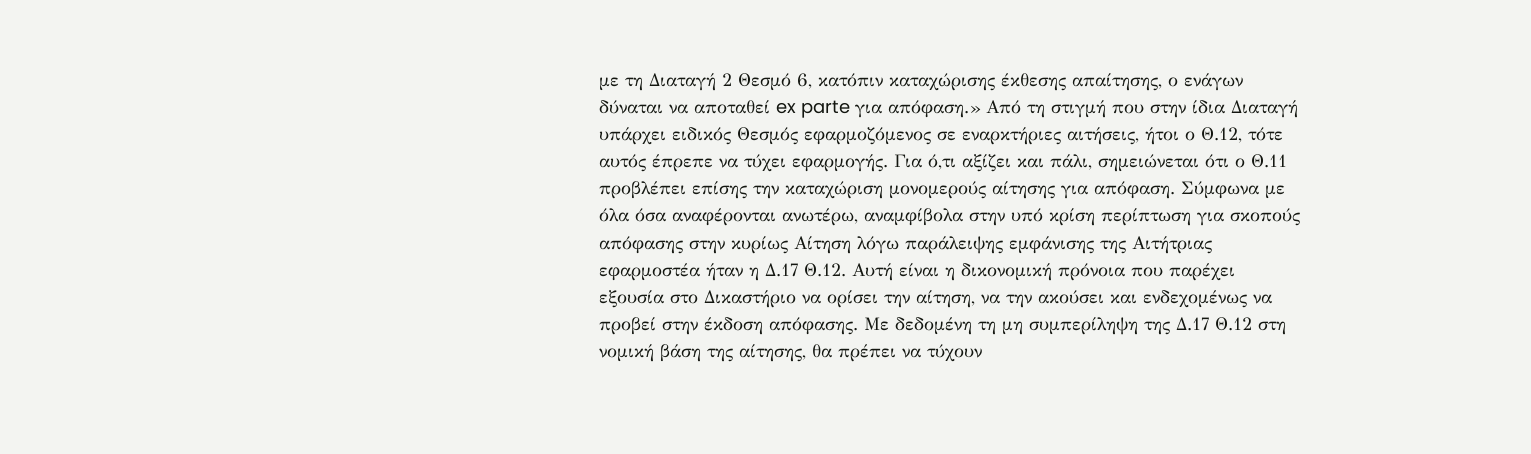με τη Διαταγή 2 Θεσμό 6, κατόπιν καταχώρισης έκθεσης απαίτησης, ο ενάγων δύναται να αποταθεί ex parte για απόφαση.» Από τη στιγμή που στην ίδια Διαταγή υπάρχει ειδικός Θεσμός εφαρμοζόμενος σε εναρκτήριες αιτήσεις, ήτοι ο Θ.12, τότε αυτός έπρεπε να τύχει εφαρμογής. Για ό,τι αξίζει και πάλι, σημειώνεται ότι ο Θ.11 προβλέπει επίσης την καταχώριση μονομερούς αίτησης για απόφαση. Σύμφωνα με όλα όσα αναφέρονται ανωτέρω, αναμφίβολα στην υπό κρίση περίπτωση για σκοπούς απόφασης στην κυρίως Αίτηση λόγω παράλειψης εμφάνισης της Αιτήτριας εφαρμοστέα ήταν η Δ.17 Θ.12. Αυτή είναι η δικονομική πρόνοια που παρέχει εξουσία στο Δικαστήριο να ορίσει την αίτηση, να την ακούσει και ενδεχομένως να προβεί στην έκδοση απόφασης. Με δεδομένη τη μη συμπερίληψη της Δ.17 Θ.12 στη νομική βάση της αίτησης, θα πρέπει να τύχουν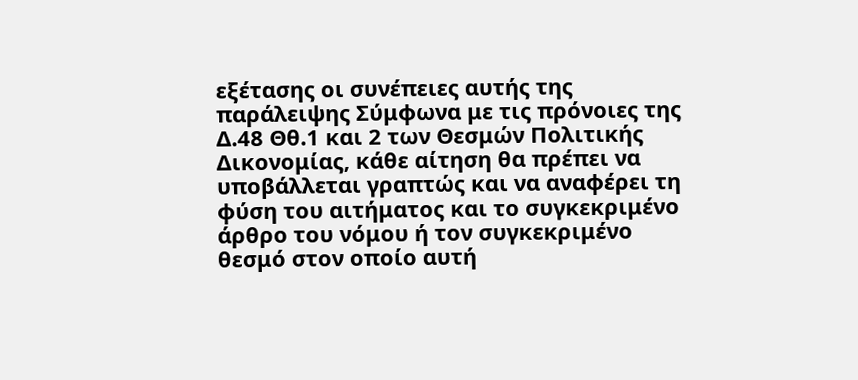εξέτασης οι συνέπειες αυτής της παράλειψης Σύμφωνα με τις πρόνοιες της Δ.48 Θθ.1 και 2 των Θεσμών Πολιτικής Δικονομίας, κάθε αίτηση θα πρέπει να υποβάλλεται γραπτώς και να αναφέρει τη φύση του αιτήματος και το συγκεκριμένο άρθρο του νόμου ή τον συγκεκριμένο θεσμό στον οποίο αυτή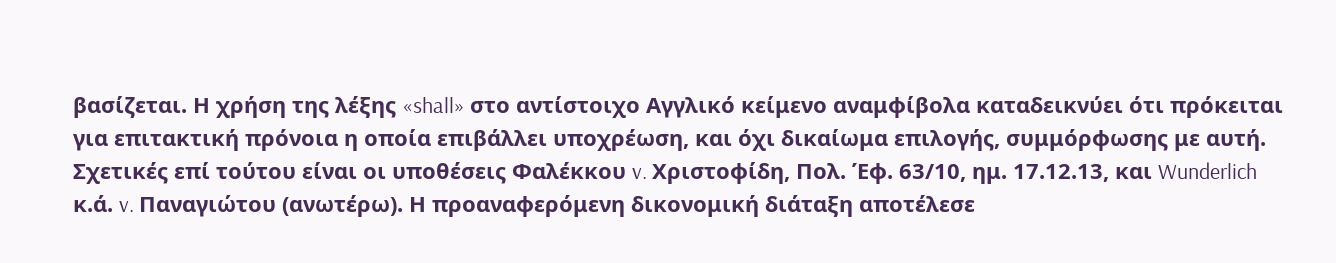βασίζεται. Η χρήση της λέξης «shall» στο αντίστοιχο Αγγλικό κείμενο αναμφίβολα καταδεικνύει ότι πρόκειται για επιτακτική πρόνοια η οποία επιβάλλει υποχρέωση, και όχι δικαίωμα επιλογής, συμμόρφωσης με αυτή. Σχετικές επί τούτου είναι οι υποθέσεις Φαλέκκου v. Χριστοφίδη, Πολ. Έφ. 63/10, ημ. 17.12.13, και Wunderlich κ.ά. v. Παναγιώτου (ανωτέρω). Η προαναφερόμενη δικονομική διάταξη αποτέλεσε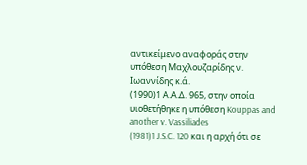αντικείμενο αναφοράς στην υπόθεση Μαχλουζαρίδης ν. Ιωαννίδης κ.ά.
(1990)1 Α.Α.Δ. 965, στην οποία υιοθετήθηκε η υπόθεση Kouppas and another v. Vassiliades
(1981)1 J.S.C. 120 και η αρχή ότι σε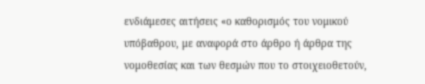ενδιάμεσες αιτήσεις «ο καθορισμός του νομικού υπόβαθρου, με αναφορά στο άρθρο ή άρθρα της νομοθεσίας και των θεσμών που το στοιχειοθετούν,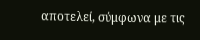αποτελεί, σύμφωνα με τις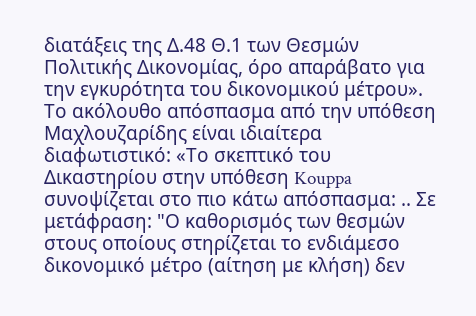διατάξεις της Δ.48 Θ.1 των Θεσμών Πολιτικής Δικονομίας, όρο απαράβατο για την εγκυρότητα του δικονομικού μέτρου». Το ακόλουθο απόσπασμα από την υπόθεση Μαχλουζαρίδης είναι ιδιαίτερα διαφωτιστικό: «Το σκεπτικό του Δικαστηρίου στην υπόθεση Kouppa συνοψίζεται στο πιο κάτω απόσπασμα: .. Σε μετάφραση: "Ο καθορισμός των θεσμών στους οποίους στηρίζεται το ενδιάμεσο δικονομικό μέτρο (αίτηση με κλήση) δεν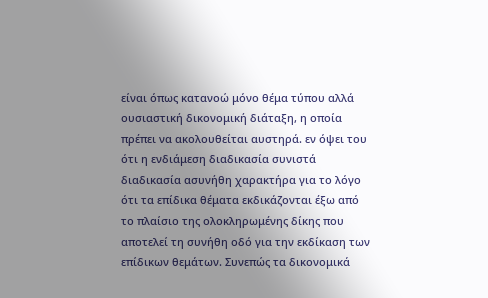είναι όπως κατανοώ μόνο θέμα τύπου αλλά ουσιαστική δικονομική διάταξη, η οποία πρέπει να ακολουθείται αυστηρά. εν όψει του ότι η ενδιάμεση διαδικασία συνιστά διαδικασία ασυνήθη χαρακτήρα για το λόγο ότι τα επίδικα θέματα εκδικάζονται έξω από το πλαίσιο της ολοκληρωμένης δίκης που αποτελεί τη συνήθη οδό για την εκδίκαση των επίδικων θεμάτων. Συνεπώς τα δικονομικά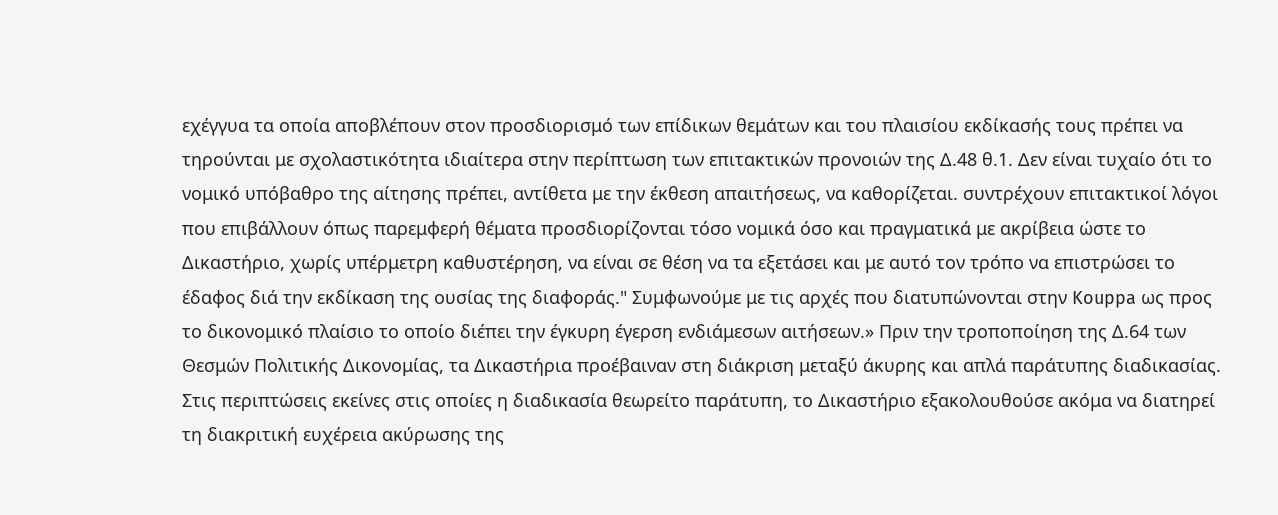εχέγγυα τα οποία αποβλέπουν στον προσδιορισμό των επίδικων θεμάτων και του πλαισίου εκδίκασής τους πρέπει να τηρούνται με σχολαστικότητα ιδιαίτερα στην περίπτωση των επιτακτικών προνοιών της Δ.48 θ.1. Δεν είναι τυχαίο ότι το νομικό υπόβαθρο της αίτησης πρέπει, αντίθετα με την έκθεση απαιτήσεως, να καθορίζεται. συντρέχουν επιτακτικοί λόγοι που επιβάλλουν όπως παρεμφερή θέματα προσδιορίζονται τόσο νομικά όσο και πραγματικά με ακρίβεια ώστε το Δικαστήριο, χωρίς υπέρμετρη καθυστέρηση, να είναι σε θέση να τα εξετάσει και με αυτό τον τρόπο να επιστρώσει το έδαφος διά την εκδίκαση της ουσίας της διαφοράς." Συμφωνούμε με τις αρχές που διατυπώνονται στην Kouppa ως προς το δικονομικό πλαίσιο το οποίο διέπει την έγκυρη έγερση ενδιάμεσων αιτήσεων.» Πριν την τροποποίηση της Δ.64 των Θεσμών Πολιτικής Δικονομίας, τα Δικαστήρια προέβαιναν στη διάκριση μεταξύ άκυρης και απλά παράτυπης διαδικασίας. Στις περιπτώσεις εκείνες στις οποίες η διαδικασία θεωρείτο παράτυπη, το Δικαστήριο εξακολουθούσε ακόμα να διατηρεί τη διακριτική ευχέρεια ακύρωσης της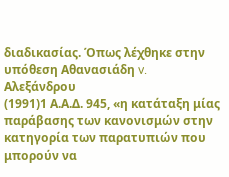διαδικασίας. Όπως λέχθηκε στην υπόθεση Αθανασιάδη v. Αλεξάνδρου
(1991)1 Α.Α.Δ. 945, «η κατάταξη μίας παράβασης των κανονισμών στην κατηγορία των παρατυπιών που μπορούν να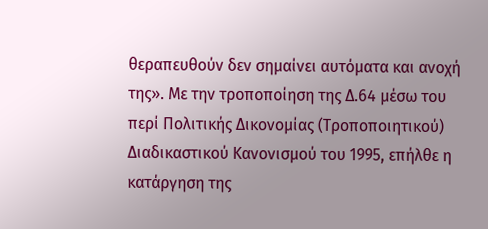θεραπευθούν δεν σημαίνει αυτόματα και ανοχή της». Με την τροποποίηση της Δ.64 μέσω του περί Πολιτικής Δικονομίας (Τροποποιητικού) Διαδικαστικού Κανονισμού του 1995, επήλθε η κατάργηση της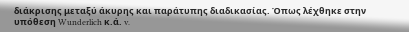διάκρισης μεταξύ άκυρης και παράτυπης διαδικασίας. Όπως λέχθηκε στην υπόθεση Wunderlich κ.ά. v.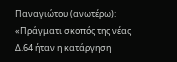Παναγιώτου (ανωτέρω): «Πράγματι σκοπός της νέας Δ.64 ήταν η κατάργηση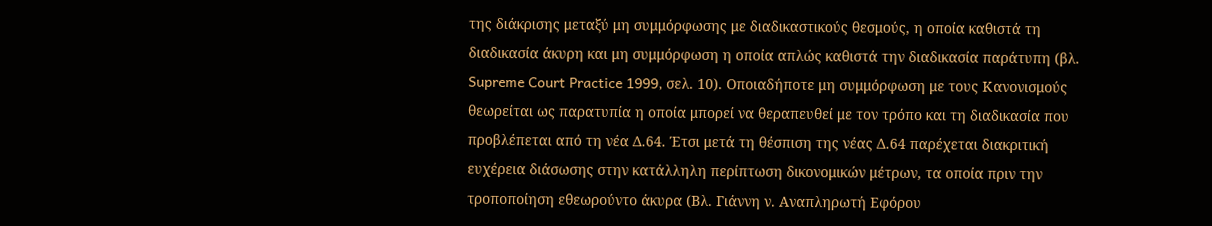της διάκρισης μεταξύ μη συμμόρφωσης με διαδικαστικούς θεσμούς, η οποία καθιστά τη διαδικασία άκυρη και μη συμμόρφωση η οποία απλώς καθιστά την διαδικασία παράτυπη (βλ. Supreme Court Practice 1999, σελ. 10). Οποιαδήποτε μη συμμόρφωση με τους Κανονισμούς θεωρείται ως παρατυπία η οποία μπορεί να θεραπευθεί με τον τρόπο και τη διαδικασία που προβλέπεται από τη νέα Δ.64. Έτσι μετά τη θέσπιση της νέας Δ.64 παρέχεται διακριτική ευχέρεια διάσωσης στην κατάλληλη περίπτωση δικονομικών μέτρων, τα οποία πριν την τροποποίηση εθεωρούντο άκυρα (Βλ. Γιάννη ν. Αναπληρωτή Εφόρου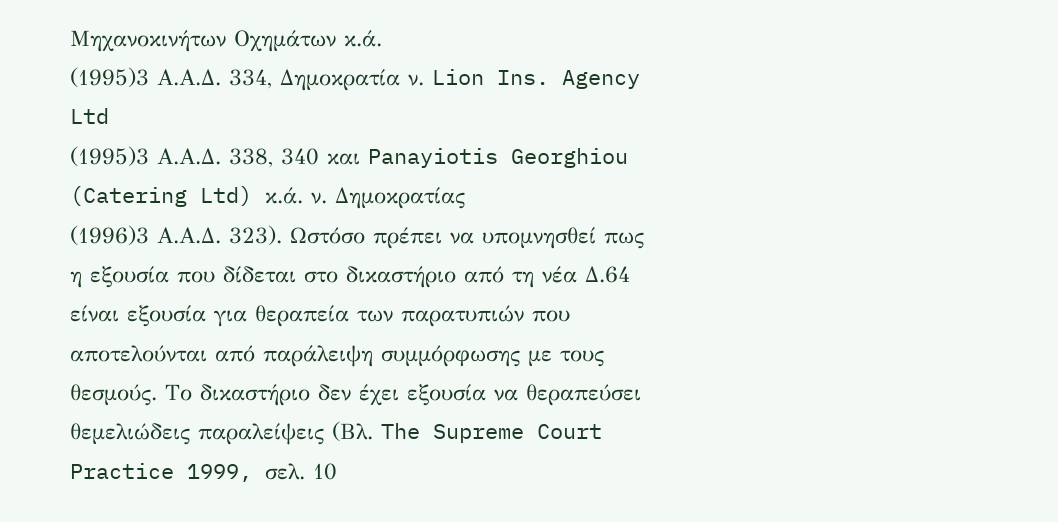Μηχανοκινήτων Οχημάτων κ.ά.
(1995)3 Α.Α.Δ. 334, Δημοκρατία ν. Lion Ins. Agency Ltd
(1995)3 Α.Α.Δ. 338, 340 και Panayiotis Georghiou (Catering Ltd) κ.ά. ν. Δημοκρατίας
(1996)3 Α.Α.Δ. 323). Ωστόσο πρέπει να υπομνησθεί πως η εξουσία που δίδεται στο δικαστήριο από τη νέα Δ.64 είναι εξουσία για θεραπεία των παρατυπιών που αποτελούνται από παράλειψη συμμόρφωσης με τους θεσμούς. Το δικαστήριο δεν έχει εξουσία να θεραπεύσει θεμελιώδεις παραλείψεις (Βλ. The Supreme Court Practice 1999, σελ. 10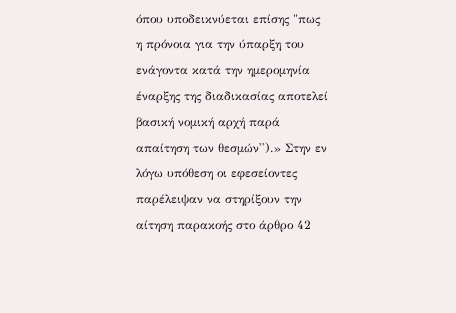όπου υποδεικνύεται επίσης "πως η πρόνοια για την ύπαρξη του ενάγοντα κατά την ημερομηνία έναρξης της διαδικασίας αποτελεί βασική νομική αρχή παρά απαίτηση των θεσμών'').» Στην εν λόγω υπόθεση οι εφεσείοντες παρέλειψαν να στηρίξουν την αίτηση παρακοής στο άρθρο 42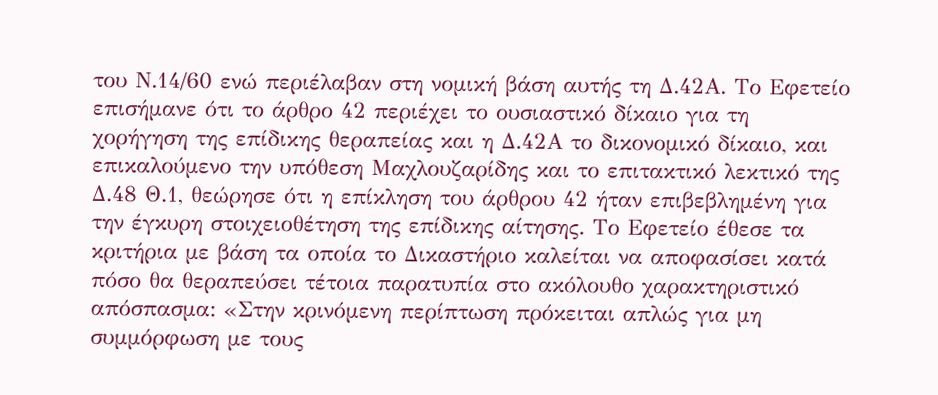του Ν.14/60 ενώ περιέλαβαν στη νομική βάση αυτής τη Δ.42Α. Το Εφετείο επισήμανε ότι το άρθρο 42 περιέχει το ουσιαστικό δίκαιο για τη χορήγηση της επίδικης θεραπείας και η Δ.42Α το δικονομικό δίκαιο, και επικαλούμενο την υπόθεση Μαχλουζαρίδης και το επιτακτικό λεκτικό της Δ.48 Θ.1, θεώρησε ότι η επίκληση του άρθρου 42 ήταν επιβεβλημένη για την έγκυρη στοιχειοθέτηση της επίδικης αίτησης. Το Εφετείο έθεσε τα κριτήρια με βάση τα οποία το Δικαστήριο καλείται να αποφασίσει κατά πόσο θα θεραπεύσει τέτοια παρατυπία στο ακόλουθο χαρακτηριστικό απόσπασμα: «Στην κρινόμενη περίπτωση πρόκειται απλώς για μη συμμόρφωση με τους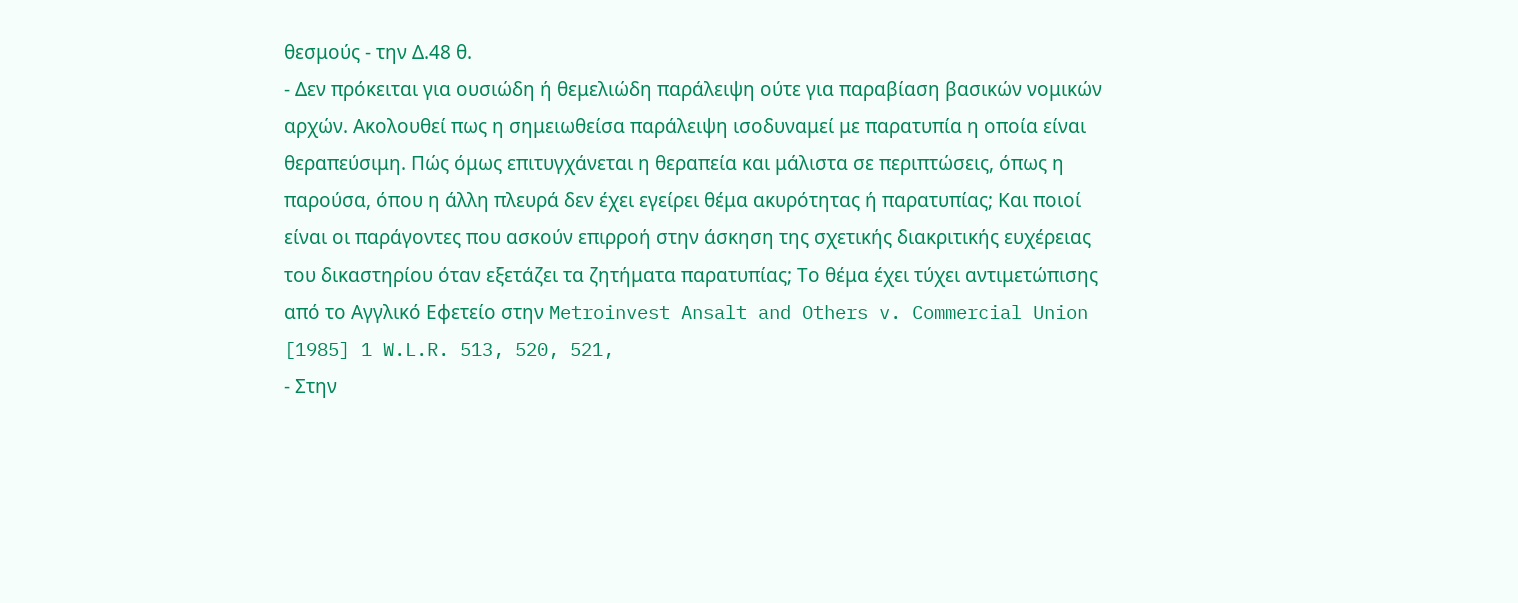θεσμούς - την Δ.48 θ.
- Δεν πρόκειται για ουσιώδη ή θεμελιώδη παράλειψη ούτε για παραβίαση βασικών νομικών αρχών. Ακολουθεί πως η σημειωθείσα παράλειψη ισοδυναμεί με παρατυπία η οποία είναι θεραπεύσιμη. Πώς όμως επιτυγχάνεται η θεραπεία και μάλιστα σε περιπτώσεις, όπως η παρούσα, όπου η άλλη πλευρά δεν έχει εγείρει θέμα ακυρότητας ή παρατυπίας; Και ποιοί είναι οι παράγοντες που ασκούν επιρροή στην άσκηση της σχετικής διακριτικής ευχέρειας του δικαστηρίου όταν εξετάζει τα ζητήματα παρατυπίας; Το θέμα έχει τύχει αντιμετώπισης από το Αγγλικό Εφετείο στην Metroinvest Ansalt and Others v. Commercial Union [1985] 1 W.L.R. 513, 520, 521,
- Στην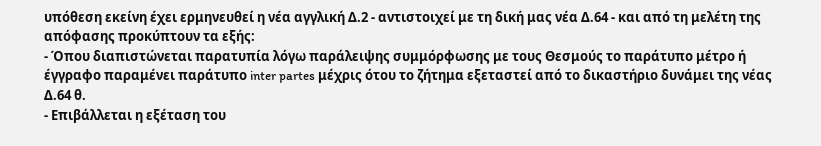υπόθεση εκείνη έχει ερμηνευθεί η νέα αγγλική Δ.2 - αντιστοιχεί με τη δική μας νέα Δ.64 - και από τη μελέτη της απόφασης προκύπτουν τα εξής:
- Όπου διαπιστώνεται παρατυπία λόγω παράλειψης συμμόρφωσης με τους Θεσμούς το παράτυπο μέτρο ή έγγραφο παραμένει παράτυπο inter partes μέχρις ότου το ζήτημα εξεταστεί από το δικαστήριο δυνάμει της νέας Δ.64 θ.
- Επιβάλλεται η εξέταση του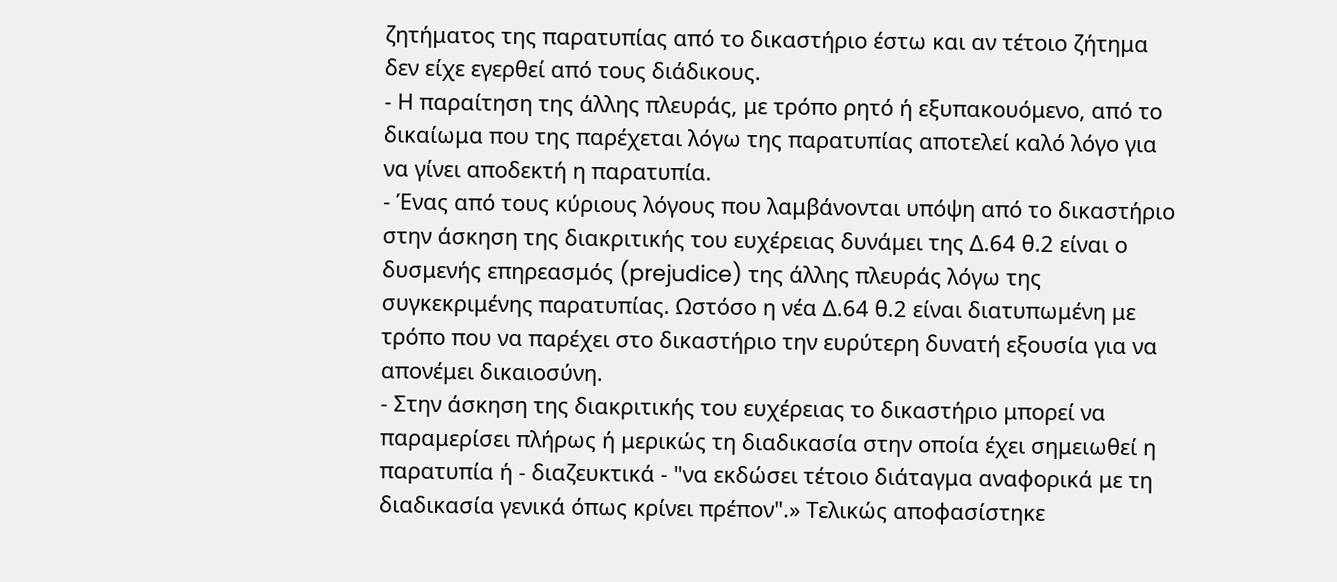ζητήματος της παρατυπίας από το δικαστήριο έστω και αν τέτοιο ζήτημα δεν είχε εγερθεί από τους διάδικους.
- Η παραίτηση της άλλης πλευράς, με τρόπο ρητό ή εξυπακουόμενο, από το δικαίωμα που της παρέχεται λόγω της παρατυπίας αποτελεί καλό λόγο για να γίνει αποδεκτή η παρατυπία.
- Ένας από τους κύριους λόγους που λαμβάνονται υπόψη από το δικαστήριο στην άσκηση της διακριτικής του ευχέρειας δυνάμει της Δ.64 θ.2 είναι ο δυσμενής επηρεασμός (prejudice) της άλλης πλευράς λόγω της συγκεκριμένης παρατυπίας. Ωστόσο η νέα Δ.64 θ.2 είναι διατυπωμένη με τρόπο που να παρέχει στο δικαστήριο την ευρύτερη δυνατή εξουσία για να απονέμει δικαιοσύνη.
- Στην άσκηση της διακριτικής του ευχέρειας το δικαστήριο μπορεί να παραμερίσει πλήρως ή μερικώς τη διαδικασία στην οποία έχει σημειωθεί η παρατυπία ή - διαζευκτικά - "να εκδώσει τέτοιο διάταγμα αναφορικά με τη διαδικασία γενικά όπως κρίνει πρέπον".» Τελικώς αποφασίστηκε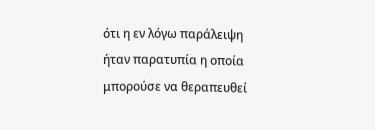ότι η εν λόγω παράλειψη ήταν παρατυπία η οποία μπορούσε να θεραπευθεί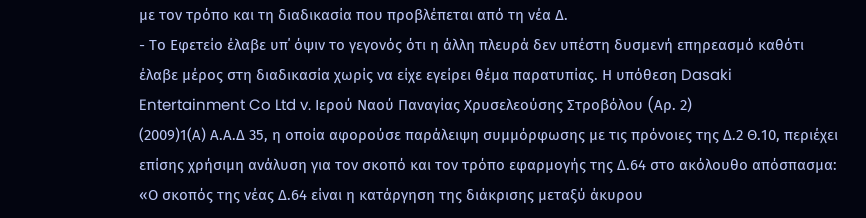με τον τρόπο και τη διαδικασία που προβλέπεται από τη νέα Δ.
- Το Εφετείο έλαβε υπ΄ όψιν το γεγονός ότι η άλλη πλευρά δεν υπέστη δυσμενή επηρεασμό καθότι έλαβε μέρος στη διαδικασία χωρίς να είχε εγείρει θέμα παρατυπίας. Η υπόθεση Dasaki Entertainment Co Ltd v. Ιερού Ναού Παναγίας Χρυσελεούσης Στροβόλου (Aρ. 2)
(2009)1(Α) Α.Α.Δ 35, η οποία αφορούσε παράλειψη συμμόρφωσης με τις πρόνοιες της Δ.2 Θ.10, περιέχει επίσης χρήσιμη ανάλυση για τον σκοπό και τον τρόπο εφαρμογής της Δ.64 στο ακόλουθο απόσπασμα: «Ο σκοπός της νέας Δ.64 είναι η κατάργηση της διάκρισης μεταξύ άκυρου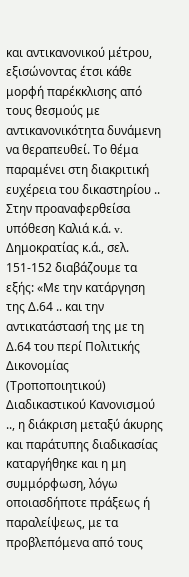και αντικανονικού μέτρου, εξισώνοντας έτσι κάθε μορφή παρέκκλισης από τους θεσμούς με αντικανονικότητα δυνάμενη να θεραπευθεί. Το θέμα παραμένει στη διακριτική ευχέρεια του δικαστηρίου .. Στην προαναφερθείσα υπόθεση Καλιά κ.ά. v. Δημοκρατίας κ.ά., σελ. 151-152 διαβάζουμε τα εξής: «Με την κατάργηση της Δ.64 .. και την αντικατάστασή της με τη Δ.64 του περί Πολιτικής Δικονομίας (Τροποποιητικού) Διαδικαστικού Κανονισμού .., η διάκριση μεταξύ άκυρης και παράτυπης διαδικασίας καταργήθηκε και η μη συμμόρφωση, λόγω οποιασδήποτε πράξεως ή παραλείψεως, με τα προβλεπόμενα από τους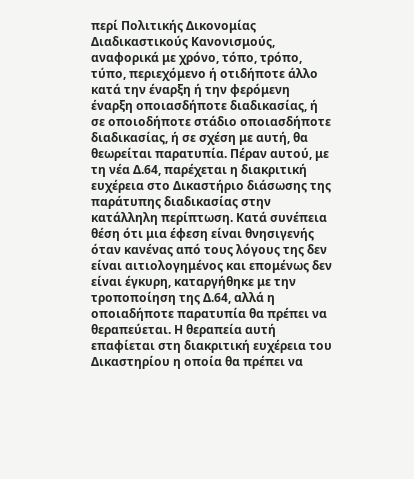περί Πολιτικής Δικονομίας Διαδικαστικούς Κανονισμούς, αναφορικά με χρόνο, τόπο, τρόπο, τύπο, περιεχόμενο ή οτιδήποτε άλλο κατά την έναρξη ή την φερόμενη έναρξη οποιασδήποτε διαδικασίας, ή σε οποιοδήποτε στάδιο οποιασδήποτε διαδικασίας, ή σε σχέση με αυτή, θα θεωρείται παρατυπία. Πέραν αυτού, με τη νέα Δ.64, παρέχεται η διακριτική ευχέρεια στο Δικαστήριο διάσωσης της παράτυπης διαδικασίας στην κατάλληλη περίπτωση. Κατά συνέπεια θέση ότι μια έφεση είναι θνησιγενής όταν κανένας από τους λόγους της δεν είναι αιτιολογημένος και επομένως δεν είναι έγκυρη, καταργήθηκε με την τροποποίηση της Δ.64, αλλά η οποιαδήποτε παρατυπία θα πρέπει να θεραπεύεται. Η θεραπεία αυτή επαφίεται στη διακριτική ευχέρεια του Δικαστηρίου η οποία θα πρέπει να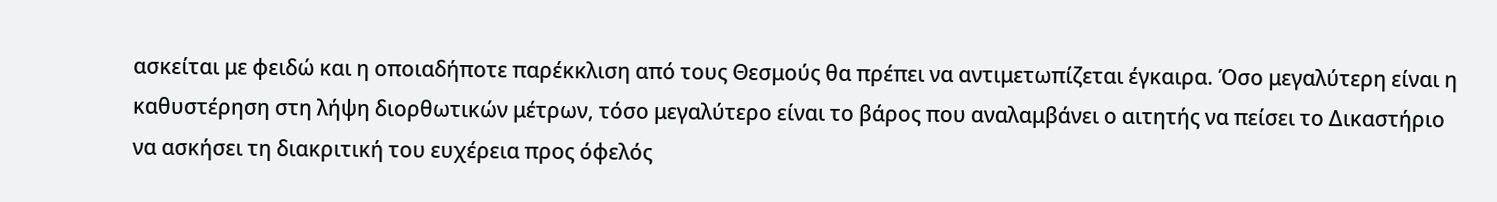ασκείται με φειδώ και η οποιαδήποτε παρέκκλιση από τους Θεσμούς θα πρέπει να αντιμετωπίζεται έγκαιρα. Όσο μεγαλύτερη είναι η καθυστέρηση στη λήψη διορθωτικών μέτρων, τόσο μεγαλύτερο είναι το βάρος που αναλαμβάνει ο αιτητής να πείσει το Δικαστήριο να ασκήσει τη διακριτική του ευχέρεια προς όφελός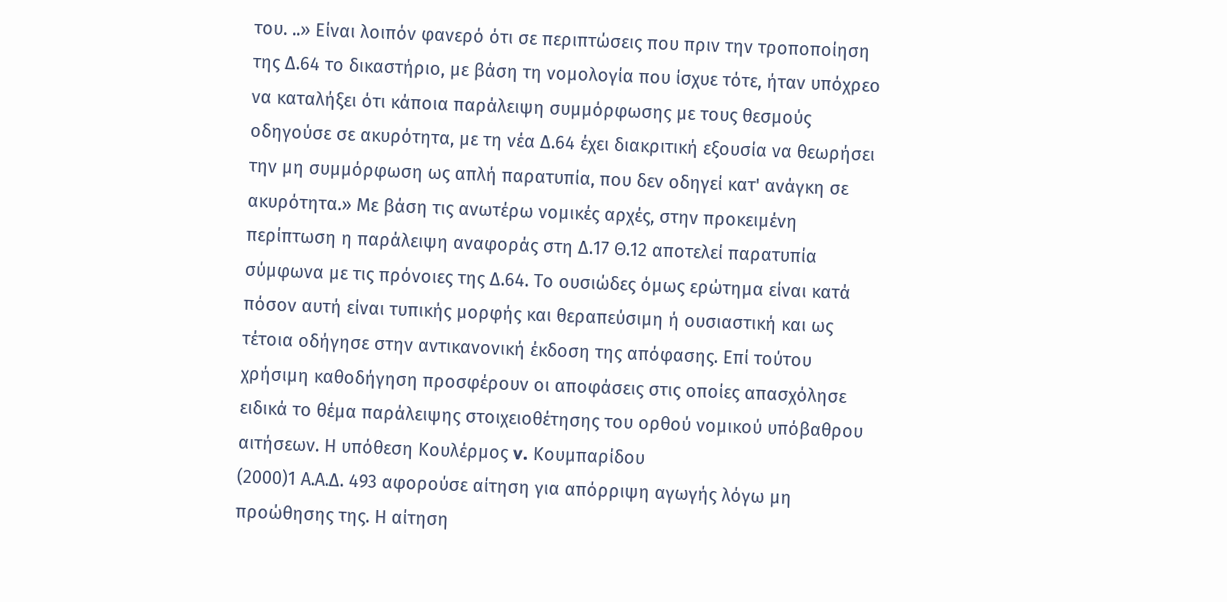του. ..» Είναι λοιπόν φανερό ότι σε περιπτώσεις που πριν την τροποποίηση της Δ.64 το δικαστήριο, με βάση τη νομολογία που ίσχυε τότε, ήταν υπόχρεο να καταλήξει ότι κάποια παράλειψη συμμόρφωσης με τους θεσμούς οδηγούσε σε ακυρότητα, με τη νέα Δ.64 έχει διακριτική εξουσία να θεωρήσει την μη συμμόρφωση ως απλή παρατυπία, που δεν οδηγεί κατ' ανάγκη σε ακυρότητα.» Με βάση τις ανωτέρω νομικές αρχές, στην προκειμένη περίπτωση η παράλειψη αναφοράς στη Δ.17 Θ.12 αποτελεί παρατυπία σύμφωνα με τις πρόνοιες της Δ.64. Το ουσιώδες όμως ερώτημα είναι κατά πόσον αυτή είναι τυπικής μορφής και θεραπεύσιμη ή ουσιαστική και ως τέτοια οδήγησε στην αντικανονική έκδοση της απόφασης. Επί τούτου χρήσιμη καθοδήγηση προσφέρουν οι αποφάσεις στις οποίες απασχόλησε ειδικά το θέμα παράλειψης στοιχειοθέτησης του ορθού νομικού υπόβαθρου αιτήσεων. Η υπόθεση Κουλέρμος v. Κουμπαρίδου
(2000)1 Α.Α.Δ. 493 αφορούσε αίτηση για απόρριψη αγωγής λόγω μη προώθησης της. Η αίτηση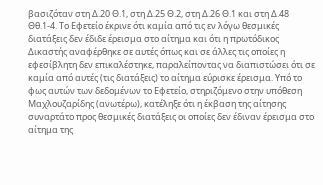βασιζόταν στη Δ.20 Θ.1, στη Δ.25 Θ.2, στη Δ.26 Θ.1 και στη Δ.48 Θθ.1-4. Το Εφετείο έκρινε ότι καμία από τις εν λόγω θεσμικές διατάξεις δεν έδιδε έρεισμα στο αίτημα και ότι η πρωτόδικος Δικαστής αναφέρθηκε σε αυτές όπως και σε άλλες τις οποίες η εφεσίβλητη δεν επικαλέστηκε, παραλείποντας να διαπιστώσει ότι σε καμία από αυτές (τις διατάξεις) το αίτημα εύρισκε έρεισμα. Υπό το φως αυτών των δεδομένων το Εφετείο, στηριζόμενο στην υπόθεση Μαχλουζαρίδης (ανωτέρω), κατέληξε ότι η έκβαση της αίτησης συναρτάτο προς θεσμικές διατάξεις οι οποίες δεν έδιναν έρεισμα στο αίτημα της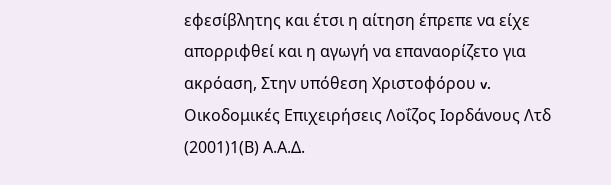εφεσίβλητης και έτσι η αίτηση έπρεπε να είχε απορριφθεί και η αγωγή να επαναορίζετο για ακρόαση, Στην υπόθεση Χριστοφόρου v. Οικοδομικές Επιχειρήσεις Λοΐζος Ιορδάνους Λτδ
(2001)1(Β) Α.Α.Δ.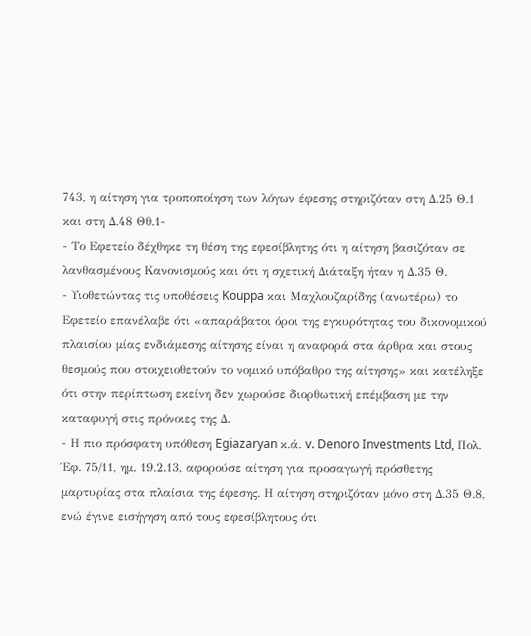743, η αίτηση για τροποποίηση των λόγων έφεσης στηριζόταν στη Δ.25 Θ.1 και στη Δ.48 Θθ.1-
- Το Εφετείο δέχθηκε τη θέση της εφεσίβλητης ότι η αίτηση βασιζόταν σε λανθασμένους Κανονισμούς και ότι η σχετική Διάταξη ήταν η Δ.35 Θ.
- Υιοθετώντας τις υποθέσεις Kouppa και Μαχλουζαρίδης (ανωτέρω) το Εφετείο επανέλαβε ότι «απαράβατοι όροι της εγκυρότητας του δικονομικού πλαισίου μίας ενδιάμεσης αίτησης είναι η αναφορά στα άρθρα και στους θεσμούς που στοιχειοθετούν το νομικό υπόβαθρο της αίτησης» και κατέληξε ότι στην περίπτωση εκείνη δεν χωρούσε διορθωτική επέμβαση με την καταφυγή στις πρόνοιες της Δ.
- Η πιο πρόσφατη υπόθεση Egiazaryan κ.ά. v. Denoro Investments Ltd, Πολ. Έφ. 75/11, ημ. 19.2.13, αφορούσε αίτηση για προσαγωγή πρόσθετης μαρτυρίας στα πλαίσια της έφεσης. Η αίτηση στηριζόταν μόνο στη Δ.35 Θ.8, ενώ έγινε εισήγηση από τους εφεσίβλητους ότι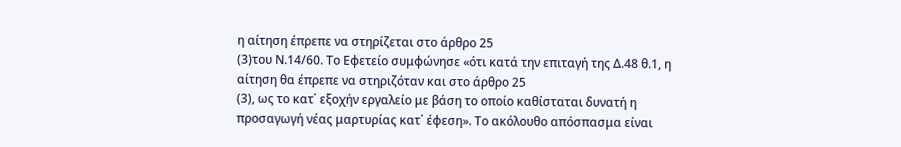η αίτηση έπρεπε να στηρίζεται στο άρθρο 25
(3)του Ν.14/60. Το Εφετείο συμφώνησε «ότι κατά την επιταγή της Δ.48 θ.1, η αίτηση θα έπρεπε να στηριζόταν και στο άρθρο 25
(3), ως το κατ΄ εξοχήν εργαλείο με βάση το οποίο καθίσταται δυνατή η προσαγωγή νέας μαρτυρίας κατ΄ έφεση». Το ακόλουθο απόσπασμα είναι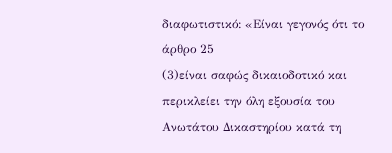διαφωτιστικό: «Είναι γεγονός ότι το άρθρο 25
(3)είναι σαφώς δικαιοδοτικό και περικλείει την όλη εξουσία του Ανωτάτου Δικαστηρίου κατά τη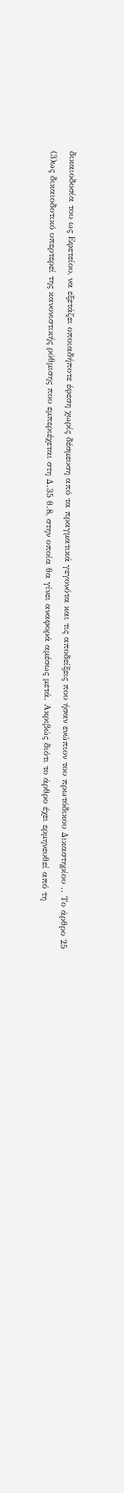δικαιοδοσία του ως Εφετείου, να εξετάζει οποιαδήποτε έφεση χωρίς δέσμευση από τα πραγματικά γεγονότα και τις αποδείξεις που ήσαν ενώπιον του πρωτόδικου Δικαστηρίου .. Το άρθρο 25
(3)ως δικαιοδοτικό υπερτερεί της κανονιστικής ρύθμισης που εμπεριέχεται στη Δ.35 θ.8, στην οποία θα γίνει αναφορά αμέσως μετά. Ακριβώς διότι το άρθρο έχει ερμηνευθεί από τη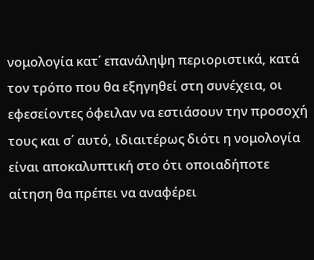νομολογία κατ΄ επανάληψη περιοριστικά, κατά τον τρόπο που θα εξηγηθεί στη συνέχεια, οι εφεσείοντες όφειλαν να εστιάσουν την προσοχή τους και σ΄ αυτό, ιδιαιτέρως διότι η νομολογία είναι αποκαλυπτική στο ότι οποιαδήποτε αίτηση θα πρέπει να αναφέρει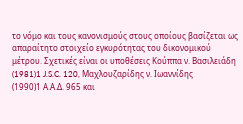το νόμο και τους κανονισμούς στους οποίους βασίζεται ως απαραίτητο στοιχείο εγκυρότητας του δικονομικού μέτρου. Σχετικές είναι οι υποθέσεις Κούππα ν. Βασιλειάδη
(1981)1 J.S.C. 120, Μαχλουζαρίδης ν. Ιωαννίδης
(1990)1 Α.Α.Δ. 965 και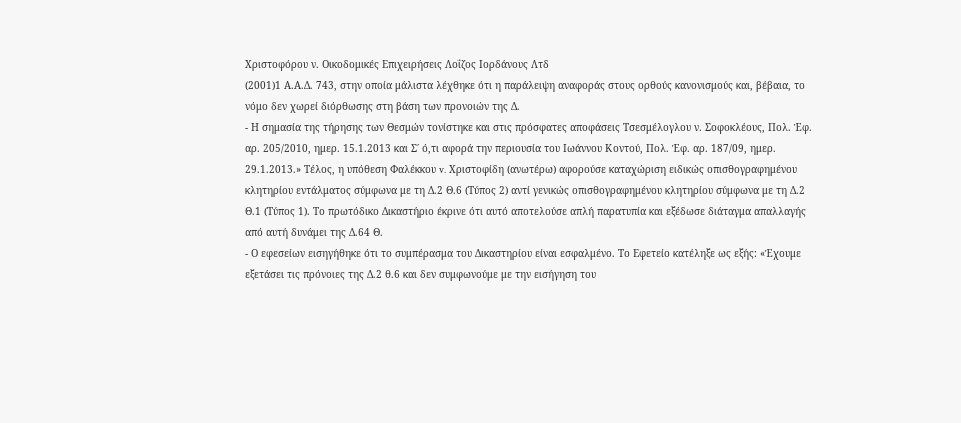Χριστοφόρου ν. Οικοδομικές Επιχειρήσεις Λοΐζος Ιορδάνους Λτδ
(2001)1 Α.Α.Δ. 743, στην οποία μάλιστα λέχθηκε ότι η παράλειψη αναφοράς στους ορθούς κανονισμούς και, βέβαια, το νόμο δεν χωρεί διόρθωσης στη βάση των προνοιών της Δ.
- Η σημασία της τήρησης των Θεσμών τονίστηκε και στις πρόσφατες αποφάσεις Τσεσμέλογλου ν. Σοφοκλέους, Πολ. Έφ. αρ. 205/2010, ημερ. 15.1.2013 και Σ΄ ό,τι αφορά την περιουσία του Ιωάννου Κοντού, Πολ. Έφ. αρ. 187/09, ημερ. 29.1.2013.» Τέλος, η υπόθεση Φαλέκκου v. Χριστοφίδη (ανωτέρω) αφορούσε καταχώριση ειδικώς οπισθογραφημένου κλητηρίου εντάλματος σύμφωνα με τη Δ.2 Θ.6 (Τύπος 2) αντί γενικώς οπισθογραφημένου κλητηρίου σύμφωνα με τη Δ.2 Θ.1 (Τύπος 1). Το πρωτόδικο Δικαστήριο έκρινε ότι αυτό αποτελούσε απλή παρατυπία και εξέδωσε διάταγμα απαλλαγής από αυτή δυνάμει της Δ.64 Θ.
- Ο εφεσείων εισηγήθηκε ότι το συμπέρασμα του Δικαστηρίου είναι εσφαλμένο. Το Εφετείο κατέληξε ως εξής: «Έχουμε εξετάσει τις πρόνοιες της Δ.2 θ.6 και δεν συμφωνούμε με την εισήγηση του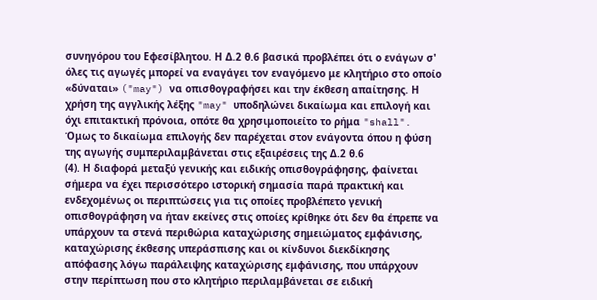συνηγόρου του Εφεσίβλητου. Η Δ.2 θ.6 βασικά προβλέπει ότι ο ενάγων σ' όλες τις αγωγές μπορεί να εναγάγει τον εναγόμενο με κλητήριο στο οποίο «δύναται» ("may") να οπισθογραφήσει και την έκθεση απαίτησης. Η χρήση της αγγλικής λέξης "may" υποδηλώνει δικαίωμα και επιλογή και όχι επιτακτική πρόνοια, οπότε θα χρησιμοποιείτο το ρήμα "shall". Όμως το δικαίωμα επιλογής δεν παρέχεται στον ενάγοντα όπου η φύση της αγωγής συμπεριλαμβάνεται στις εξαιρέσεις της Δ.2 θ.6
(4). Η διαφορά μεταξύ γενικής και ειδικής οπισθογράφησης, φαίνεται σήμερα να έχει περισσότερο ιστορική σημασία παρά πρακτική και ενδεχομένως οι περιπτώσεις για τις οποίες προβλέπετο γενική οπισθογράφηση να ήταν εκείνες στις οποίες κρίθηκε ότι δεν θα έπρεπε να υπάρχουν τα στενά περιθώρια καταχώρισης σημειώματος εμφάνισης, καταχώρισης έκθεσης υπεράσπισης και οι κίνδυνοι διεκδίκησης απόφασης λόγω παράλειψης καταχώρισης εμφάνισης, που υπάρχουν στην περίπτωση που στο κλητήριο περιλαμβάνεται σε ειδική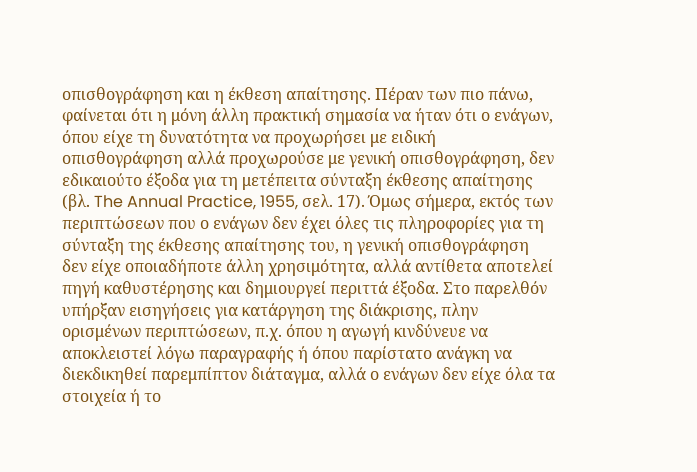οπισθογράφηση και η έκθεση απαίτησης. Πέραν των πιο πάνω, φαίνεται ότι η μόνη άλλη πρακτική σημασία να ήταν ότι ο ενάγων, όπου είχε τη δυνατότητα να προχωρήσει με ειδική οπισθογράφηση αλλά προχωρούσε με γενική οπισθογράφηση, δεν εδικαιούτο έξοδα για τη μετέπειτα σύνταξη έκθεσης απαίτησης (βλ. The Annual Practice, 1955, σελ. 17). Όμως σήμερα, εκτός των περιπτώσεων που ο ενάγων δεν έχει όλες τις πληροφορίες για τη σύνταξη της έκθεσης απαίτησης του, η γενική οπισθογράφηση δεν είχε οποιαδήποτε άλλη χρησιμότητα, αλλά αντίθετα αποτελεί πηγή καθυστέρησης και δημιουργεί περιττά έξοδα. Στο παρελθόν υπήρξαν εισηγήσεις για κατάργηση της διάκρισης, πλην ορισμένων περιπτώσεων, π.χ. όπου η αγωγή κινδύνευε να αποκλειστεί λόγω παραγραφής ή όπου παρίστατο ανάγκη να διεκδικηθεί παρεμπίπτον διάταγμα, αλλά ο ενάγων δεν είχε όλα τα στοιχεία ή το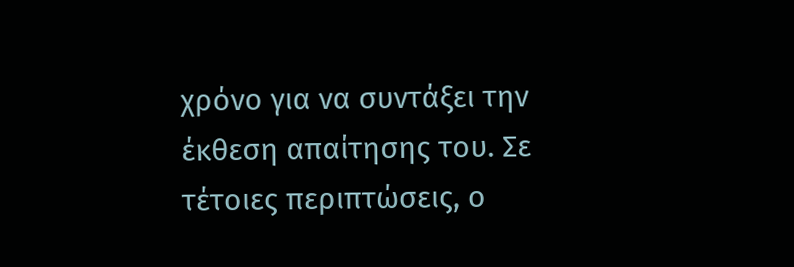χρόνο για να συντάξει την έκθεση απαίτησης του. Σε τέτοιες περιπτώσεις, ο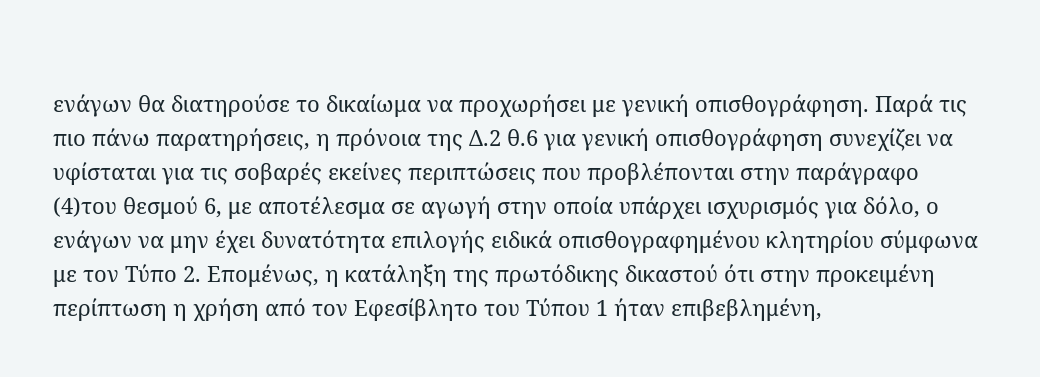ενάγων θα διατηρούσε το δικαίωμα να προχωρήσει με γενική οπισθογράφηση. Παρά τις πιο πάνω παρατηρήσεις, η πρόνοια της Δ.2 θ.6 για γενική οπισθογράφηση συνεχίζει να υφίσταται για τις σοβαρές εκείνες περιπτώσεις που προβλέπονται στην παράγραφο
(4)του θεσμού 6, με αποτέλεσμα σε αγωγή στην οποία υπάρχει ισχυρισμός για δόλο, ο ενάγων να μην έχει δυνατότητα επιλογής ειδικά οπισθογραφημένου κλητηρίου σύμφωνα με τον Τύπο 2. Επομένως, η κατάληξη της πρωτόδικης δικαστού ότι στην προκειμένη περίπτωση η χρήση από τον Εφεσίβλητο του Τύπου 1 ήταν επιβεβλημένη,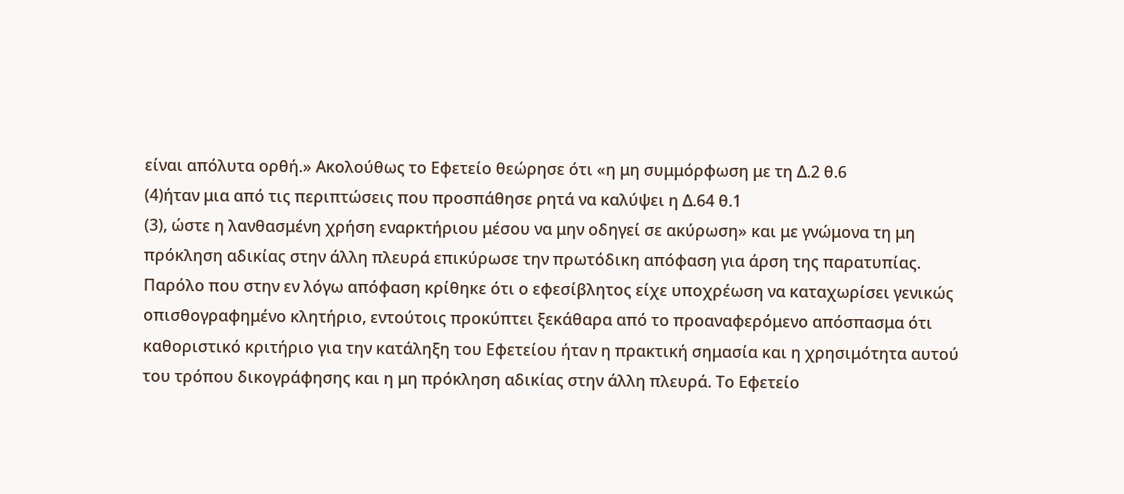είναι απόλυτα ορθή.» Ακολούθως το Εφετείο θεώρησε ότι «η μη συμμόρφωση με τη Δ.2 θ.6
(4)ήταν μια από τις περιπτώσεις που προσπάθησε ρητά να καλύψει η Δ.64 θ.1
(3), ώστε η λανθασμένη χρήση εναρκτήριου μέσου να μην οδηγεί σε ακύρωση» και με γνώμονα τη μη πρόκληση αδικίας στην άλλη πλευρά επικύρωσε την πρωτόδικη απόφαση για άρση της παρατυπίας. Παρόλο που στην εν λόγω απόφαση κρίθηκε ότι ο εφεσίβλητος είχε υποχρέωση να καταχωρίσει γενικώς οπισθογραφημένο κλητήριο, εντούτοις προκύπτει ξεκάθαρα από το προαναφερόμενο απόσπασμα ότι καθοριστικό κριτήριο για την κατάληξη του Εφετείου ήταν η πρακτική σημασία και η χρησιμότητα αυτού του τρόπου δικογράφησης και η μη πρόκληση αδικίας στην άλλη πλευρά. Το Εφετείο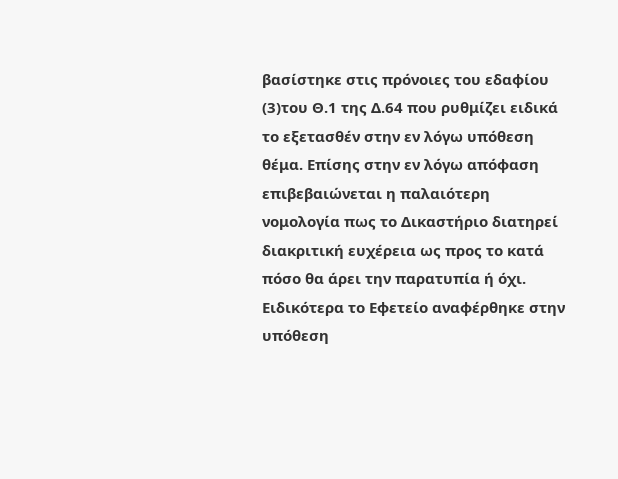βασίστηκε στις πρόνοιες του εδαφίου
(3)του Θ.1 της Δ.64 που ρυθμίζει ειδικά το εξετασθέν στην εν λόγω υπόθεση θέμα. Επίσης στην εν λόγω απόφαση επιβεβαιώνεται η παλαιότερη νομολογία πως το Δικαστήριο διατηρεί διακριτική ευχέρεια ως προς το κατά πόσο θα άρει την παρατυπία ή όχι. Ειδικότερα το Εφετείο αναφέρθηκε στην υπόθεση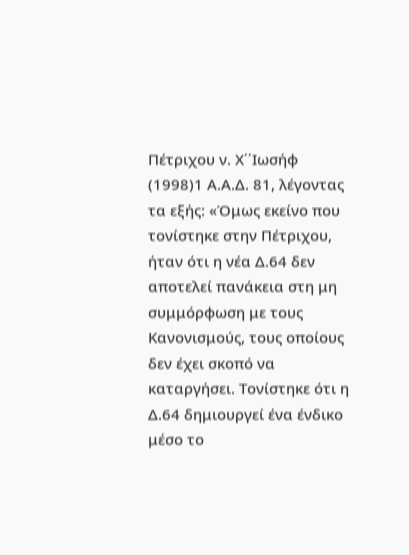Πέτριχου ν. Χ΄΄Ιωσήφ
(1998)1 Α.Α.Δ. 81, λέγοντας τα εξής: «Όμως εκείνο που τονίστηκε στην Πέτριχου, ήταν ότι η νέα Δ.64 δεν αποτελεί πανάκεια στη μη συμμόρφωση με τους Κανονισμούς, τους οποίους δεν έχει σκοπό να καταργήσει. Τονίστηκε ότι η Δ.64 δημιουργεί ένα ένδικο μέσο το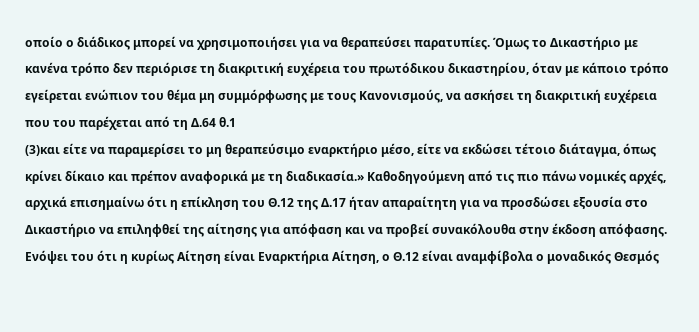οποίο ο διάδικος μπορεί να χρησιμοποιήσει για να θεραπεύσει παρατυπίες. Όμως το Δικαστήριο με κανένα τρόπο δεν περιόρισε τη διακριτική ευχέρεια του πρωτόδικου δικαστηρίου, όταν με κάποιο τρόπο εγείρεται ενώπιον του θέμα μη συμμόρφωσης με τους Κανονισμούς, να ασκήσει τη διακριτική ευχέρεια που του παρέχεται από τη Δ.64 θ.1
(3)και είτε να παραμερίσει το μη θεραπεύσιμο εναρκτήριο μέσο, είτε να εκδώσει τέτοιο διάταγμα, όπως κρίνει δίκαιο και πρέπον αναφορικά με τη διαδικασία.» Καθοδηγούμενη από τις πιο πάνω νομικές αρχές, αρχικά επισημαίνω ότι η επίκληση του Θ.12 της Δ.17 ήταν απαραίτητη για να προσδώσει εξουσία στο Δικαστήριο να επιληφθεί της αίτησης για απόφαση και να προβεί συνακόλουθα στην έκδοση απόφασης. Ενόψει του ότι η κυρίως Αίτηση είναι Εναρκτήρια Αίτηση, ο Θ.12 είναι αναμφίβολα ο μοναδικός Θεσμός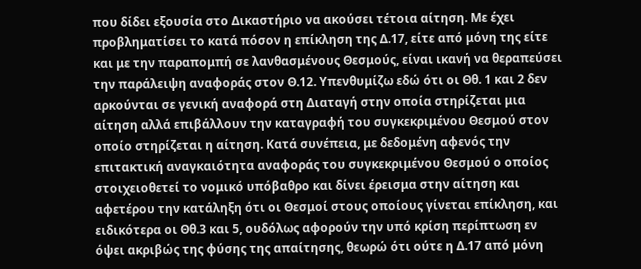που δίδει εξουσία στο Δικαστήριο να ακούσει τέτοια αίτηση. Με έχει προβληματίσει το κατά πόσον η επίκληση της Δ.17, είτε από μόνη της είτε και με την παραπομπή σε λανθασμένους Θεσμούς, είναι ικανή να θεραπεύσει την παράλειψη αναφοράς στον Θ.12. Υπενθυμίζω εδώ ότι οι Θθ. 1 και 2 δεν αρκούνται σε γενική αναφορά στη Διαταγή στην οποία στηρίζεται μια αίτηση αλλά επιβάλλουν την καταγραφή του συγκεκριμένου Θεσμού στον οποίο στηρίζεται η αίτηση. Κατά συνέπεια, με δεδομένη αφενός την επιτακτική αναγκαιότητα αναφοράς του συγκεκριμένου Θεσμού ο οποίος στοιχειοθετεί το νομικό υπόβαθρο και δίνει έρεισμα στην αίτηση και αφετέρου την κατάληξη ότι οι Θεσμοί στους οποίους γίνεται επίκληση, και ειδικότερα οι Θθ.3 και 5, ουδόλως αφορούν την υπό κρίση περίπτωση εν όψει ακριβώς της φύσης της απαίτησης, θεωρώ ότι ούτε η Δ.17 από μόνη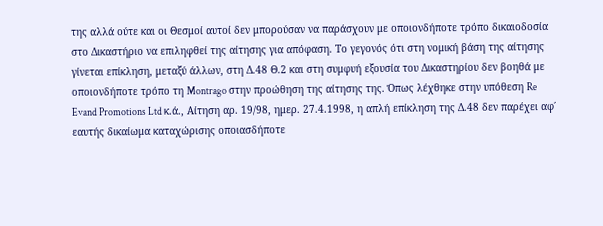της αλλά ούτε και οι Θεσμοί αυτοί δεν μπορούσαν να παράσχουν με οποιονδήποτε τρόπο δικαιοδοσία στο Δικαστήριο να επιληφθεί της αίτησης για απόφαση. Το γεγονός ότι στη νομική βάση της αίτησης γίνεται επίκληση, μεταξύ άλλων, στη Δ.48 Θ.2 και στη συμφυή εξουσία του Δικαστηρίου δεν βοηθά με οποιονδήποτε τρόπο τη Montrago στην προώθηση της αίτησης της. Όπως λέχθηκε στην υπόθεση Re Evand Promotions Ltd κ.ά., Αίτηση αρ. 19/98, ημερ. 27.4.1998, η απλή επίκληση της Δ.48 δεν παρέχει αφ΄ εαυτής δικαίωμα καταχώρισης οποιασδήποτε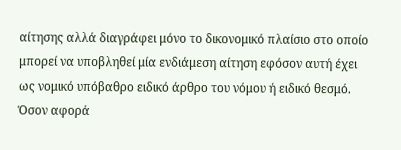αίτησης αλλά διαγράφει μόνο το δικονομικό πλαίσιο στο οποίο μπορεί να υποβληθεί μία ενδιάμεση αίτηση εφόσον αυτή έχει ως νομικό υπόβαθρο ειδικό άρθρο του νόμου ή ειδικό θεσμό. Όσον αφορά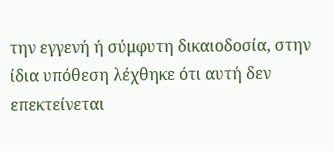την εγγενή ή σύμφυτη δικαιοδοσία, στην ίδια υπόθεση λέχθηκε ότι αυτή δεν επεκτείνεται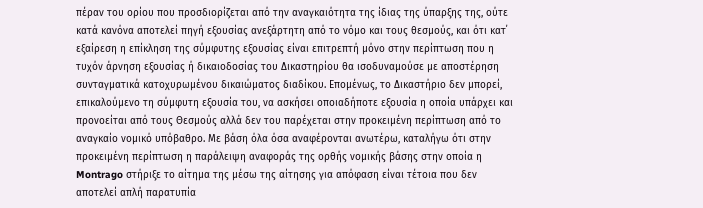πέραν του ορίου που προσδιορίζεται από την αναγκαιότητα της ίδιας της ύπαρξης της, ούτε κατά κανόνα αποτελεί πηγή εξουσίας ανεξάρτητη από το νόμο και τους θεσμούς, και ότι κατ΄ εξαίρεση η επίκληση της σύμφυτης εξουσίας είναι επιτρεπτή μόνο στην περίπτωση που η τυχόν άρνηση εξουσίας ή δικαιοδοσίας του Δικαστηρίου θα ισοδυναμούσε με αποστέρηση συνταγματικά κατοχυρωμένου δικαιώματος διαδίκου. Επομένως, το Δικαστήριο δεν μπορεί, επικαλούμενο τη σύμφυτη εξουσία του, να ασκήσει οποιαδήποτε εξουσία η οποία υπάρχει και προνοείται από τους Θεσμούς αλλά δεν του παρέχεται στην προκειμένη περίπτωση από το αναγκαίο νομικό υπόβαθρο. Με βάση όλα όσα αναφέρονται ανωτέρω, καταλήγω ότι στην προκειμένη περίπτωση η παράλειψη αναφοράς της ορθής νομικής βάσης στην οποία η Montrago στήριξε το αίτημα της μέσω της αίτησης για απόφαση είναι τέτοια που δεν αποτελεί απλή παρατυπία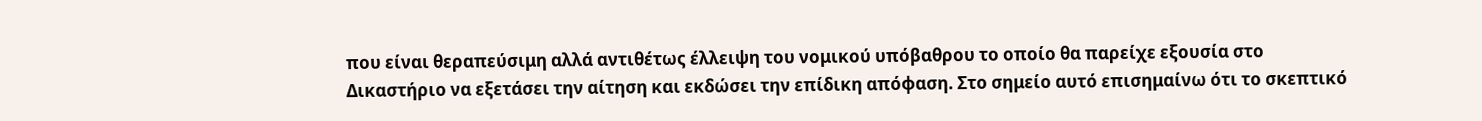που είναι θεραπεύσιμη αλλά αντιθέτως έλλειψη του νομικού υπόβαθρου το οποίο θα παρείχε εξουσία στο Δικαστήριο να εξετάσει την αίτηση και εκδώσει την επίδικη απόφαση. Στο σημείο αυτό επισημαίνω ότι το σκεπτικό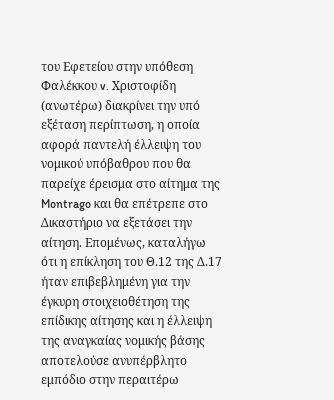του Εφετείου στην υπόθεση Φαλέκκου v. Χριστοφίδη (ανωτέρω) διακρίνει την υπό εξέταση περίπτωση, η οποία αφορά παντελή έλλειψη του νομικού υπόβαθρου που θα παρείχε έρεισμα στο αίτημα της Montrago και θα επέτρεπε στο Δικαστήριο να εξετάσει την αίτηση. Επομένως, καταλήγω ότι η επίκληση του Θ.12 της Δ.17 ήταν επιβεβλημένη για την έγκυρη στοιχειοθέτηση της επίδικης αίτησης και η έλλειψη της αναγκαίας νομικής βάσης αποτελούσε ανυπέρβλητο εμπόδιο στην περαιτέρω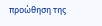προώθηση της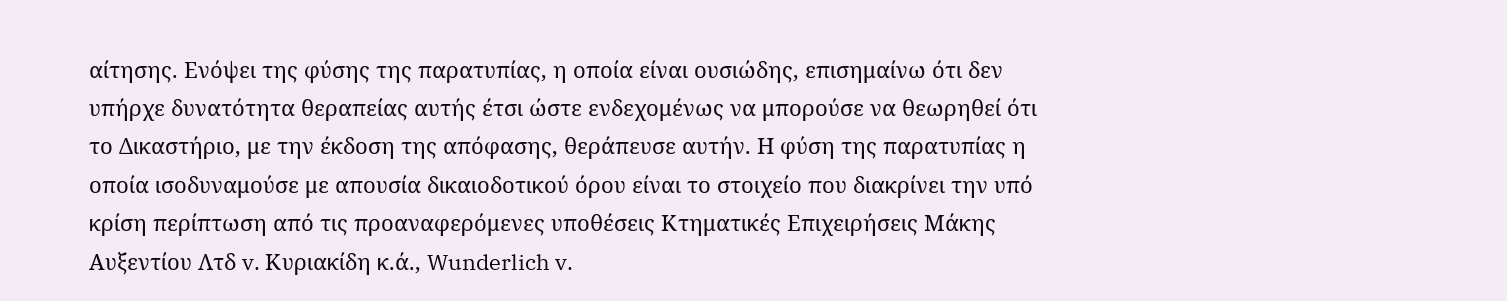αίτησης. Ενόψει της φύσης της παρατυπίας, η οποία είναι ουσιώδης, επισημαίνω ότι δεν υπήρχε δυνατότητα θεραπείας αυτής έτσι ώστε ενδεχομένως να μπορούσε να θεωρηθεί ότι το Δικαστήριο, με την έκδοση της απόφασης, θεράπευσε αυτήν. Η φύση της παρατυπίας η οποία ισοδυναμούσε με απουσία δικαιοδοτικού όρου είναι το στοιχείο που διακρίνει την υπό κρίση περίπτωση από τις προαναφερόμενες υποθέσεις Κτηματικές Επιχειρήσεις Μάκης Αυξεντίου Λτδ v. Κυριακίδη κ.ά., Wunderlich v.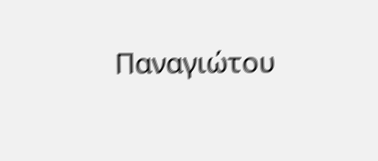Παναγιώτου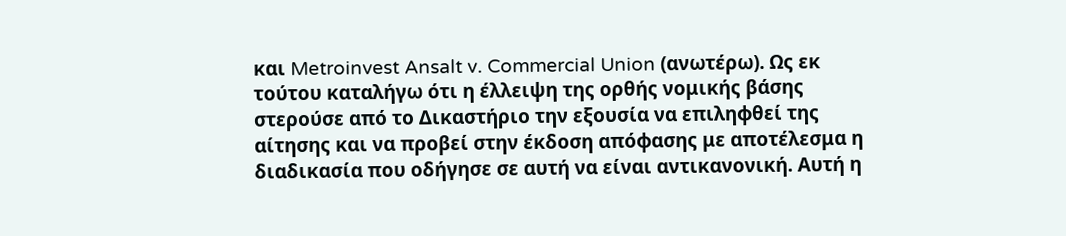και Metroinvest Ansalt v. Commercial Union (ανωτέρω). Ως εκ τούτου καταλήγω ότι η έλλειψη της ορθής νομικής βάσης στερούσε από το Δικαστήριο την εξουσία να επιληφθεί της αίτησης και να προβεί στην έκδοση απόφασης με αποτέλεσμα η διαδικασία που οδήγησε σε αυτή να είναι αντικανονική. Αυτή η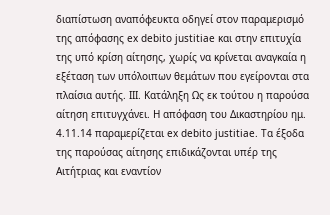διαπίστωση αναπόφευκτα οδηγεί στον παραμερισμό της απόφασης ex debito justitiae και στην επιτυχία της υπό κρίση αίτησης, χωρίς να κρίνεται αναγκαία η εξέταση των υπόλοιπων θεμάτων που εγείρονται στα πλαίσια αυτής. ΙΙΙ. Κατάληξη Ως εκ τούτου η παρούσα αίτηση επιτυγχάνει. Η απόφαση του Δικαστηρίου ημ. 4.11.14 παραμερίζεται ex debito justitiae. Τα έξοδα της παρούσας αίτησης επιδικάζονται υπέρ της Αιτήτριας και εναντίον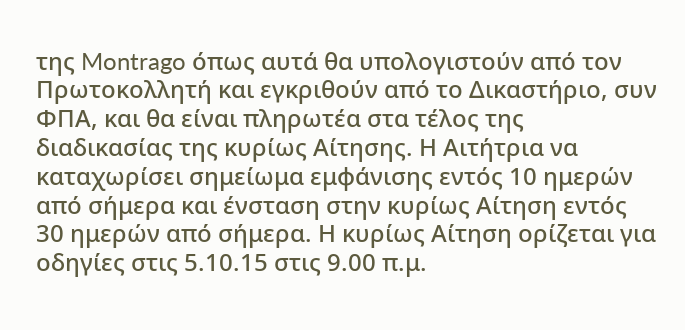της Montrago όπως αυτά θα υπολογιστούν από τον Πρωτοκολλητή και εγκριθούν από το Δικαστήριο, συν ΦΠΑ, και θα είναι πληρωτέα στα τέλος της διαδικασίας της κυρίως Αίτησης. Η Αιτήτρια να καταχωρίσει σημείωμα εμφάνισης εντός 10 ημερών από σήμερα και ένσταση στην κυρίως Αίτηση εντός 30 ημερών από σήμερα. Η κυρίως Αίτηση ορίζεται για οδηγίες στις 5.10.15 στις 9.00 π.μ.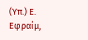(Υπ.) Ε. Εφραίμ,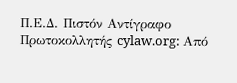Π.Ε.Δ. Πιστόν Αντίγραφο Πρωτοκολλητής cylaw.org: Από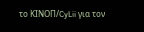το ΚΙΝOΠ/CyLii για τον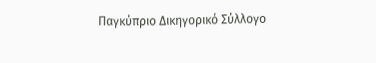Παγκύπριο Δικηγορικό Σύλλογο